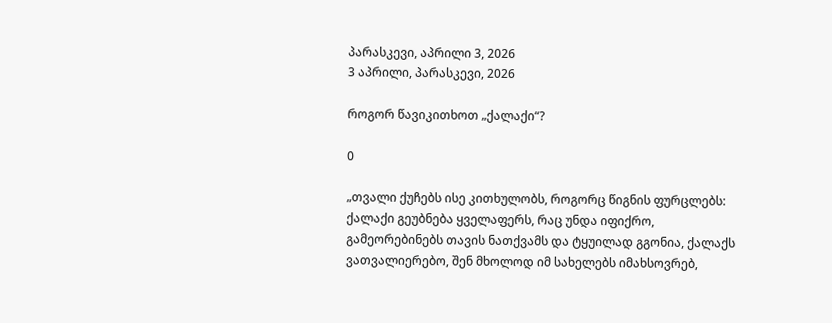პარასკევი, აპრილი 3, 2026
3 აპრილი, პარასკევი, 2026

როგორ წავიკითხოთ „ქალაქი“?

0

„თვალი ქუჩებს ისე კითხულობს, როგორც წიგნის ფურცლებს: ქალაქი გეუბნება ყველაფერს, რაც უნდა იფიქრო, გამეორებინებს თავის ნათქვამს და ტყუილად გგონია, ქალაქს ვათვალიერებო, შენ მხოლოდ იმ სახელებს იმახსოვრებ,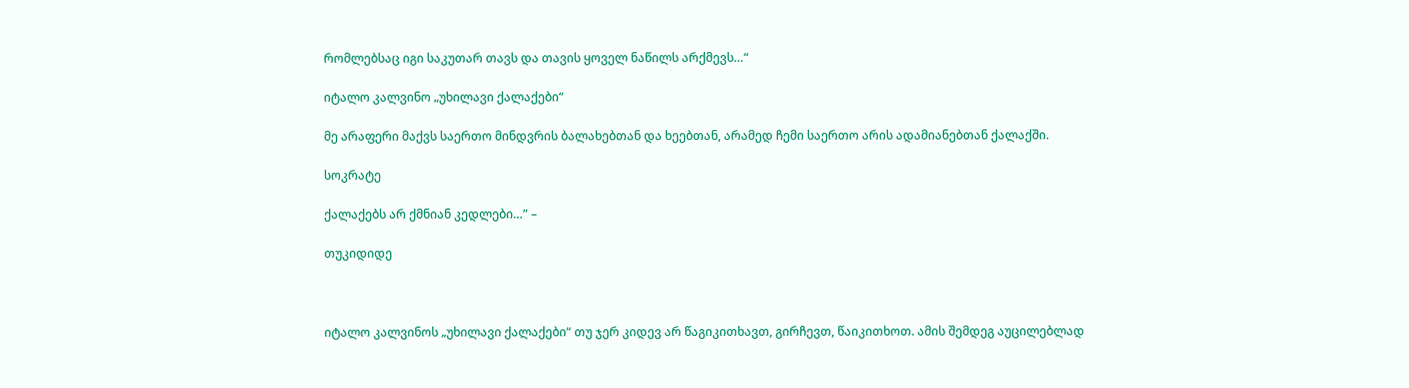რომლებსაც იგი საკუთარ თავს და თავის ყოველ ნაწილს არქმევს…“

იტალო კალვინო „უხილავი ქალაქები“

მე არაფერი მაქვს საერთო მინდვრის ბალახებთან და ხეებთან, არამედ ჩემი საერთო არის ადამიანებთან ქალაქში.

სოკრატე

ქალაქებს არ ქმნიან კედლები…” –

თუკიდიდე



იტალო კალვინოს „უხილავი ქალაქები“ თუ ჯერ კიდევ არ წაგიკითხავთ, გირჩევთ, წაიკითხოთ. ამის შემდეგ აუცილებლად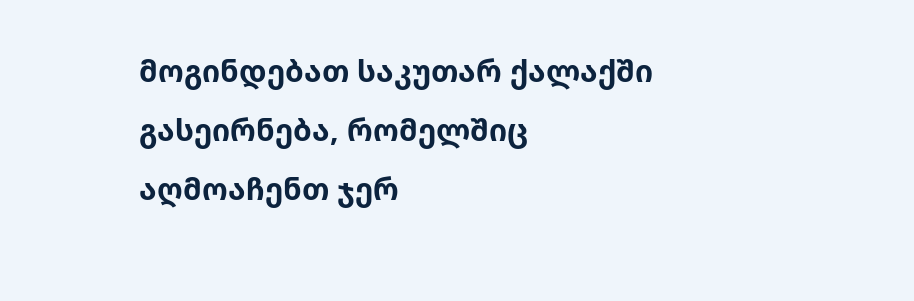მოგინდებათ საკუთარ ქალაქში გასეირნება, რომელშიც აღმოაჩენთ ჯერ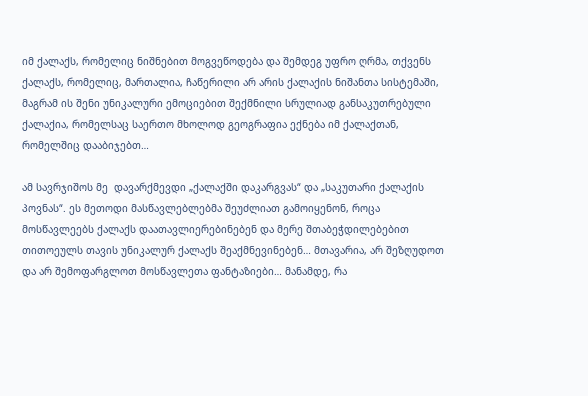იმ ქალაქს, რომელიც ნიშნებით მოგვეწოდება და შემდეგ უფრო ღრმა, თქვენს ქალაქს, რომელიც, მართალია, ჩაწერილი არ არის ქალაქის ნიშანთა სისტემაში, მაგრამ ის შენი უნიკალური ემოციებით შექმნილი სრულიად განსაკუთრებული ქალაქია, რომელსაც საერთო მხოლოდ გეოგრაფია ექნება იმ ქალაქთან, რომელშიც დააბიჯებთ…

ამ სავრჯიშოს მე  დავარქმევდი „ქალაქში დაკარგვას“ და „საკუთარი ქალაქის პოვნას“. ეს მეთოდი მასწავლებლებმა შეუძლიათ გამოიყენონ, როცა მოსწავლეებს ქალაქს დაათავლიერებინებენ და მერე შთაბეჭდილებებით თითოეულს თავის უნიკალურ ქალაქს შეაქმნევინებენ… მთავარია, არ შეზღუდოთ და არ შემოფარგლოთ მოსწავლეთა ფანტაზიები… მანამდე, რა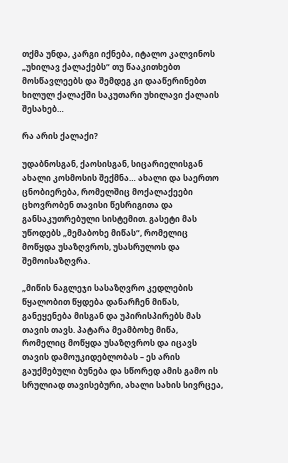თქმა უნდა, კარგი იქნება, იტალო კალვინოს „უხილავ ქალაქებს“ თუ წააკითხებთ მოსწავლეებს და შემდეგ კი დააწერინებთ ხილულ ქალაქში საკუთარი უხილავი ქალაის შესახებ…

რა არის ქალაქი?

უდაბნოსგან, ქაოსისგან, სიცარიელისგან ახალი კოსმოსის შექმნა… ახალი და საერთო ცნობიერება, რომელშიც მოქალაქეები ცხოვრობენ თავისი წესრიგითა და განსაკუთრებული სისტემით. გასეტი მას უწოდებს „მემაბოხე მიწას“, რომელიც მოწყდა უსაზღვროს, უსასრულოს და შემოისაზღვრა.

„მიწის ნაგლეჯი სასაზღვრო კედლების წყალობით წყდება დანარჩენ მიწას, განეყენება მისგან და უპირისპირებს მას თავის თავს. პატარა მეამბოხე მიწა, რომელიც მოწყდა უსაზღვროს და იცავს თავის დამოუკიდებლობას – ეს არის გაუქმებული ბუნება და სწორედ ამის გამო ის სრულიად თავისებური, ახალი სახის სივრცეა,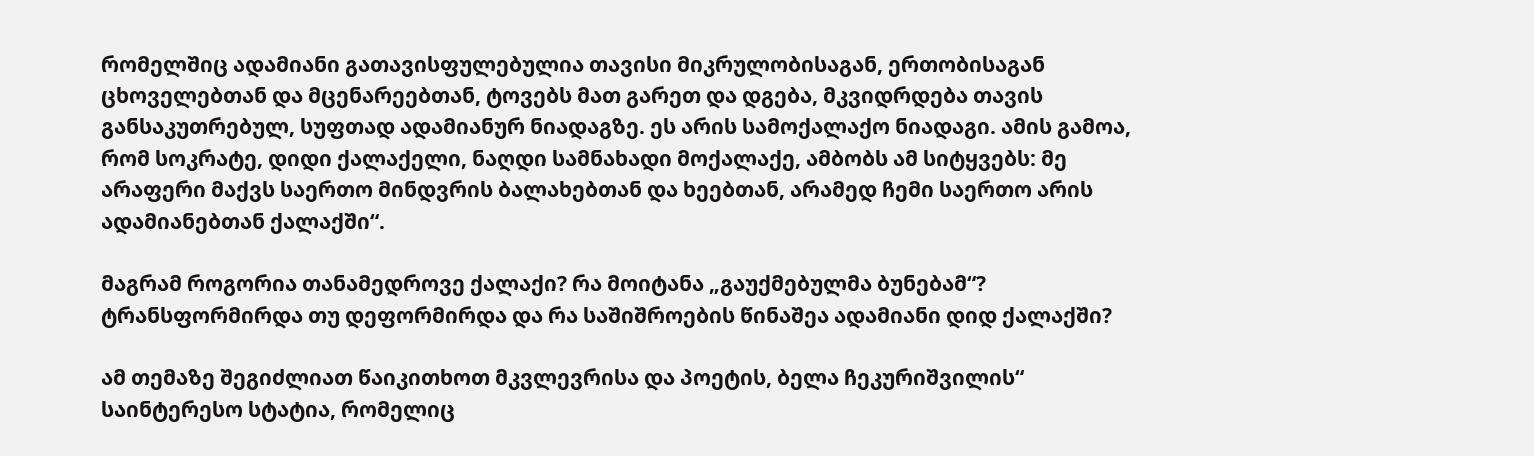რომელშიც ადამიანი გათავისფულებულია თავისი მიკრულობისაგან, ერთობისაგან ცხოველებთან და მცენარეებთან, ტოვებს მათ გარეთ და დგება, მკვიდრდება თავის განსაკუთრებულ, სუფთად ადამიანურ ნიადაგზე. ეს არის სამოქალაქო ნიადაგი. ამის გამოა, რომ სოკრატე, დიდი ქალაქელი, ნაღდი სამნახადი მოქალაქე, ამბობს ამ სიტყვებს: მე არაფერი მაქვს საერთო მინდვრის ბალახებთან და ხეებთან, არამედ ჩემი საერთო არის ადამიანებთან ქალაქში“.

მაგრამ როგორია თანამედროვე ქალაქი? რა მოიტანა „გაუქმებულმა ბუნებამ“? ტრანსფორმირდა თუ დეფორმირდა და რა საშიშროების წინაშეა ადამიანი დიდ ქალაქში?

ამ თემაზე შეგიძლიათ წაიკითხოთ მკვლევრისა და პოეტის, ბელა ჩეკურიშვილის“ საინტერესო სტატია, რომელიც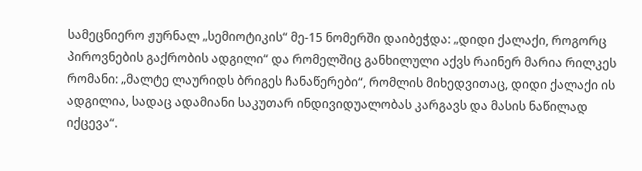სამეცნიერო ჟურნალ „სემიოტიკის“ მე-15 ნომერში დაიბეჭდა: „დიდი ქალაქი, როგორც პიროვნების გაქრობის ადგილი“ და რომელშიც განხილული აქვს რაინერ მარია რილკეს რომანი: „მალტე ლაურიდს ბრიგეს ჩანაწერები“, რომლის მიხედვითაც, დიდი ქალაქი ის ადგილია, სადაც ადამიანი საკუთარ ინდივიდუალობას კარგავს და მასის ნაწილად იქცევა“.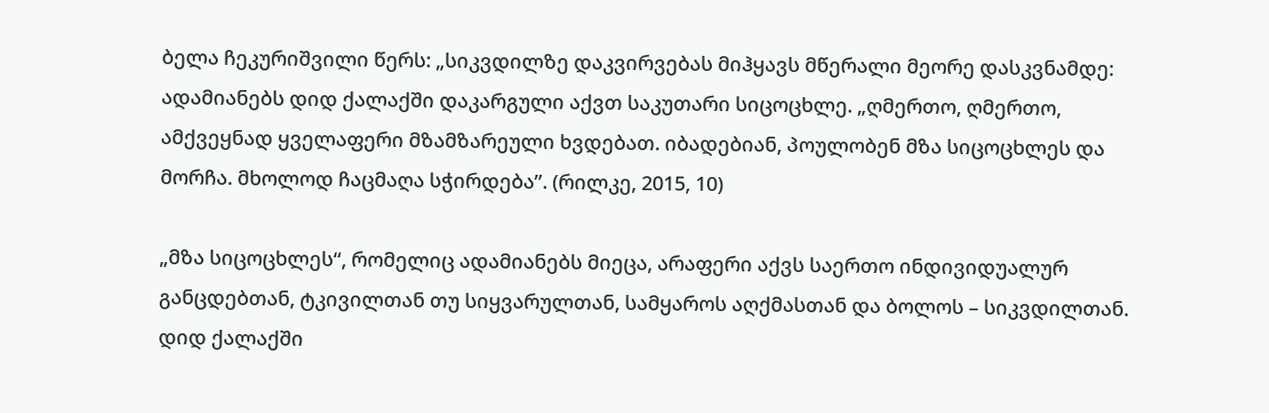ბელა ჩეკურიშვილი წერს: „სიკვდილზე დაკვირვებას მიჰყავს მწერალი მეორე დასკვნამდე: ადამიანებს დიდ ქალაქში დაკარგული აქვთ საკუთარი სიცოცხლე. „ღმერთო, ღმერთო, ამქვეყნად ყველაფერი მზამზარეული ხვდებათ. იბადებიან, პოულობენ მზა სიცოცხლეს და მორჩა. მხოლოდ ჩაცმაღა სჭირდება”. (რილკე, 2015, 10)

„მზა სიცოცხლეს“, რომელიც ადამიანებს მიეცა, არაფერი აქვს საერთო ინდივიდუალურ განცდებთან, ტკივილთან თუ სიყვარულთან, სამყაროს აღქმასთან და ბოლოს – სიკვდილთან. დიდ ქალაქში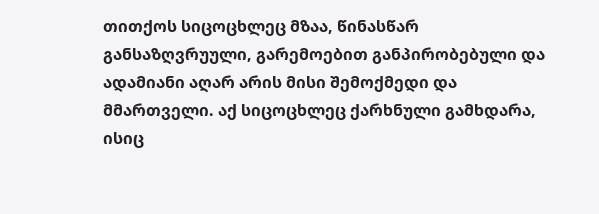თითქოს სიცოცხლეც მზაა, წინასწარ განსაზღვრუული, გარემოებით განპირობებული და ადამიანი აღარ არის მისი შემოქმედი და მმართველი. აქ სიცოცხლეც ქარხნული გამხდარა, ისიც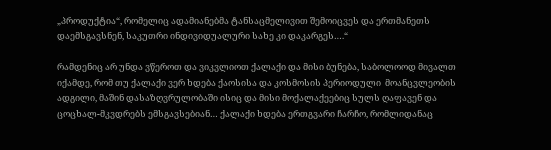„პროდუქტია“, რომელიც ადამიანებმა ტანსაცმელივით შემოიცვეს და ერთმანეთს დაემსგავსნენ, საკუთრი ინდივიდუალური სახე კი დაკარგეს….“

რამდენიც არ უნდა ვწეროთ და ვიკვლიოთ ქალაქი და მისი ბუნება, საბოლოოდ მივალთ იქამდე, რომ თუ ქალაქი ვერ ხდება ქაოსისა და კოსმოსის პერიოდული  მოანცვლეობის ადგილი, მაშინ დასაზღვრულობაში ისიც და მისი მოქალაქეებიც სულს ღაფავენ და ცოცხალ-მკვდრებს ემსგავსებიან… ქალაქი ხდება ერთგვარი ჩარჩო, რომლიდანაც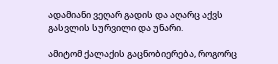ადამიანი ვეღარ გადის და აღარც აქვს გასვლის სურვილი და უნარი.

ამიტომ ქალაქის გაცნობიერება, როგორც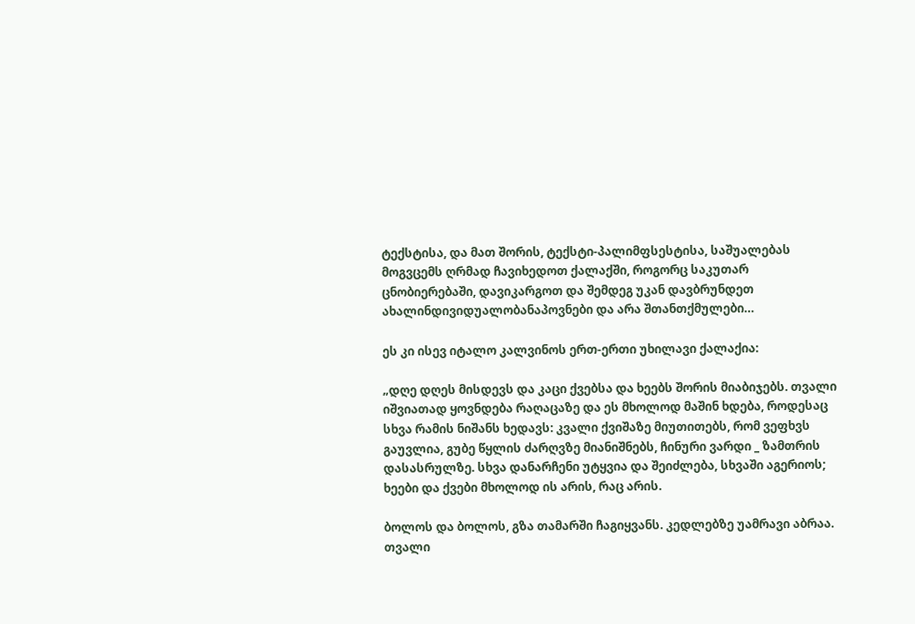ტექსტისა, და მათ შორის, ტექსტი-პალიმფსესტისა, საშუალებას მოგვცემს ღრმად ჩავიხედოთ ქალაქში, როგორც საკუთარ ცნობიერებაში, დავიკარგოთ და შემდეგ უკან დავბრუნდეთ ახალინდივიდუალობანაპოვნები და არა შთანთქმულები…

ეს კი ისევ იტალო კალვინოს ერთ-ერთი უხილავი ქალაქია:

„დღე დღეს მისდევს და კაცი ქვებსა და ხეებს შორის მიაბიჯებს. თვალი იშვიათად ყოვნდება რაღაცაზე და ეს მხოლოდ მაშინ ხდება, როდესაც სხვა რამის ნიშანს ხედავს: კვალი ქვიშაზე მიუთითებს, რომ ვეფხვს გაუვლია, გუბე წყლის ძარღვზე მიანიშნებს, ჩინური ვარდი _ ზამთრის დასასრულზე. სხვა დანარჩენი უტყვია და შეიძლება, სხვაში აგერიოს; ხეები და ქვები მხოლოდ ის არის, რაც არის.

ბოლოს და ბოლოს, გზა თამარში ჩაგიყვანს. კედლებზე უამრავი აბრაა. თვალი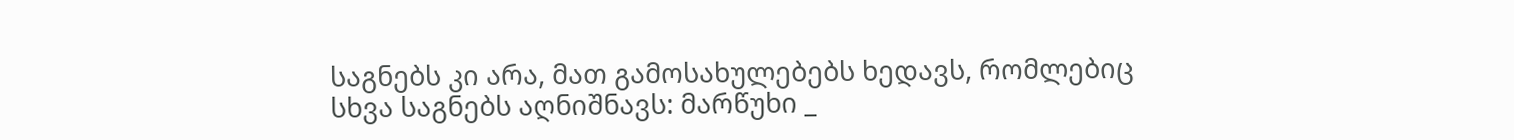საგნებს კი არა, მათ გამოსახულებებს ხედავს, რომლებიც სხვა საგნებს აღნიშნავს: მარწუხი _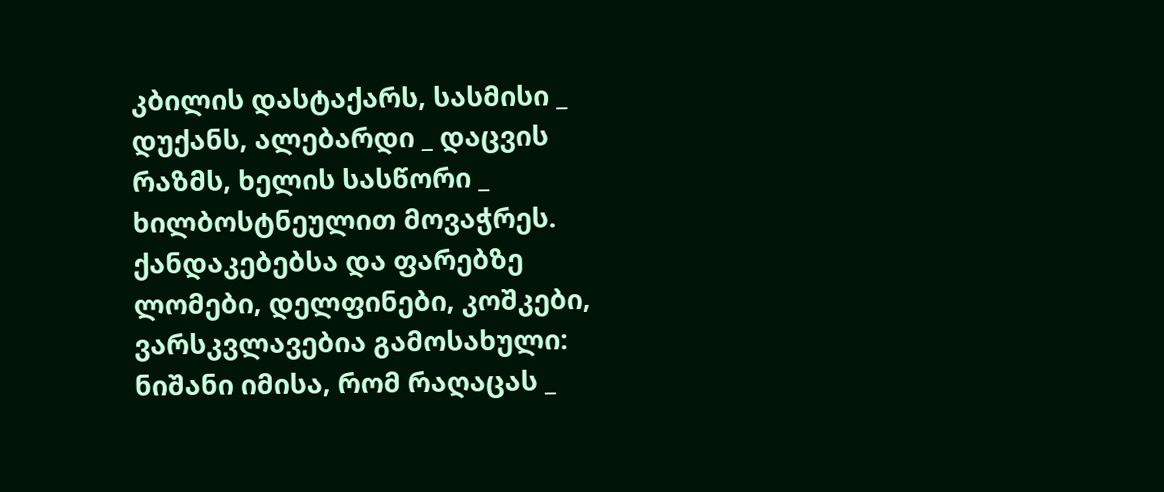კბილის დასტაქარს, სასმისი _ დუქანს, ალებარდი _ დაცვის რაზმს, ხელის სასწორი _ ხილბოსტნეულით მოვაჭრეს. ქანდაკებებსა და ფარებზე ლომები, დელფინები, კოშკები, ვარსკვლავებია გამოსახული: ნიშანი იმისა, რომ რაღაცას _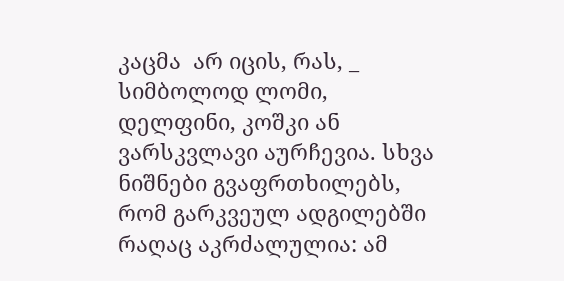კაცმა  არ იცის, რას, _ სიმბოლოდ ლომი, დელფინი, კოშკი ან ვარსკვლავი აურჩევია. სხვა ნიშნები გვაფრთხილებს, რომ გარკვეულ ადგილებში რაღაც აკრძალულია: ამ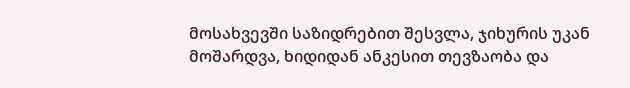მოსახვევში საზიდრებით შესვლა, ჯიხურის უკან მოშარდვა, ხიდიდან ანკესით თევზაობა და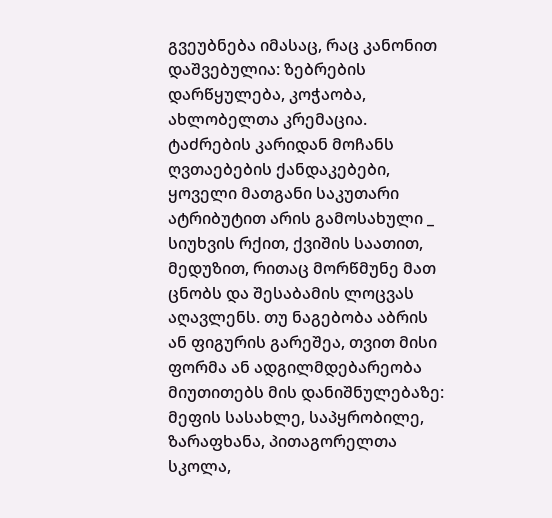გვეუბნება იმასაც, რაც კანონით დაშვებულია: ზებრების დარწყულება, კოჭაობა, ახლობელთა კრემაცია. ტაძრების კარიდან მოჩანს ღვთაებების ქანდაკებები, ყოველი მათგანი საკუთარი ატრიბუტით არის გამოსახული _ სიუხვის რქით, ქვიშის საათით, მედუზით, რითაც მორწმუნე მათ ცნობს და შესაბამის ლოცვას აღავლენს. თუ ნაგებობა აბრის ან ფიგურის გარეშეა, თვით მისი ფორმა ან ადგილმდებარეობა მიუთითებს მის დანიშნულებაზე: მეფის სასახლე, საპყრობილე, ზარაფხანა, პითაგორელთა სკოლა,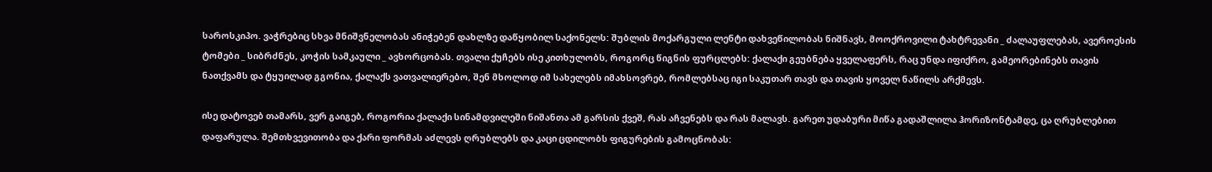საროსკიპო. ვაჭრებიც სხვა მნიშვნელობას ანიჭებენ დახლზე დაწყობილ საქონელს: შუბლის მოქარგული ლენტი დახვეწილობას ნიშნავს, მოოქროვილი ტახტრევანი _ ძალაუფლებას, ავეროესის ტომები _ სიბრძნეს, კოჭის სამკაული _ ავხორცობას. თვალი ქუჩებს ისე კითხულობს, როგორც წიგნის ფურცლებს: ქალაქი გეუბნება ყველაფერს, რაც უნდა იფიქრო, გამეორებინებს თავის ნათქვამს და ტყუილად გგონია, ქალაქს ვათვალიერებო, შენ მხოლოდ იმ სახელებს იმახსოვრებ, რომლებსაც იგი საკუთარ თავს და თავის ყოველ ნაწილს არქმევს.

ისე დატოვებ თამარს, ვერ გაიგებ, როგორია ქალაქი სინამდვილეში ნიშანთა ამ გარსის ქვეშ, რას აჩვენებს და რას მალავს. გარეთ უდაბური მიწა გადაშლილა ჰორიზონტამდე, ცა ღრუბლებით დაფარულა. შემთხვევითობა და ქარი ფორმას აძლევს ღრუბლებს და კაცი ცდილობს ფიგურების გამოცნობას: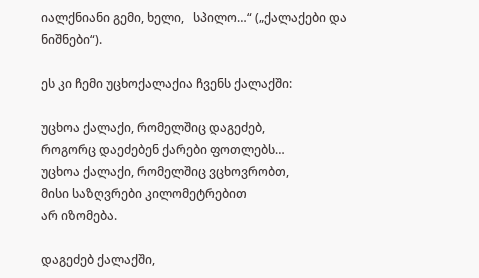იალქნიანი გემი, ხელი,   სპილო…“ („ქალაქები და ნიშნები“).

ეს კი ჩემი უცხოქალაქია ჩვენს ქალაქში:

უცხოა ქალაქი, რომელშიც დაგეძებ,
როგორც დაეძებენ ქარები ფოთლებს…
უცხოა ქალაქი, რომელშიც ვცხოვრობთ,
მისი საზღვრები კილომეტრებით
არ იზომება.

დაგეძებ ქალაქში,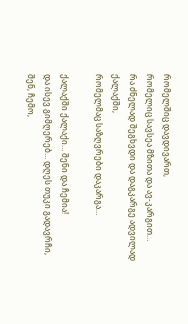რომელშიც დავდივართ,
რომელიც სავსეა მზითა და ავ-კარგით…
რა ძნელად შეგხვდი და დაგკარგე ადვილად
ქალაქში,
რომელმაც საზღვრები დაკარგა…

ქალაქში ქალაქი… შენი და ჩემია!
და ისევ გიმღერებ… დღეს თუკი გადავრჩი,
შენ, ჩემო,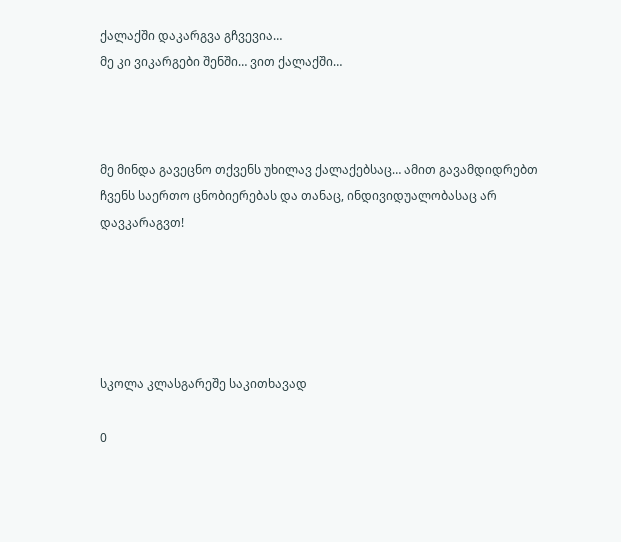ქალაქში დაკარგვა გჩვევია…
მე კი ვიკარგები შენში… ვით ქალაქში…



მე მინდა გავეცნო თქვენს უხილავ ქალაქებსაც… ამით გავამდიდრებთ ჩვენს საერთო ცნობიერებას და თანაც, ინდივიდუალობასაც არ დავკარაგვთ!





სკოლა კლასგარეშე საკითხავად

0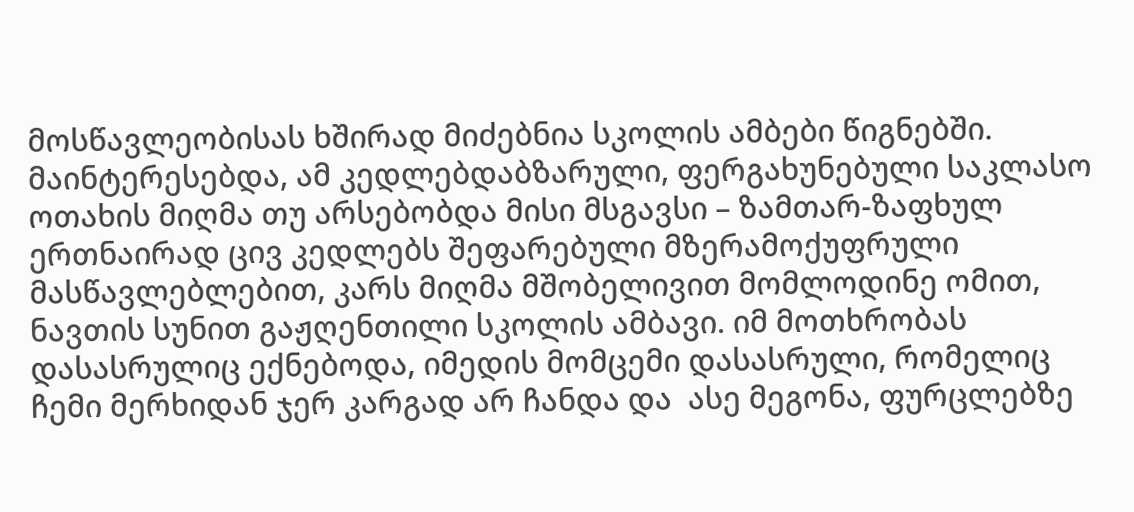მოსწავლეობისას ხშირად მიძებნია სკოლის ამბები წიგნებში. მაინტერესებდა, ამ კედლებდაბზარული, ფერგახუნებული საკლასო ოთახის მიღმა თუ არსებობდა მისი მსგავსი – ზამთარ-ზაფხულ ერთნაირად ცივ კედლებს შეფარებული მზერამოქუფრული მასწავლებლებით, კარს მიღმა მშობელივით მომლოდინე ომით, ნავთის სუნით გაჟღენთილი სკოლის ამბავი. იმ მოთხრობას დასასრულიც ექნებოდა, იმედის მომცემი დასასრული, რომელიც ჩემი მერხიდან ჯერ კარგად არ ჩანდა და  ასე მეგონა, ფურცლებზე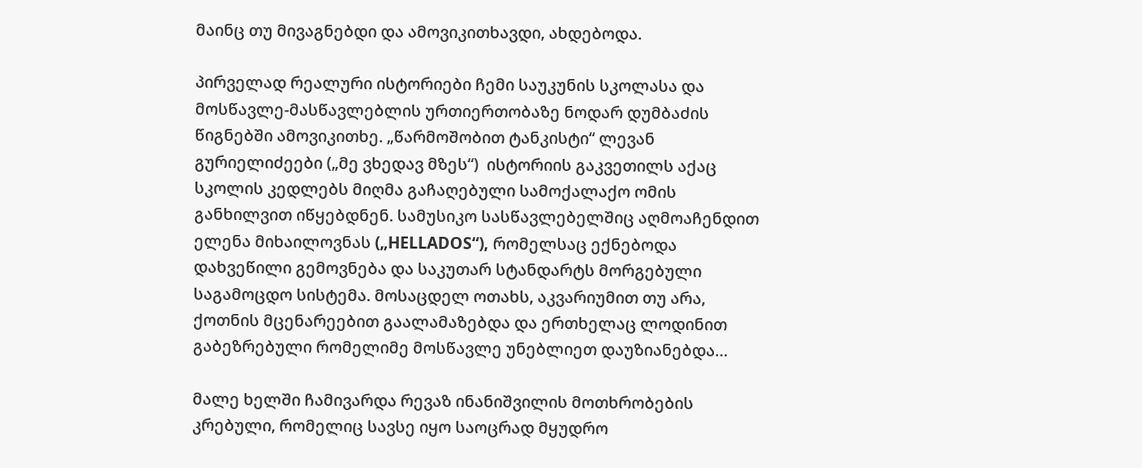მაინც თუ მივაგნებდი და ამოვიკითხავდი, ახდებოდა.

პირველად რეალური ისტორიები ჩემი საუკუნის სკოლასა და მოსწავლე-მასწავლებლის ურთიერთობაზე ნოდარ დუმბაძის წიგნებში ამოვიკითხე. „წარმოშობით ტანკისტი“ ლევან გურიელიძეები („მე ვხედავ მზეს“)  ისტორიის გაკვეთილს აქაც სკოლის კედლებს მიღმა გაჩაღებული სამოქალაქო ომის განხილვით იწყებდნენ. სამუსიკო სასწავლებელშიც აღმოაჩენდით ელენა მიხაილოვნას („HELLADOS“), რომელსაც ექნებოდა დახვეწილი გემოვნება და საკუთარ სტანდარტს მორგებული საგამოცდო სისტემა. მოსაცდელ ოთახს, აკვარიუმით თუ არა, ქოთნის მცენარეებით გაალამაზებდა და ერთხელაც ლოდინით გაბეზრებული რომელიმე მოსწავლე უნებლიეთ დაუზიანებდა…

მალე ხელში ჩამივარდა რევაზ ინანიშვილის მოთხრობების კრებული, რომელიც სავსე იყო საოცრად მყუდრო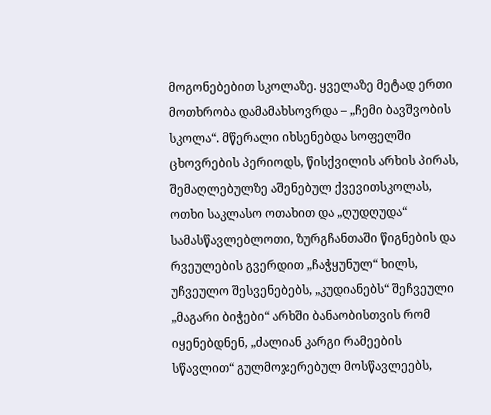მოგონებებით სკოლაზე. ყველაზე მეტად ერთი მოთხრობა დამამახსოვრდა – „ჩემი ბავშვობის სკოლა“. მწერალი იხსენებდა სოფელში ცხოვრების პერიოდს, წისქვილის არხის პირას, შემაღლებულზე აშენებულ ქვევითსკოლას, ოთხი საკლასო ოთახით და „ღუდღუდა“ სამასწავლებლოთი, ზურგჩანთაში წიგნების და რვეულების გვერდით „ჩაჭყუნულ“ ხილს, უჩვეულო შესვენებებს, „კუდიანებს“ შეჩვეული „მაგარი ბიჭები“ არხში ბანაობისთვის რომ იყენებდნენ, „ძალიან კარგი რამეების სწავლით“ გულმოჯერებულ მოსწავლეებს,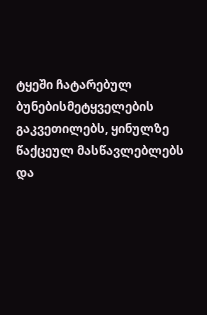ტყეში ჩატარებულ ბუნებისმეტყველების გაკვეთილებს, ყინულზე წაქცეულ მასწავლებლებს და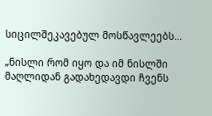სიცილშეკავებულ მოსწავლეებს…

„ნისლი რომ იყო და იმ ნისლში მაღლიდან გადახედავდი ჩვენს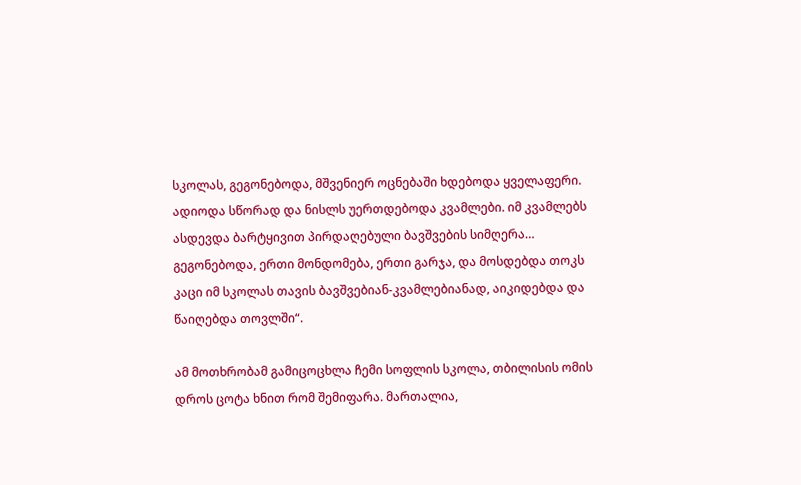სკოლას, გეგონებოდა, მშვენიერ ოცნებაში ხდებოდა ყველაფერი. ადიოდა სწორად და ნისლს უერთდებოდა კვამლები. იმ კვამლებს ასდევდა ბარტყივით პირდაღებული ბავშვების სიმღერა… გეგონებოდა, ერთი მონდომება, ერთი გარჯა, და მოსდებდა თოკს კაცი იმ სკოლას თავის ბავშვებიან-კვამლებიანად, აიკიდებდა და წაიღებდა თოვლში“.

ამ მოთხრობამ გამიცოცხლა ჩემი სოფლის სკოლა, თბილისის ომის დროს ცოტა ხნით რომ შემიფარა. მართალია,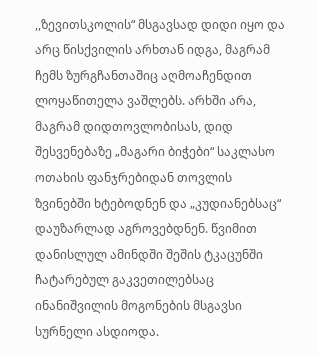,,ზევითსკოლის“ მსგავსად დიდი იყო და არც წისქვილის არხთან იდგა, მაგრამ ჩემს ზურგჩანთაშიც აღმოაჩენდით ლოყაწითელა ვაშლებს. არხში არა, მაგრამ დიდთოვლობისას, დიდ შესვენებაზე „მაგარი ბიჭები“ საკლასო ოთახის ფანჯრებიდან თოვლის ზვინებში ხტებოდნენ და „კუდიანებსაც“ დაუზარლად აგროვებდნენ. წვიმით დანისლულ ამინდში შეშის ტკაცუნში ჩატარებულ გაკვეთილებსაც ინანიშვილის მოგონების მსგავსი სურნელი ასდიოდა.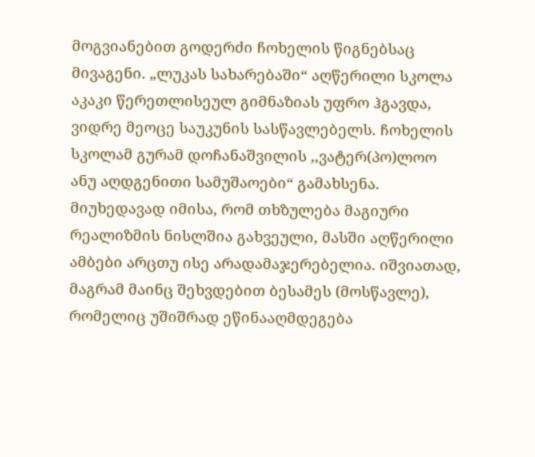მოგვიანებით გოდერძი ჩოხელის წიგნებსაც მივაგენი. „ლუკას სახარებაში“ აღწერილი სკოლა აკაკი წერეთლისეულ გიმნაზიას უფრო ჰგავდა, ვიდრე მეოცე საუკუნის სასწავლებელს. ჩოხელის სკოლამ გურამ დოჩანაშვილის ,,ვატერ(პო)ლოო ანუ აღდგენითი სამუშაოები“ გამახსენა. მიუხედავად იმისა, რომ თხზულება მაგიური რეალიზმის ნისლშია გახვეული, მასში აღწერილი ამბები არცთუ ისე არადამაჯერებელია. იშვიათად, მაგრამ მაინც შეხვდებით ბესამეს (მოსწავლე), რომელიც უშიშრად ეწინააღმდეგება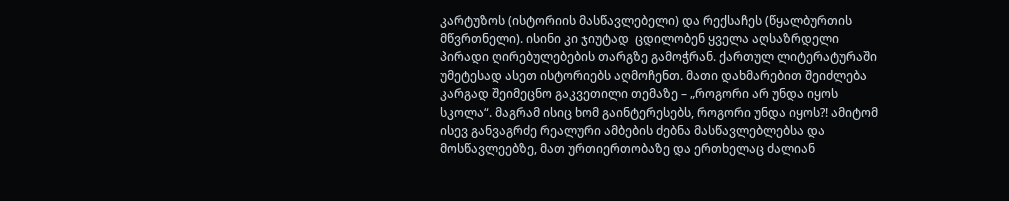კარტუზოს (ისტორიის მასწავლებელი) და რექსაჩეს (წყალბურთის მწვრთნელი). ისინი კი ჯიუტად  ცდილობენ ყველა აღსაზრდელი პირადი ღირებულებების თარგზე გამოჭრან. ქართულ ლიტერატურაში უმეტესად ასეთ ისტორიებს აღმოჩენთ. მათი დახმარებით შეიძლება კარგად შეიმეცნო გაკვეთილი თემაზე – „როგორი არ უნდა იყოს სკოლა“. მაგრამ ისიც ხომ გაინტერესებს, როგორი უნდა იყოს?! ამიტომ ისევ განვაგრძე რეალური ამბების ძებნა მასწავლებლებსა და მოსწავლეებზე, მათ ურთიერთობაზე და ერთხელაც ძალიან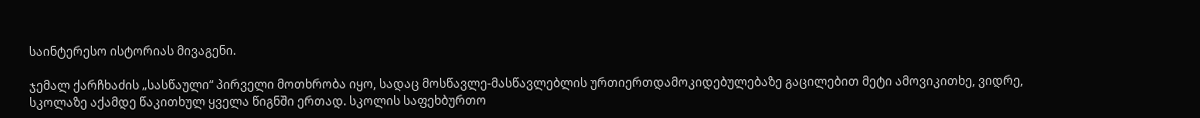საინტერესო ისტორიას მივაგენი.

ჯემალ ქარჩხაძის „სასწაული“ პირველი მოთხრობა იყო, სადაც მოსწავლე-მასწავლებლის ურთიერთდამოკიდებულებაზე გაცილებით მეტი ამოვიკითხე, ვიდრე, სკოლაზე აქამდე წაკითხულ ყველა წიგნში ერთად. სკოლის საფეხბურთო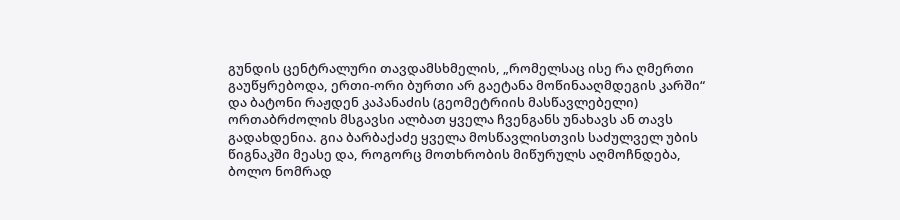გუნდის ცენტრალური თავდამსხმელის, „რომელსაც ისე რა ღმერთი გაუწყრებოდა, ერთი-ორი ბურთი არ გაეტანა მოწინააღმდეგის კარში“ და ბატონი რაჟდენ კაპანაძის (გეომეტრიის მასწავლებელი) ორთაბრძოლის მსგავსი ალბათ ყველა ჩვენგანს უნახავს ან თავს გადახდენია. გია ბარბაქაძე ყველა მოსწავლისთვის საძულველ უბის წიგნაკში მეასე და, როგორც მოთხრობის მიწურულს აღმოჩნდება, ბოლო ნომრად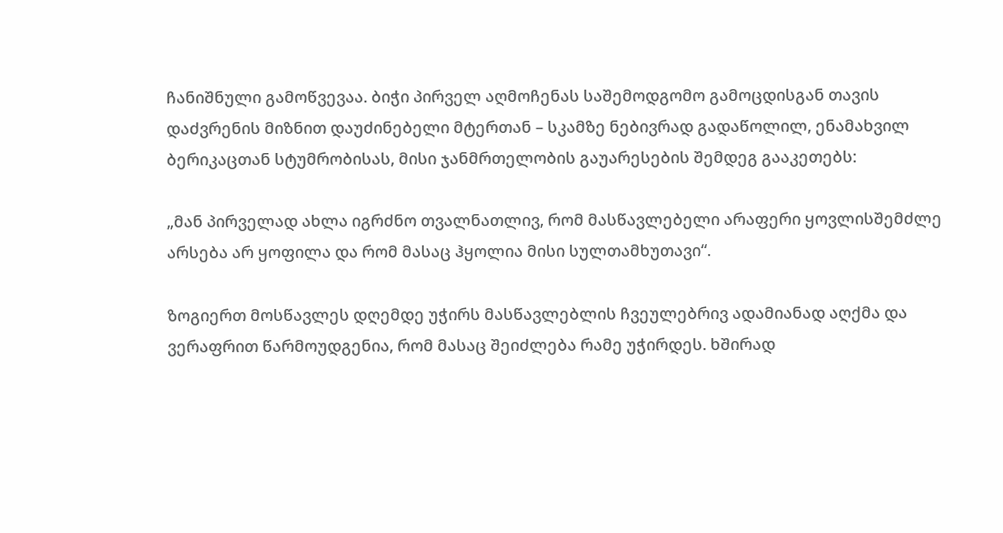ჩანიშნული გამოწვევაა. ბიჭი პირველ აღმოჩენას საშემოდგომო გამოცდისგან თავის დაძვრენის მიზნით დაუძინებელი მტერთან – სკამზე ნებივრად გადაწოლილ, ენამახვილ ბერიკაცთან სტუმრობისას, მისი ჯანმრთელობის გაუარესების შემდეგ გააკეთებს:

„მან პირველად ახლა იგრძნო თვალნათლივ, რომ მასწავლებელი არაფერი ყოვლისშემძლე არსება არ ყოფილა და რომ მასაც ჰყოლია მისი სულთამხუთავი“.

ზოგიერთ მოსწავლეს დღემდე უჭირს მასწავლებლის ჩვეულებრივ ადამიანად აღქმა და ვერაფრით წარმოუდგენია, რომ მასაც შეიძლება რამე უჭირდეს. ხშირად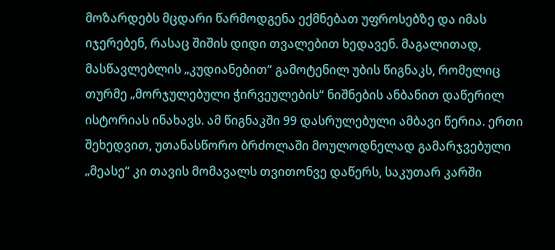მოზარდებს მცდარი წარმოდგენა ექმნებათ უფროსებზე და იმას იჯერებენ, რასაც შიშის დიდი თვალებით ხედავენ. მაგალითად, მასწავლებლის „კუდიანებით“ გამოტენილ უბის წიგნაკს, რომელიც თურმე „მორჯულებული ჭირვეულების“ ნიშნების ანბანით დაწერილ ისტორიას ინახავს. ამ წიგნაკში 99 დასრულებული ამბავი წერია. ერთი შეხედვით, უთანასწორო ბრძოლაში მოულოდნელად გამარჯვებული „მეასე“ კი თავის მომავალს თვითონვე დაწერს, საკუთარ კარში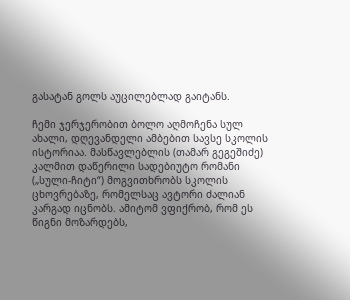გასატან გოლს აუცილებლად გაიტანს.

ჩემი ჯერჯერობით ბოლო აღმოჩენა სულ ახალი, დღევანდელი ამბებით სავსე სკოლის ისტორიაა. მასწავლებლის (თამარ გეგეშიძე) კალმით დაწერილი სადებიუტო რომანი („სული-ჩიტი“) მოგვითხრობს სკოლის ცხოვრებაზე, რომელსაც ავტორი ძალიან კარგად იცნობს. ამიტომ ვფიქრობ, რომ ეს წიგნი მოზარდებს,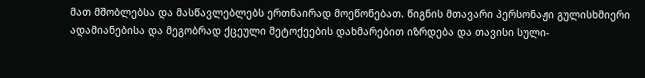მათ მშობლებსა და მასწავლებლებს ერთნაირად მოეწონებათ. წიგნის მთავარი პერსონაჟი გულისხმიერი ადამიანებისა და მეგობრად ქცეული მეტოქეების დახმარებით იზრდება და თავისი სული-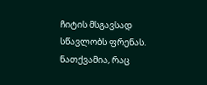ჩიტის მსგავსად სწავლობს ფრენას. ნათქვამია, რაც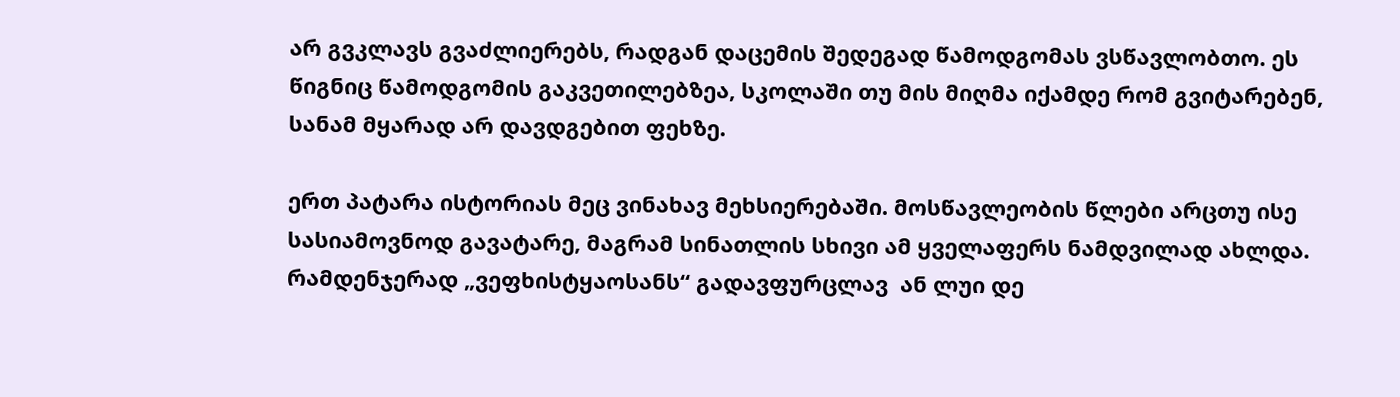არ გვკლავს გვაძლიერებს, რადგან დაცემის შედეგად წამოდგომას ვსწავლობთო. ეს წიგნიც წამოდგომის გაკვეთილებზეა, სკოლაში თუ მის მიღმა იქამდე რომ გვიტარებენ, სანამ მყარად არ დავდგებით ფეხზე.

ერთ პატარა ისტორიას მეც ვინახავ მეხსიერებაში. მოსწავლეობის წლები არცთუ ისე სასიამოვნოდ გავატარე, მაგრამ სინათლის სხივი ამ ყველაფერს ნამდვილად ახლდა. რამდენჯერად „ვეფხისტყაოსანს“ გადავფურცლავ  ან ლუი დე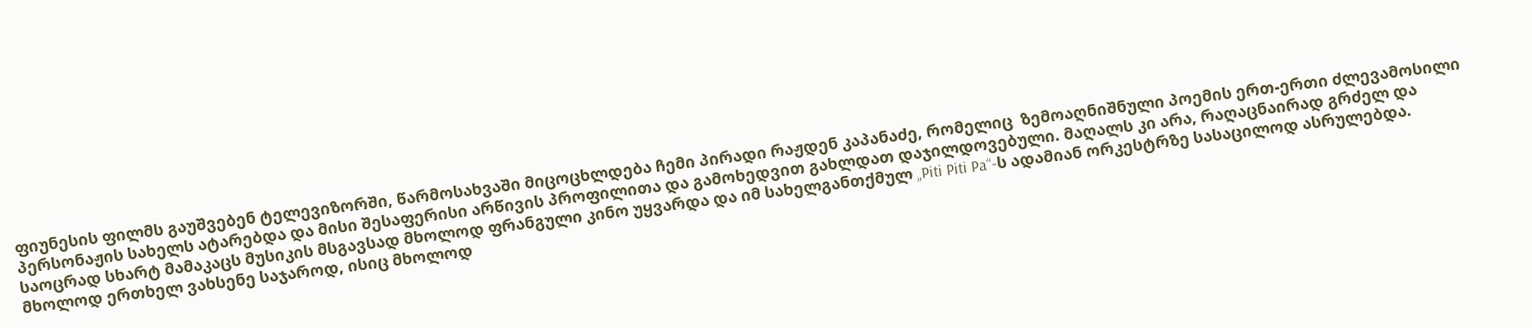ფიუნესის ფილმს გაუშვებენ ტელევიზორში, წარმოსახვაში მიცოცხლდება ჩემი პირადი რაჟდენ კაპანაძე, რომელიც  ზემოაღნიშნული პოემის ერთ-ერთი ძლევამოსილი პერსონაჟის სახელს ატარებდა და მისი შესაფერისი არწივის პროფილითა და გამოხედვით გახლდათ დაჯილდოვებული. მაღალს კი არა, რაღაცნაირად გრძელ და საოცრად სხარტ მამაკაცს მუსიკის მსგავსად მხოლოდ ფრანგული კინო უყვარდა და იმ სახელგანთქმულ „Piti Piti Pa“-ს ადამიან ორკესტრზე სასაცილოდ ასრულებდა. მხოლოდ ერთხელ ვახსენე საჯაროდ, ისიც მხოლოდ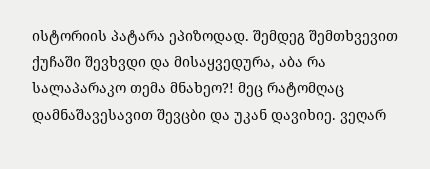ისტორიის პატარა ეპიზოდად. შემდეგ შემთხვევით ქუჩაში შევხვდი და მისაყვედურა, აბა რა სალაპარაკო თემა მნახეო?! მეც რატომღაც დამნაშავესავით შევცბი და უკან დავიხიე. ვეღარ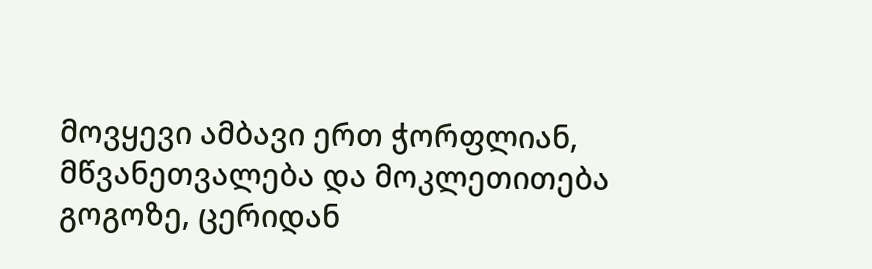მოვყევი ამბავი ერთ ჭორფლიან, მწვანეთვალება და მოკლეთითება გოგოზე, ცერიდან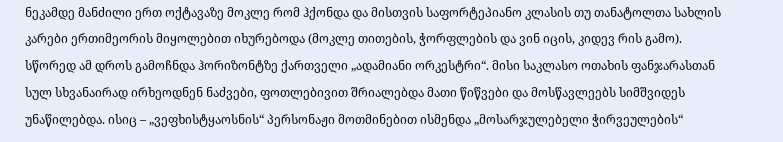ნეკამდე მანძილი ერთ ოქტავაზე მოკლე რომ ჰქონდა და მისთვის საფორტეპიანო კლასის თუ თანატოლთა სახლის კარები ერთიმეორის მიყოლებით იხურებოდა (მოკლე თითების, ჭორფლების და ვინ იცის, კიდევ რის გამო). სწორედ ამ დროს გამოჩნდა ჰორიზონტზე ქართველი „ადამიანი ორკესტრი“. მისი საკლასო ოთახის ფანჯარასთან სულ სხვანაირად ირხეოდნენ ნაძვები, ფოთლებივით შრიალებდა მათი წიწვები და მოსწავლეებს სიმშვიდეს უნაწილებდა. ისიც – „ვეფხისტყაოსნის“ პერსონაჟი მოთმინებით ისმენდა „მოსარჯულებელი ჭირვეულების“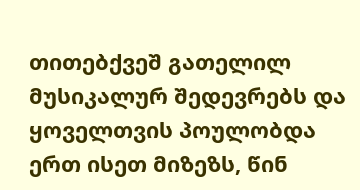თითებქვეშ გათელილ მუსიკალურ შედევრებს და ყოველთვის პოულობდა ერთ ისეთ მიზეზს, წინ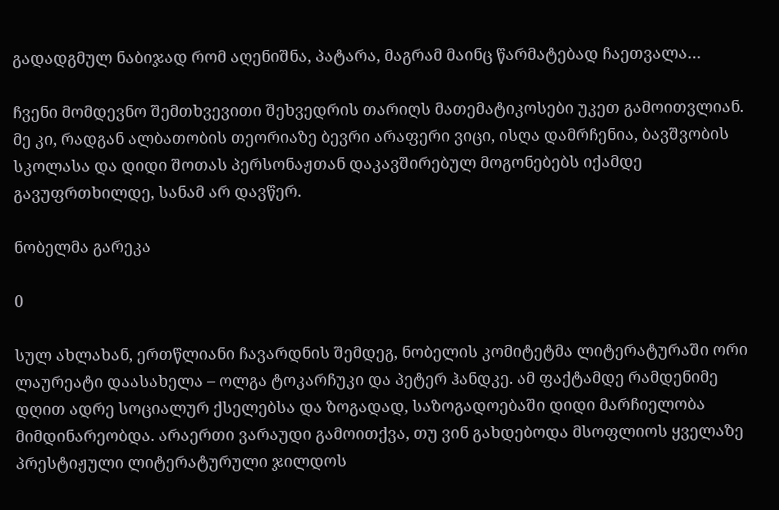გადადგმულ ნაბიჯად რომ აღენიშნა, პატარა, მაგრამ მაინც წარმატებად ჩაეთვალა…

ჩვენი მომდევნო შემთხვევითი შეხვედრის თარიღს მათემატიკოსები უკეთ გამოითვლიან. მე კი, რადგან ალბათობის თეორიაზე ბევრი არაფერი ვიცი, ისღა დამრჩენია, ბავშვობის სკოლასა და დიდი შოთას პერსონაჟთან დაკავშირებულ მოგონებებს იქამდე გავუფრთხილდე, სანამ არ დავწერ.

ნობელმა გარეკა

0

სულ ახლახან, ერთწლიანი ჩავარდნის შემდეგ, ნობელის კომიტეტმა ლიტერატურაში ორი ლაურეატი დაასახელა – ოლგა ტოკარჩუკი და პეტერ ჰანდკე. ამ ფაქტამდე რამდენიმე დღით ადრე სოციალურ ქსელებსა და ზოგადად, საზოგადოებაში დიდი მარჩიელობა მიმდინარეობდა. არაერთი ვარაუდი გამოითქვა, თუ ვინ გახდებოდა მსოფლიოს ყველაზე პრესტიჟული ლიტერატურული ჯილდოს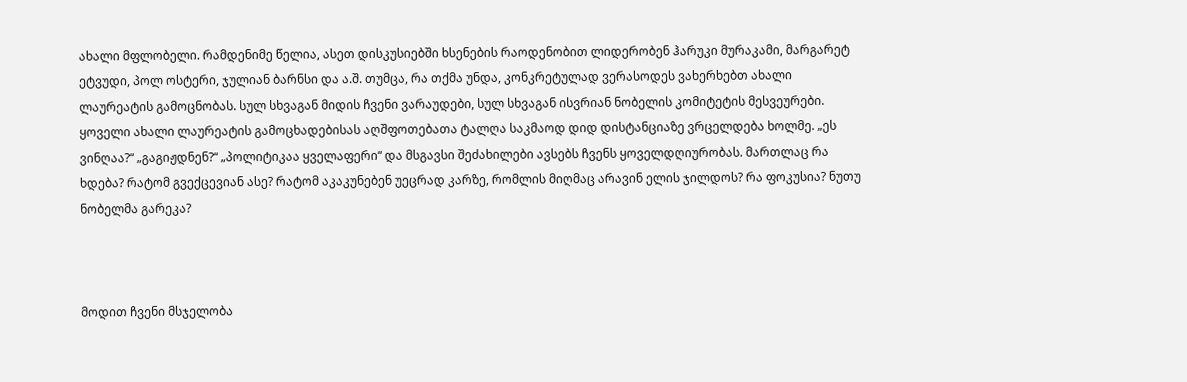ახალი მფლობელი. რამდენიმე წელია, ასეთ დისკუსიებში ხსენების რაოდენობით ლიდერობენ ჰარუკი მურაკამი, მარგარეტ ეტვუდი, პოლ ოსტერი, ჯულიან ბარნსი და ა.შ. თუმცა, რა თქმა უნდა, კონკრეტულად ვერასოდეს ვახერხებთ ახალი ლაურეატის გამოცნობას. სულ სხვაგან მიდის ჩვენი ვარაუდები, სულ სხვაგან ისვრიან ნობელის კომიტეტის მესვეურები. ყოველი ახალი ლაურეატის გამოცხადებისას აღშფოთებათა ტალღა საკმაოდ დიდ დისტანციაზე ვრცელდება ხოლმე. „ეს ვინღაა?“ „გაგიჟდნენ?“ „პოლიტიკაა ყველაფერი“ და მსგავსი შეძახილები ავსებს ჩვენს ყოველდღიურობას. მართლაც რა ხდება? რატომ გვექცევიან ასე? რატომ აკაკუნებენ უეცრად კარზე, რომლის მიღმაც არავინ ელის ჯილდოს? რა ფოკუსია? ნუთუ ნობელმა გარეკა?



მოდით ჩვენი მსჯელობა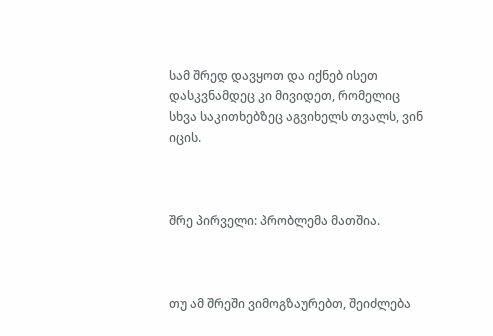სამ შრედ დავყოთ და იქნებ ისეთ დასკვნამდეც კი მივიდეთ, რომელიც სხვა საკითხებზეც აგვიხელს თვალს, ვინ იცის.



შრე პირველი: პრობლემა მათშია.



თუ ამ შრეში ვიმოგზაურებთ, შეიძლება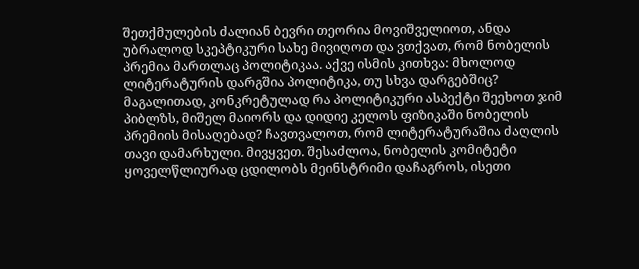შეთქმულების ძალიან ბევრი თეორია მოვიშველიოთ, ანდა უბრალოდ სკეპტიკური სახე მივიღოთ და ვთქვათ, რომ ნობელის პრემია მართლაც პოლიტიკაა. აქვე ისმის კითხვა: მხოლოდ ლიტერატურის დარგშია პოლიტიკა, თუ სხვა დარგებშიც? მაგალითად, კონკრეტულად რა პოლიტიკური ასპექტი შეეხოთ ჯიმ პიბლზს, მიშელ მაიორს და დიდიე კელოს ფიზიკაში ნობელის პრემიის მისაღებად? ჩავთვალოთ, რომ ლიტერატურაშია ძაღლის თავი დამარხული. მივყვეთ. შესაძლოა, ნობელის კომიტეტი ყოველწლიურად ცდილობს მეინსტრიმი დაჩაგროს, ისეთი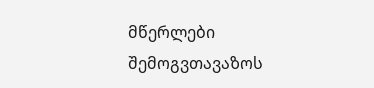მწერლები შემოგვთავაზოს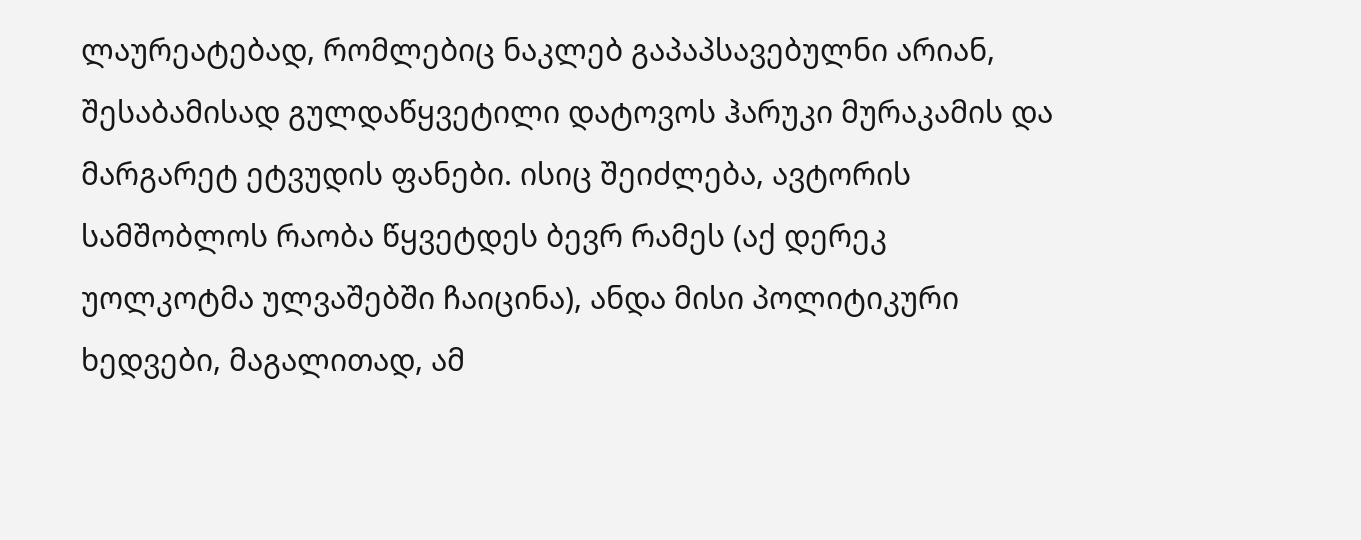ლაურეატებად, რომლებიც ნაკლებ გაპაპსავებულნი არიან, შესაბამისად გულდაწყვეტილი დატოვოს ჰარუკი მურაკამის და მარგარეტ ეტვუდის ფანები. ისიც შეიძლება, ავტორის სამშობლოს რაობა წყვეტდეს ბევრ რამეს (აქ დერეკ უოლკოტმა ულვაშებში ჩაიცინა), ანდა მისი პოლიტიკური ხედვები, მაგალითად, ამ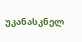უკანასკნელ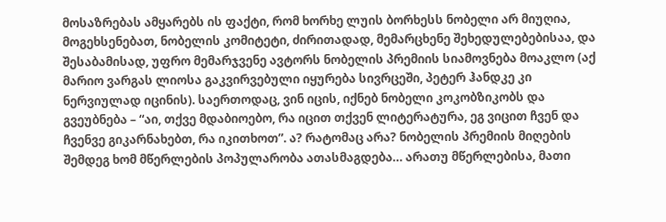მოსაზრებას ამყარებს ის ფაქტი, რომ ხორხე ლუის ბორხესს ნობელი არ მიუღია, მოგეხსენებათ, ნობელის კომიტეტი, ძირითადად, მემარცხენე შეხედულებებისაა, და შესაბამისად, უფრო მემარჯვენე ავტორს ნობელის პრემიის სიამოვნება მოაკლო (აქ მარიო ვარგას ლიოსა გაკვირვებული იყურება სივრცეში, პეტერ ჰანდკე კი ნერვიულად იცინის). საერთოდაც, ვინ იცის, იქნებ ნობელი კოკობზიკობს და გვეუბნება – “აი, თქვე მდაბიოებო, რა იცით თქვენ ლიტერატურა, ეგ ვიცით ჩვენ და ჩვენვე გიკარნახებთ, რა იკითხოთ”. ა? რატომაც არა? ნობელის პრემიის მიღების შემდეგ ხომ მწერლების პოპულარობა ათასმაგდება… არათუ მწერლებისა, მათი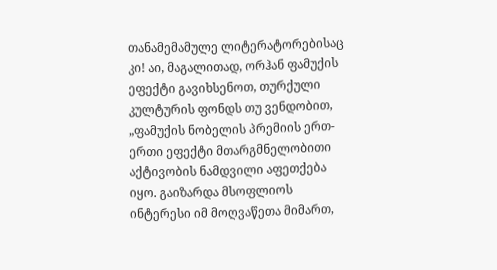თანამემამულე ლიტერატორებისაც კი! აი, მაგალითად, ორჰან ფამუქის ეფექტი გავიხსენოთ, თურქული კულტურის ფონდს თუ ვენდობით, „ფამუქის ნობელის პრემიის ერთ-ერთი ეფექტი მთარგმნელობითი აქტივობის ნამდვილი აფეთქება იყო. გაიზარდა მსოფლიოს ინტერესი იმ მოღვაწეთა მიმართ,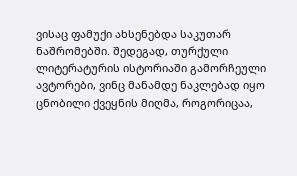ვისაც ფამუქი ახსენებდა საკუთარ ნაშრომებში. შედეგად, თურქული ლიტერატურის ისტორიაში გამორჩეული ავტორები, ვინც მანამდე ნაკლებად იყო ცნობილი ქვეყნის მიღმა, როგორიცაა,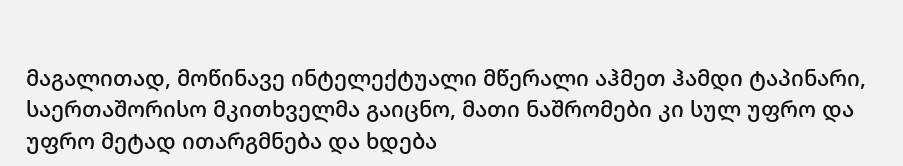მაგალითად, მოწინავე ინტელექტუალი მწერალი აჰმეთ ჰამდი ტაპინარი, საერთაშორისო მკითხველმა გაიცნო, მათი ნაშრომები კი სულ უფრო და უფრო მეტად ითარგმნება და ხდება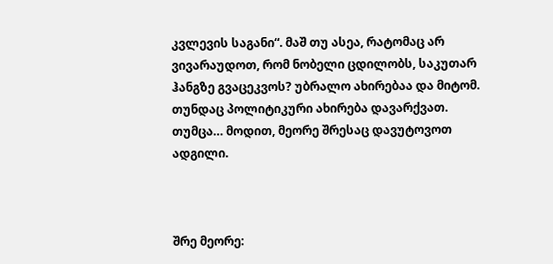კვლევის საგანი“. მაშ თუ ასეა, რატომაც არ ვივარაუდოთ, რომ ნობელი ცდილობს, საკუთარ ჰანგზე გვაცეკვოს? უბრალო ახირებაა და მიტომ. თუნდაც პოლიტიკური ახირება დავარქვათ. თუმცა… მოდით, მეორე შრესაც დავუტოვოთ ადგილი.



შრე მეორე: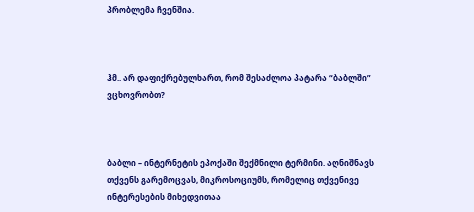პრობლემა ჩვენშია.



ჰმ.. არ დაფიქრებულხართ, რომ შესაძლოა პატარა “ბაბლში” ვცხოვრობთ?



ბაბლი – ინტერნეტის ეპოქაში შექმნილი ტერმინი. აღნიშნავს თქვენს გარემოცვას, მიკროსოციუმს, რომელიც თქვენივე ინტერესების მიხედვითაა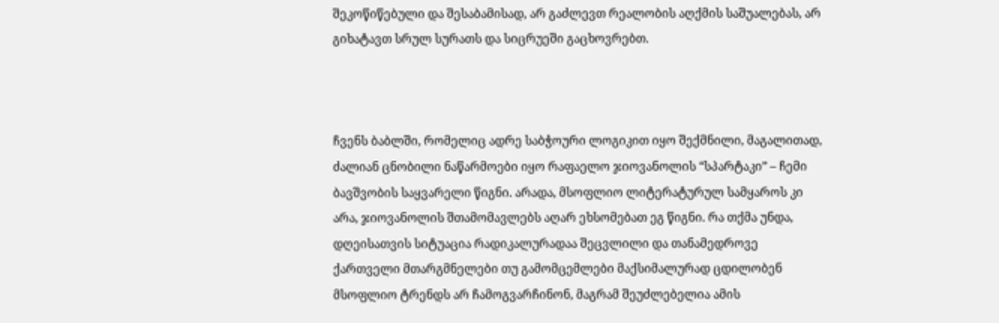შეკოწიწებული და შესაბამისად, არ გაძლევთ რეალობის აღქმის საშუალებას, არ გიხატავთ სრულ სურათს და სიცრუეში გაცხოვრებთ.



ჩვენს ბაბლში, რომელიც ადრე საბჭოური ლოგიკით იყო შექმნილი, მაგალითად, ძალიან ცნობილი ნაწარმოები იყო რაფაელო ჯიოვანოლის “სპარტაკი” – ჩემი ბავშვობის საყვარელი წიგნი. არადა, მსოფლიო ლიტერატურულ სამყაროს კი არა, ჯიოვანოლის შთამომავლებს აღარ ეხსომებათ ეგ წიგნი. რა თქმა უნდა, დღეისათვის სიტუაცია რადიკალურადაა შეცვლილი და თანამედროვე ქართველი მთარგმნელები თუ გამომცემლები მაქსიმალურად ცდილობენ მსოფლიო ტრენდს არ ჩამოგვარჩინონ, მაგრამ შეუძლებელია ამის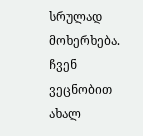სრულად მოხერხება. ჩვენ ვეცნობით ახალ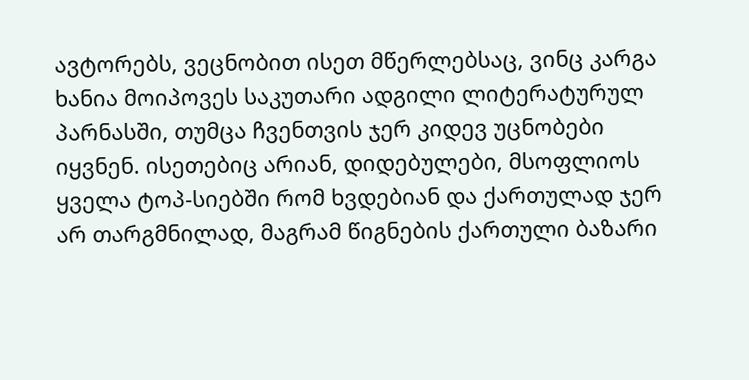ავტორებს, ვეცნობით ისეთ მწერლებსაც, ვინც კარგა ხანია მოიპოვეს საკუთარი ადგილი ლიტერატურულ პარნასში, თუმცა ჩვენთვის ჯერ კიდევ უცნობები იყვნენ. ისეთებიც არიან, დიდებულები, მსოფლიოს ყველა ტოპ-სიებში რომ ხვდებიან და ქართულად ჯერ არ თარგმნილად, მაგრამ წიგნების ქართული ბაზარი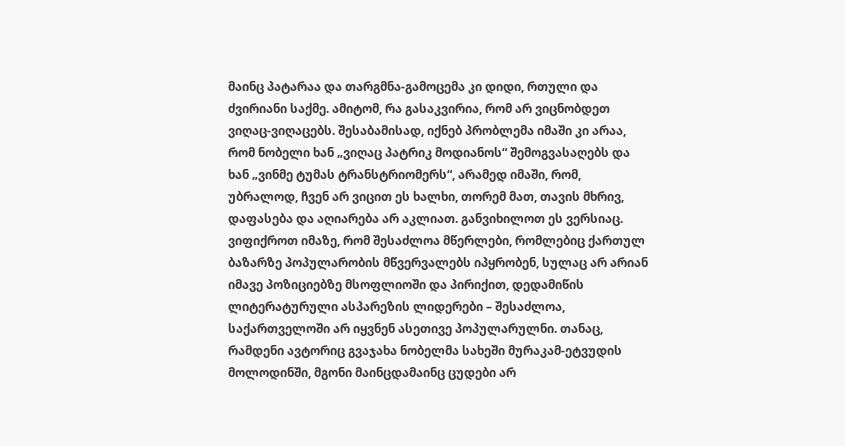მაინც პატარაა და თარგმნა-გამოცემა კი დიდი, რთული და ძვირიანი საქმე. ამიტომ, რა გასაკვირია, რომ არ ვიცნობდეთ ვიღაც-ვიღაცებს. შესაბამისად, იქნებ პრობლემა იმაში კი არაა, რომ ნობელი ხან „ვიღაც პატრიკ მოდიანოს“ შემოგვასაღებს და ხან „ვინმე ტუმას ტრანსტრიომერს“, არამედ იმაში, რომ, უბრალოდ, ჩვენ არ ვიცით ეს ხალხი, თორემ მათ, თავის მხრივ, დაფასება და აღიარება არ აკლიათ. განვიხილოთ ეს ვერსიაც. ვიფიქროთ იმაზე, რომ შესაძლოა მწერლები, რომლებიც ქართულ ბაზარზე პოპულარობის მწვერვალებს იპყრობენ, სულაც არ არიან იმავე პოზიციებზე მსოფლიოში და პირიქით, დედამიწის ლიტერატურული ასპარეზის ლიდერები – შესაძლოა, საქართველოში არ იყვნენ ასეთივე პოპულარულნი. თანაც, რამდენი ავტორიც გვაჯახა ნობელმა სახეში მურაკამ-ეტვუდის მოლოდინში, მგონი მაინცდამაინც ცუდები არ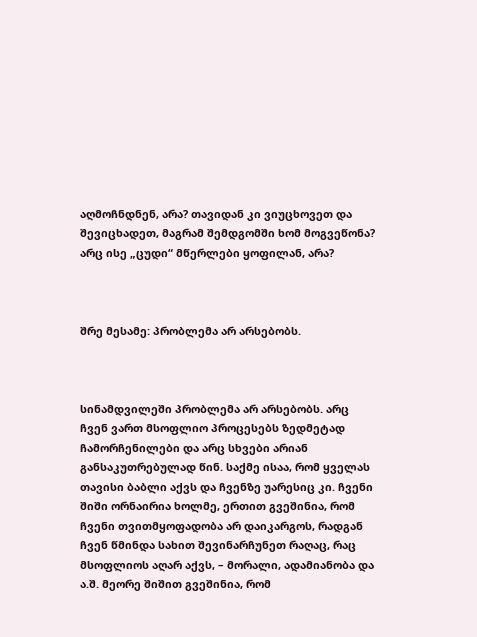აღმოჩნდნენ, არა? თავიდან კი ვიუცხოვეთ და შევიცხადეთ, მაგრამ შემდგომში ხომ მოგვეწონა? არც ისე „ცუდი“ მწერლები ყოფილან, არა?



შრე მესამე: პრობლემა არ არსებობს.



სინამდვილეში პრობლემა არ არსებობს. არც ჩვენ ვართ მსოფლიო პროცესებს ზედმეტად ჩამორჩენილები და არც სხვები არიან განსაკუთრებულად წინ. საქმე ისაა, რომ ყველას თავისი ბაბლი აქვს და ჩვენზე უარესიც კი. ჩვენი შიში ორნაირია ხოლმე, ერთით გვეშინია, რომ ჩვენი თვითმყოფადობა არ დაიკარგოს, რადგან ჩვენ წმინდა სახით შევინარჩუნეთ რაღაც, რაც მსოფლიოს აღარ აქვს, – მორალი, ადამიანობა და ა.შ. მეორე შიშით გვეშინია, რომ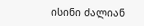ისინი ძალიან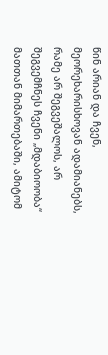წინ არიან და ჩვენ, მეორეხარისხოვან ადამიანებს, რამე არ შეგვეშალოს, არ შეგვემჩნეს ჩვენი „მდაბიოობა“ მათთან მიმართებაში, ამიტომ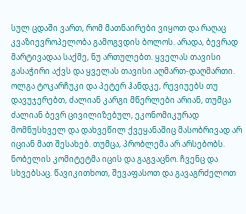სულ ცდაში ვართ, რომ მათნაირები ვიყოთ და რაღაც კვაზიევროპელობა გამოგვდის ბოლოს. არადა, ბევრად მარტივადაა საქმე, ნუ ართულებთ. ყველას თავისი გასაჭირი აქვს და ყველას თავისი აღმართ-დაღმართი. ოლგა ტოკარჩუკი და პეტერ ჰანდკე, რევიუებს თუ დავუჯერებთ, ძალიან კარგი მწერლები არიან, თუმცა ძალიან ბევრ ცივილიზებულ, ეკონომიკურად მომნუსხველ და დახვეწილ ქვეყანაშიც მასობრივად არ იციან მათ შესახებ. თუმცა, პრობლემა არ არსებობს. ნობელის კომიტეტმა იცის და გაგვაცნო. ჩვენც და სხვებსაც. წავიკითხოთ, შევაფასოთ და გავაგრძელოთ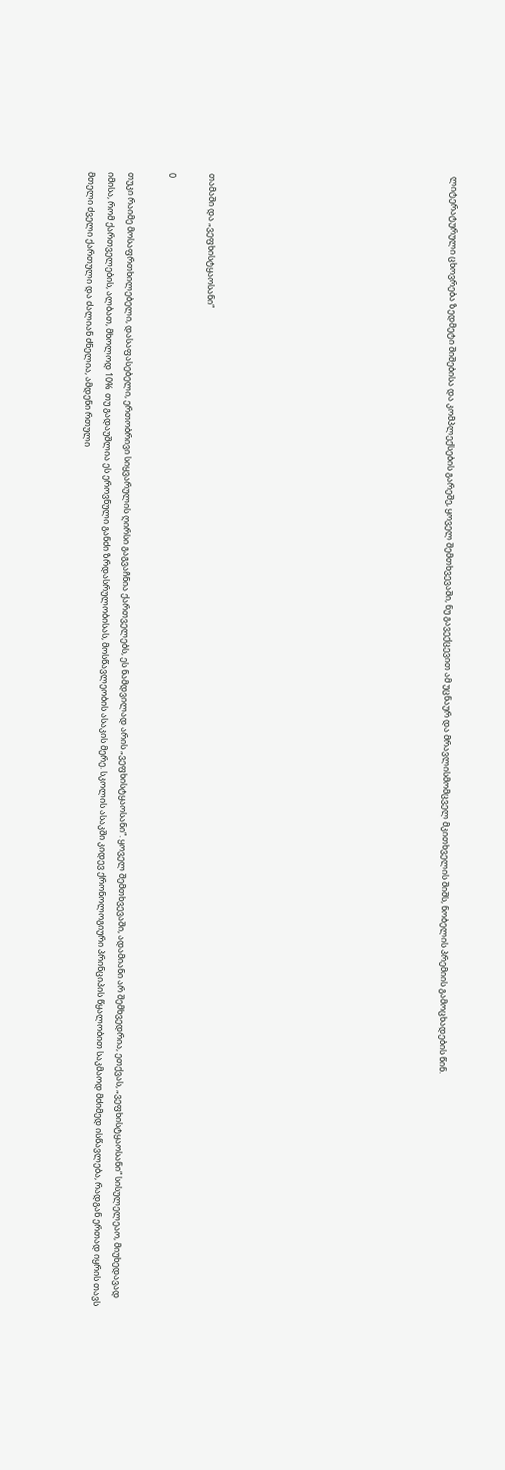ლიტერატურული ცხოვრება ზედმეტი შიშებისა და კომპლექსების გარეშე, ყოველ შემთხვევაში, ნუ გავექცევით ამ უცნაურ და მრავლისმომცველ მკითხველის შიშს, ნობელის პრემიის გამოცხადების წინ.











თამაში და „ვეფხისტყაოსანი“

0

თუკი რაიმე მოსაფრთხილებელი, დასაფასებელი, ერთობრივი სიყვარულის ღირსი გაგვაჩნია ქართველებს, ეს ნამდვილად არის „ვეფხისტყაოსანი“. ყოველ შემთხვევაში, ადამიანი არ შემხვედრია, ეთქვას, „ვეფხისტყაოსანი“ სისულელეაო, მიუხედავად იმისა, რომ ქართველების, ალბათ, მხოლოდ 10%  თუ გადაუშლია ეს ეროვნული განძი ზრდასრულობისას, მოსწავლეობის ასაკის მერე. სკოლის ასაკში კიდევ ქრონოლოგიური პრინციპის წყალობით საკმაოდ მძიმედ ისწავლება, რადგან ერთად იყრის თავს მთელი ძველი ქართული და ძალიან ძნელია, ამდენი რთული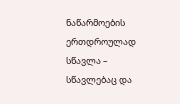ნაწარმოების ერთდროულად სწავლა – სწავლებაც და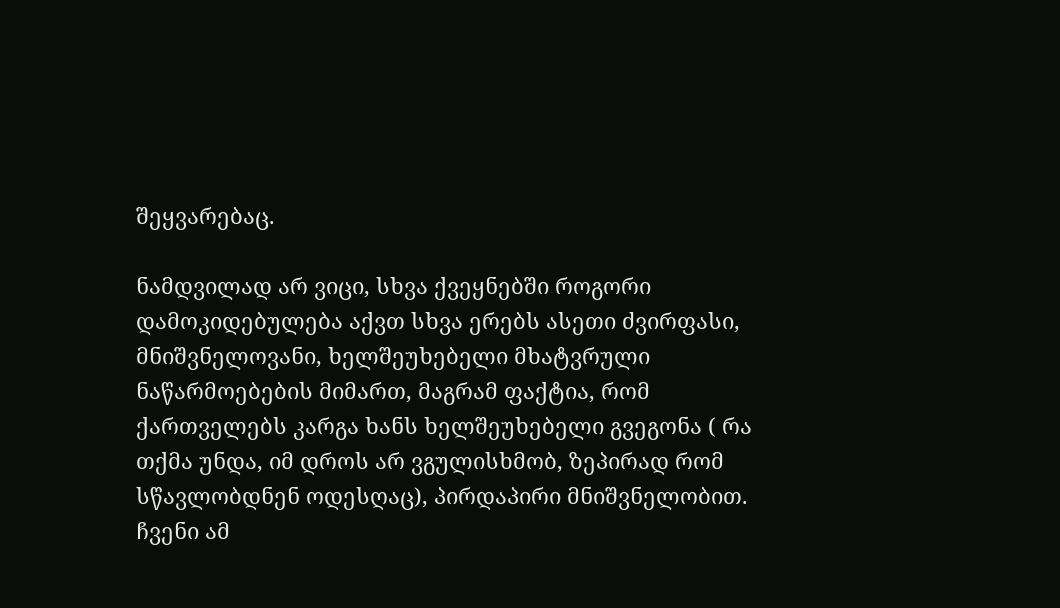შეყვარებაც.

ნამდვილად არ ვიცი, სხვა ქვეყნებში როგორი დამოკიდებულება აქვთ სხვა ერებს ასეთი ძვირფასი, მნიშვნელოვანი, ხელშეუხებელი მხატვრული ნაწარმოებების მიმართ, მაგრამ ფაქტია, რომ ქართველებს კარგა ხანს ხელშეუხებელი გვეგონა ( რა თქმა უნდა, იმ დროს არ ვგულისხმობ, ზეპირად რომ სწავლობდნენ ოდესღაც), პირდაპირი მნიშვნელობით. ჩვენი ამ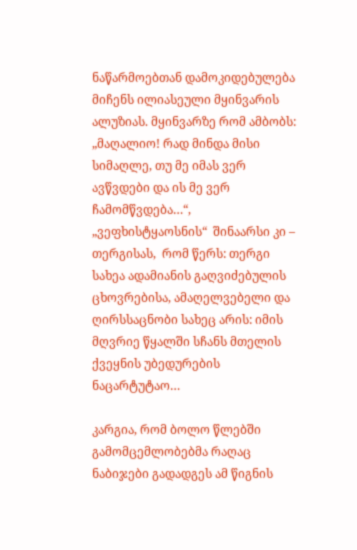ნაწარმოებთან დამოკიდებულება მიჩენს ილიასეული მყინვარის ალუზიას. მყინვარზე რომ ამბობს: „მაღალიო! რად მინდა მისი სიმაღლე, თუ მე იმას ვერ ავწვდები და ის მე ვერ ჩამომწვდება…“,  „ვეფხისტყაოსნის“  შინაარსი კი – თერგისას,  რომ წერს: თერგი სახეა ადამიანის გაღვიძებულის ცხოვრებისა, ამაღელვებელი და ღირსსაცნობი სახეც არის: იმის მღვრიე წყალში სჩანს მთელის ქვეყნის უბედურების ნაცარტუტაო…

კარგია, რომ ბოლო წლებში გამომცემლობებმა რაღაც ნაბიჯები გადადგეს ამ წიგნის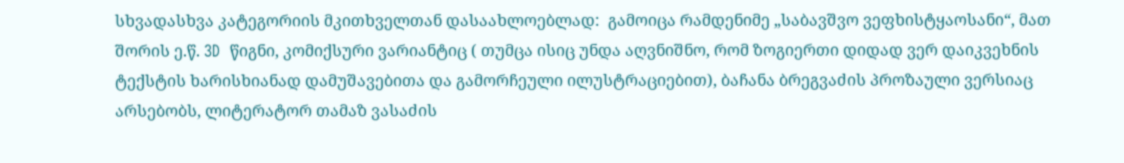სხვადასხვა კატეგორიის მკითხველთან დასაახლოებლად:  გამოიცა რამდენიმე „საბავშვო ვეფხისტყაოსანი“, მათ შორის ე.წ. 3D  წიგნი, კომიქსური ვარიანტიც ( თუმცა ისიც უნდა აღვნიშნო, რომ ზოგიერთი დიდად ვერ დაიკვეხნის ტექსტის ხარისხიანად დამუშავებითა და გამორჩეული ილუსტრაციებით), ბაჩანა ბრეგვაძის პროზაული ვერსიაც არსებობს, ლიტერატორ თამაზ ვასაძის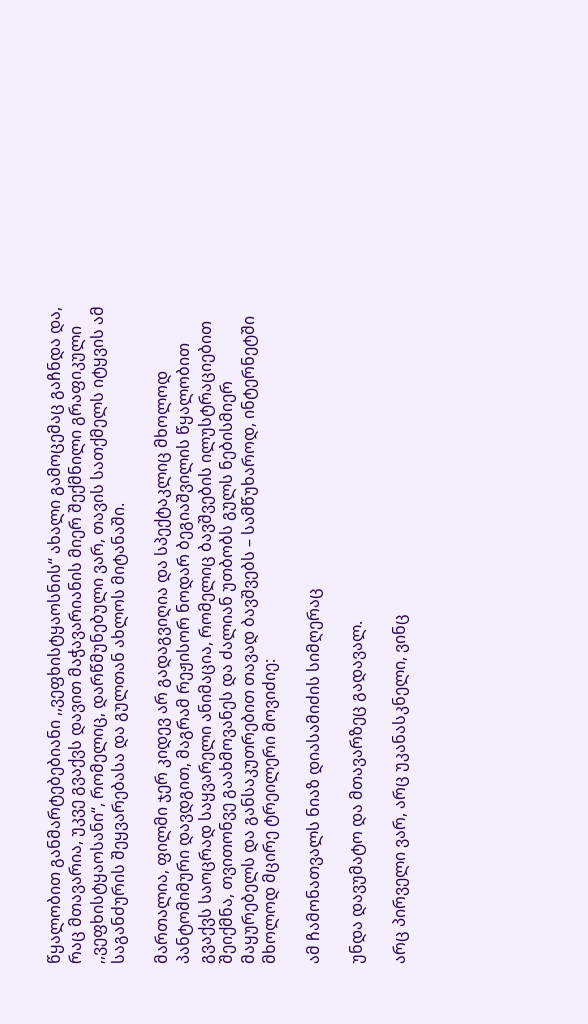წყალობით განმარტებებიანი ,,ვეფხისტყაოსნის“ ახალი გამოცემაც გაჩნდა და, რაც მთავარია, უკვე გვაქვს დავით მაჭავარიანის მიერ შექმნილი გრაფიკული ,,ვეფხისტყაოსანი“, რომელიც, დარწმუნებული ვარ, თავის სათქმელს იტყვის ამ საგანძურის შეყვარებასა და გულთან ახლოს მიტანაში.

მართალია, ფილმი ჯერ კიდევ არ გადაგვიღია და სპექტაკლიც მხოლოდ პანტომიმური დავდგით, მაგრამ რეჟისორ ნოდარ ბეგიაშვილის წყალობით გვაქვს საოცრად საყვარელი ანიმაცია, რომელიც ბავშვების ილუსტრაციებით შეიქმნა, თვითონვე გაახმოვანეს და ძალიან უთბობს გულს ნებისმიერ მაყურებელს და განსაკუთრებით თავად ბავშვებს – სამწუხაროდ, ინტერნეტში მხოლოდ მცირე ტრეილერი მოვიძიე:

ამ ჩამონათვალს ნიაზ დიასამიძის სიმღერაც

უნდა დავუმატო და მთავარზეც გადავალ.

არც პირველი ვარ, არც უკანასკნელი, ვინც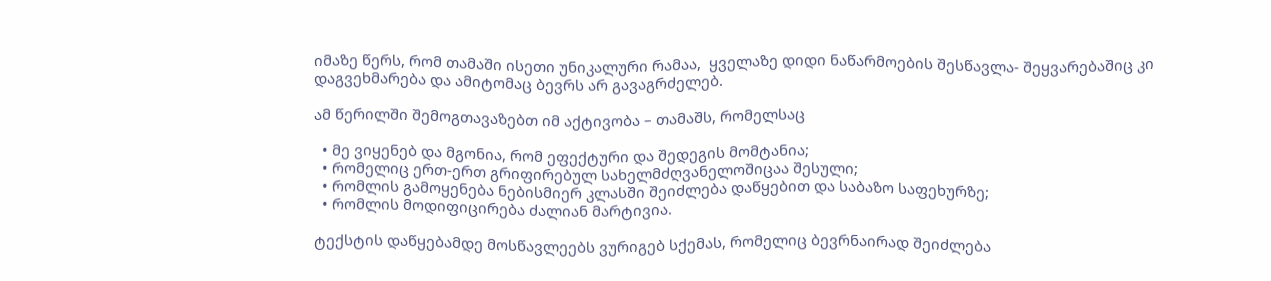იმაზე წერს, რომ თამაში ისეთი უნიკალური რამაა,  ყველაზე დიდი ნაწარმოების შესწავლა- შეყვარებაშიც კი დაგვეხმარება და ამიტომაც ბევრს არ გავაგრძელებ.

ამ წერილში შემოგთავაზებთ იმ აქტივობა – თამაშს, რომელსაც

  • მე ვიყენებ და მგონია, რომ ეფექტური და შედეგის მომტანია;
  • რომელიც ერთ-ერთ გრიფირებულ სახელმძღვანელოშიცაა შესული;
  • რომლის გამოყენება ნებისმიერ კლასში შეიძლება დაწყებით და საბაზო საფეხურზე;
  • რომლის მოდიფიცირება ძალიან მარტივია.

ტექსტის დაწყებამდე მოსწავლეებს ვურიგებ სქემას, რომელიც ბევრნაირად შეიძლება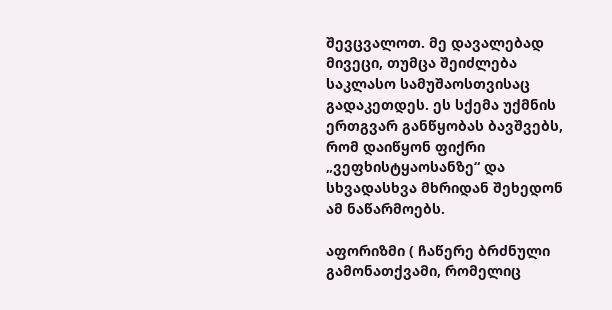შევცვალოთ. მე დავალებად მივეცი, თუმცა შეიძლება საკლასო სამუშაოსთვისაც გადაკეთდეს. ეს სქემა უქმნის ერთგვარ განწყობას ბავშვებს, რომ დაიწყონ ფიქრი „ვეფხისტყაოსანზე“ და სხვადასხვა მხრიდან შეხედონ ამ ნაწარმოებს.

აფორიზმი ( ჩაწერე ბრძნული გამონათქვამი, რომელიც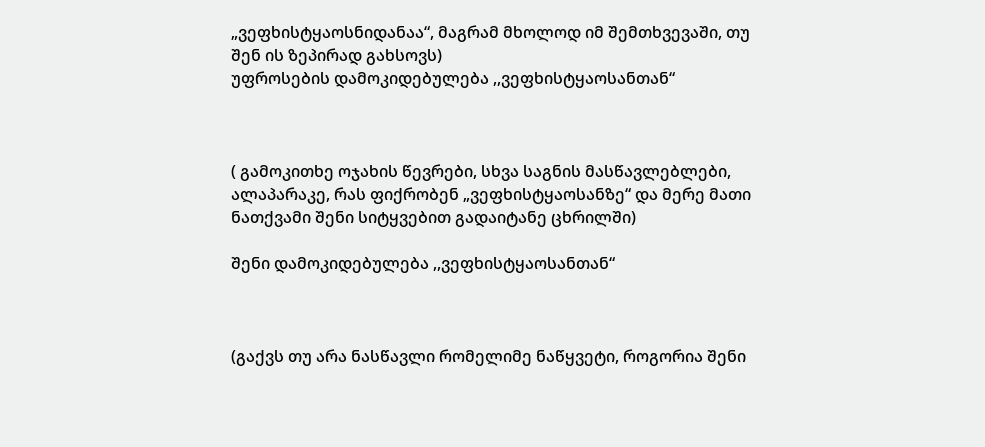„ვეფხისტყაოსნიდანაა“, მაგრამ მხოლოდ იმ შემთხვევაში, თუ შენ ის ზეპირად გახსოვს)
უფროსების დამოკიდებულება ,,ვეფხისტყაოსანთან“



( გამოკითხე ოჯახის წევრები, სხვა საგნის მასწავლებლები, ალაპარაკე, რას ფიქრობენ „ვეფხისტყაოსანზე“ და მერე მათი ნათქვამი შენი სიტყვებით გადაიტანე ცხრილში)

შენი დამოკიდებულება ,,ვეფხისტყაოსანთან“



(გაქვს თუ არა ნასწავლი რომელიმე ნაწყვეტი, როგორია შენი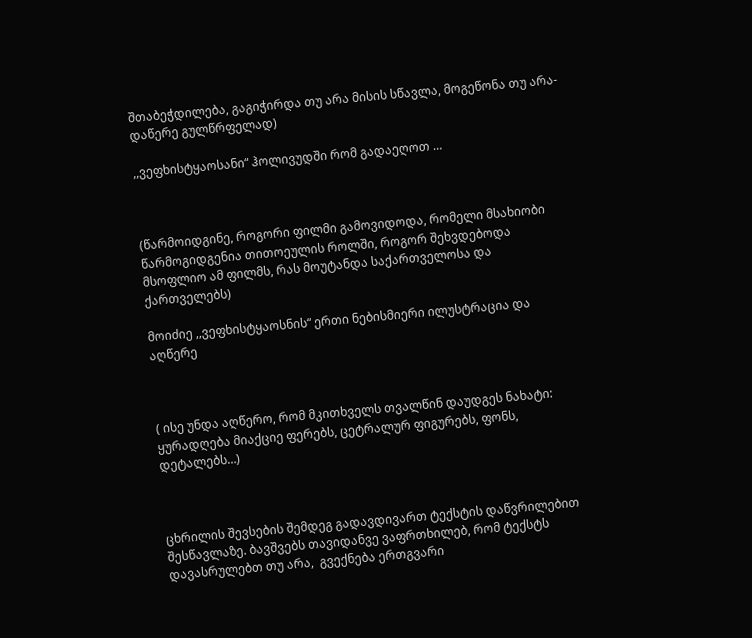შთაბეჭდილება, გაგიჭირდა თუ არა მისის სწავლა, მოგეწონა თუ არა- დაწერე გულწრფელად)

,,ვეფხისტყაოსანი“ ჰოლივუდში რომ გადაეღოთ …



(წარმოიდგინე, როგორი ფილმი გამოვიდოდა, რომელი მსახიობი წარმოგიდგენია თითოეულის როლში, როგორ შეხვდებოდა მსოფლიო ამ ფილმს, რას მოუტანდა საქართველოსა და ქართველებს)

მოიძიე ,,ვეფხისტყაოსნის“ ერთი ნებისმიერი ილუსტრაცია და აღწერე



( ისე უნდა აღწერო, რომ მკითხველს თვალწინ დაუდგეს ნახატი: ყურადღება მიაქციე ფერებს, ცეტრალურ ფიგურებს, ფონს, დეტალებს…)



ცხრილის შევსების შემდეგ გადავდივართ ტექსტის დაწვრილებით შესწავლაზე. ბავშვებს თავიდანვე ვაფრთხილებ, რომ ტექსტს დავასრულებთ თუ არა,  გვექნება ერთგვარი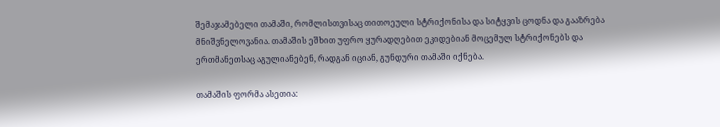შემაჯამებელი თამაში, რომლისთვისაც თითოეული სტრიქონისა და სიტყვის ცოდნა და გააზრება მნიშვნელოვანია. თამაშის ეშხით უფრო ყურადღებით ეკიდებიან მოცემულ სტრიქონებს და ერთმანეთსაც აგულიანებენ, რადგან იციან, გუნდური თამაში იქნება.

თამაშის ფორმა ასეთია: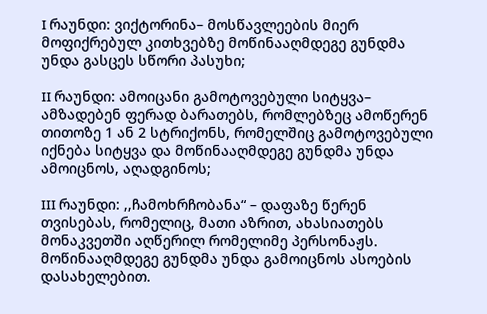I რაუნდი: ვიქტორინა– მოსწავლეების მიერ მოფიქრებულ კითხვებზე მოწინააღმდეგე გუნდმა უნდა გასცეს სწორი პასუხი;

II რაუნდი: ამოიცანი გამოტოვებული სიტყვა– ამზადებენ ფერად ბარათებს, რომლებზეც ამოწერენ თითოზე 1 ან 2 სტრიქონს, რომელშიც გამოტოვებული იქნება სიტყვა და მოწინააღმდეგე გუნდმა უნდა ამოიცნოს, აღადგინოს;

III რაუნდი: ,,ჩამოხრჩობანა“ – დაფაზე წერენ თვისებას, რომელიც, მათი აზრით, ახასიათებს მონაკვეთში აღწერილ რომელიმე პერსონაჟს. მოწინააღმდეგე გუნდმა უნდა გამოიცნოს ასოების დასახელებით.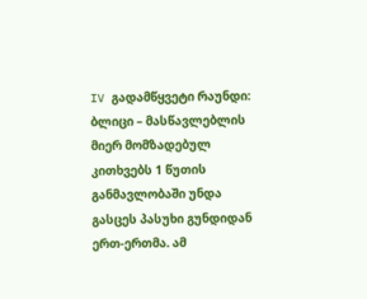IV გადამწყვეტი რაუნდი: ბლიცი – მასწავლებლის მიერ მომზადებულ კითხვებს 1 წუთის განმავლობაში უნდა გასცეს პასუხი გუნდიდან ერთ-ერთმა. ამ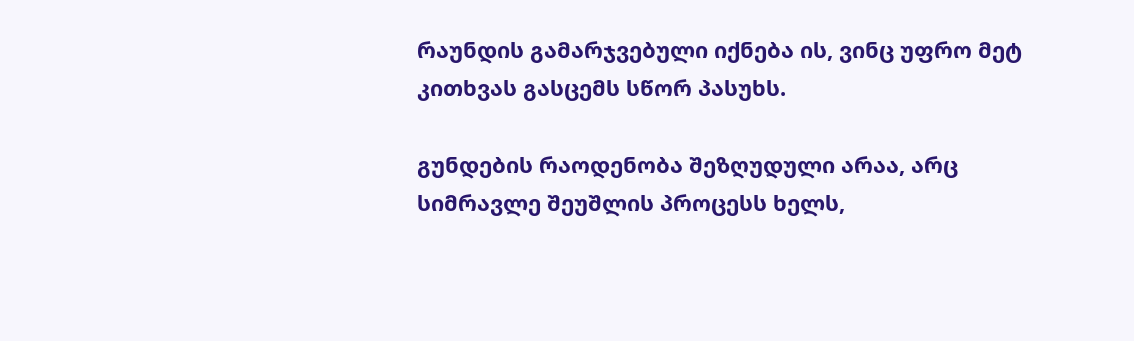რაუნდის გამარჯვებული იქნება ის, ვინც უფრო მეტ კითხვას გასცემს სწორ პასუხს.

გუნდების რაოდენობა შეზღუდული არაა, არც სიმრავლე შეუშლის პროცესს ხელს,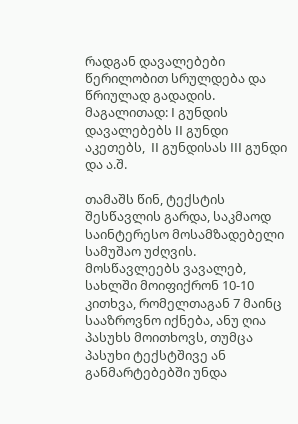რადგან დავალებები წერილობით სრულდება და წრიულად გადადის. მაგალითად: I გუნდის დავალებებს II გუნდი აკეთებს,  II გუნდისას III გუნდი და ა.შ.

თამაშს წინ, ტექსტის შესწავლის გარდა, საკმაოდ საინტერესო მოსამზადებელი სამუშაო უძღვის. მოსწავლეებს ვავალებ, სახლში მოიფიქრონ 10-10 კითხვა, რომელთაგან 7 მაინც სააზროვნო იქნება, ანუ ღია პასუხს მოითხოვს, თუმცა პასუხი ტექსტშივე ან განმარტებებში უნდა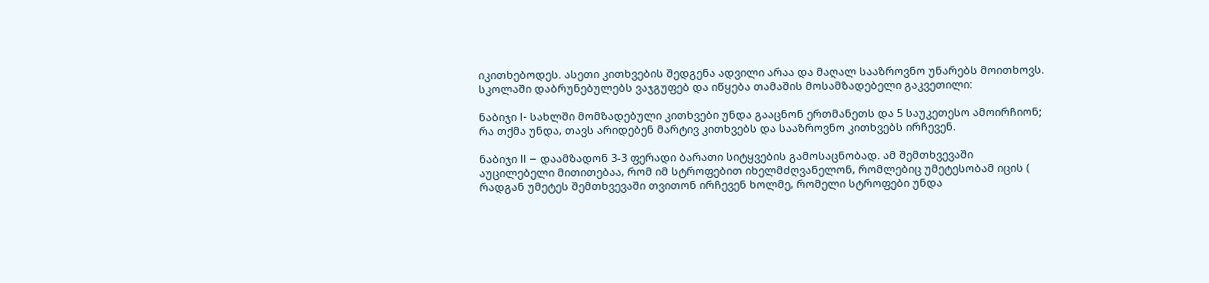იკითხებოდეს. ასეთი კითხვების შედგენა ადვილი არაა და მაღალ სააზროვნო უნარებს მოითხოვს. სკოლაში დაბრუნებულებს ვაჯგუფებ და იწყება თამაშის მოსამზადებელი გაკვეთილი:

ნაბიჯი I- სახლში მომზადებული კითხვები უნდა გააცნონ ერთმანეთს და 5 საუკეთესო ამოირჩიონ; რა თქმა უნდა, თავს არიდებენ მარტივ კითხვებს და სააზროვნო კითხვებს ირჩევენ.

ნაბიჯი II – დაამზადონ 3-3 ფერადი ბარათი სიტყვების გამოსაცნობად. ამ შემთხვევაში აუცილებელი მითითებაა, რომ იმ სტროფებით იხელმძღვანელონ, რომლებიც უმეტესობამ იცის ( რადგან უმეტეს შემთხვევაში თვითონ ირჩევენ ხოლმე, რომელი სტროფები უნდა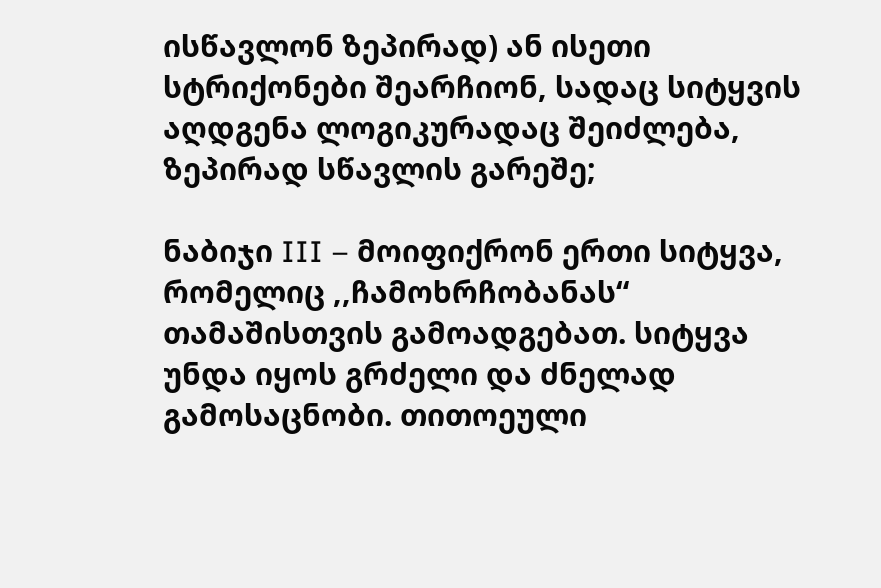ისწავლონ ზეპირად) ან ისეთი სტრიქონები შეარჩიონ, სადაც სიტყვის აღდგენა ლოგიკურადაც შეიძლება, ზეპირად სწავლის გარეშე;

ნაბიჯი III – მოიფიქრონ ერთი სიტყვა, რომელიც ,,ჩამოხრჩობანას“ თამაშისთვის გამოადგებათ. სიტყვა უნდა იყოს გრძელი და ძნელად გამოსაცნობი. თითოეული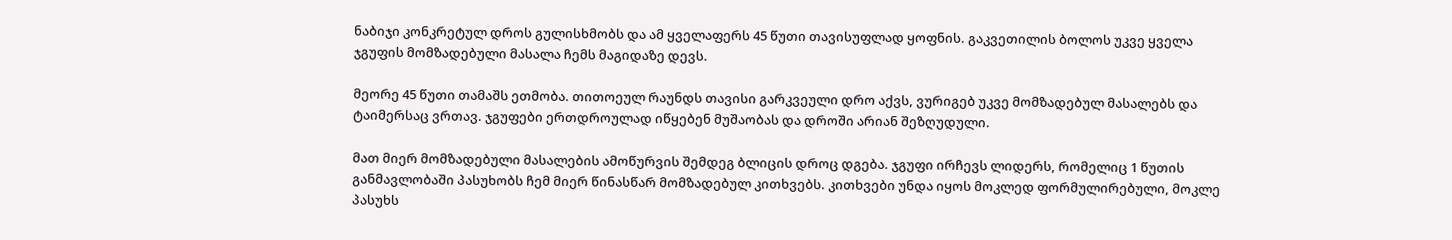ნაბიჯი კონკრეტულ დროს გულისხმობს და ამ ყველაფერს 45 წუთი თავისუფლად ყოფნის. გაკვეთილის ბოლოს უკვე ყველა ჯგუფის მომზადებული მასალა ჩემს მაგიდაზე დევს.

მეორე 45 წუთი თამაშს ეთმობა. თითოეულ რაუნდს თავისი გარკვეული დრო აქვს, ვურიგებ უკვე მომზადებულ მასალებს და ტაიმერსაც ვრთავ. ჯგუფები ერთდროულად იწყებენ მუშაობას და დროში არიან შეზღუდული.

მათ მიერ მომზადებული მასალების ამოწურვის შემდეგ ბლიცის დროც დგება. ჯგუფი ირჩევს ლიდერს, რომელიც 1 წუთის განმავლობაში პასუხობს ჩემ მიერ წინასწარ მომზადებულ კითხვებს. კითხვები უნდა იყოს მოკლედ ფორმულირებული, მოკლე პასუხს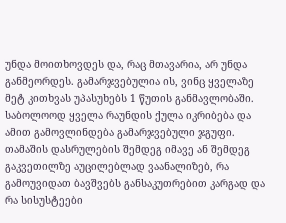უნდა მოითხოვდეს და, რაც მთავარია, არ უნდა განმეორდეს. გამარჯვებულია ის, ვინც ყველაზე მეტ კითხვას უპასუხებს 1 წუთის განმავლობაში. საბოლოოდ ყველა რაუნდის ქულა იკრიბება და ამით გამოვლინდება გამარჯვებული ჯგუფი. თამაშის დასრულების შემდეგ იმავე ან შემდეგ გაკვეთილზე აუცილებლად ვაანალიზებ, რა გამოუვიდათ ბავშვებს განსაკუთრებით კარგად და რა სისუსტეები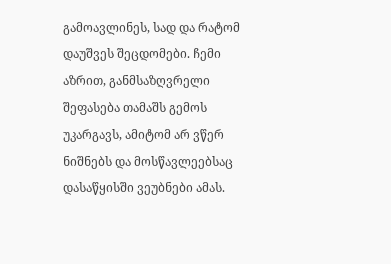გამოავლინეს, სად და რატომ დაუშვეს შეცდომები. ჩემი აზრით, განმსაზღვრელი შეფასება თამაშს გემოს უკარგავს, ამიტომ არ ვწერ ნიშნებს და მოსწავლეებსაც დასაწყისში ვეუბნები ამას.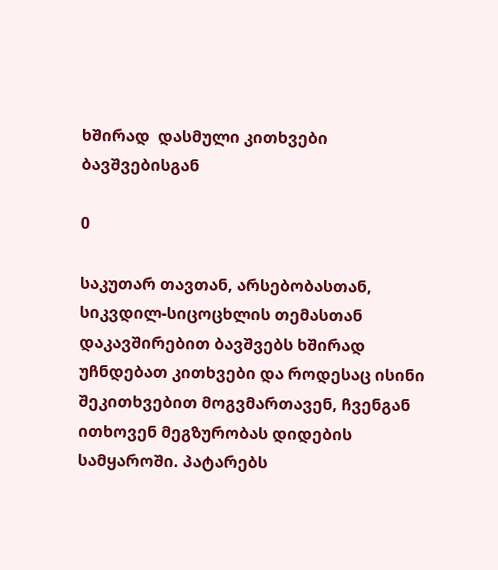ხშირად  დასმული კითხვები ბავშვებისგან

0

საკუთარ თავთან, არსებობასთან, სიკვდილ-სიცოცხლის თემასთან  დაკავშირებით ბავშვებს ხშირად უჩნდებათ კითხვები და როდესაც ისინი შეკითხვებით მოგვმართავენ, ჩვენგან ითხოვენ მეგზურობას დიდების სამყაროში. პატარებს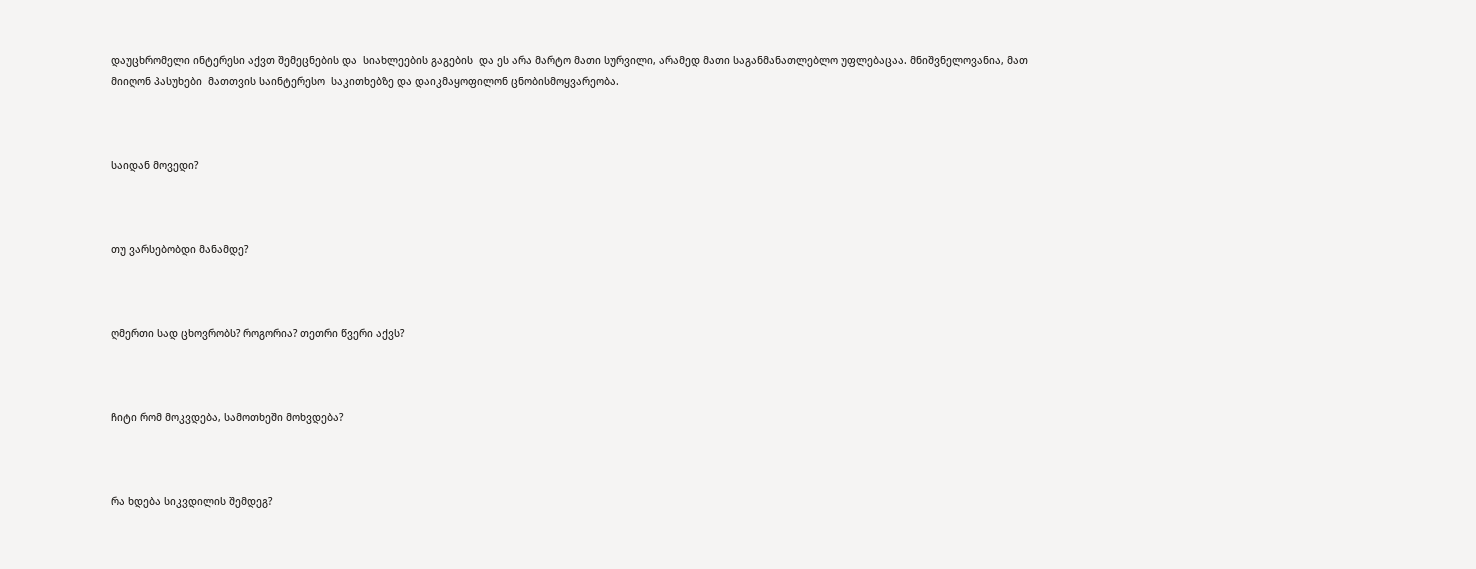დაუცხრომელი ინტერესი აქვთ შემეცნების და  სიახლეების გაგების  და ეს არა მარტო მათი სურვილი, არამედ მათი საგანმანათლებლო უფლებაცაა. მნიშვნელოვანია, მათ  მიიღონ პასუხები  მათთვის საინტერესო  საკითხებზე და დაიკმაყოფილონ ცნობისმოყვარეობა.



საიდან მოვედი?



თუ ვარსებობდი მანამდე?



ღმერთი სად ცხოვრობს? როგორია? თეთრი წვერი აქვს?



ჩიტი რომ მოკვდება, სამოთხეში მოხვდება?



რა ხდება სიკვდილის შემდეგ?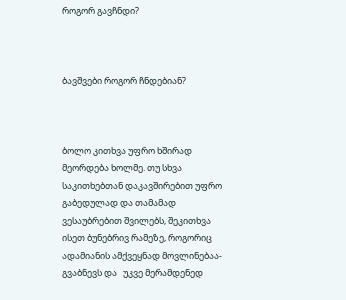როგორ გავჩნდი?



ბავშვები როგორ ჩნდებიან?



ბოლო კითხვა უფრო ხშირად მეორდება ხოლმე. თუ სხვა საკითხებთან დაკავშირებით უფრო გაბედულად და თამამად ვესაუბრებით შვილებს, შეკითხვა ისეთ ბუნებრივ რამეზე, როგორიც ადამიანის ამქვეყნად მოვლინებაა- გვაბნევს და   უკვე მერამდენედ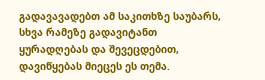გადავავადებთ ამ საკითხზე საუბარს, სხვა რამეზე გადავიტანთ ყურადღებას და შევეცდებით, დავიწყებას მიეცეს ეს თემა.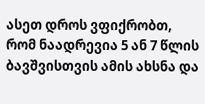ასეთ დროს ვფიქრობთ, რომ ნაადრევია 5 ან 7 წლის ბავშვისთვის ამის ახსნა და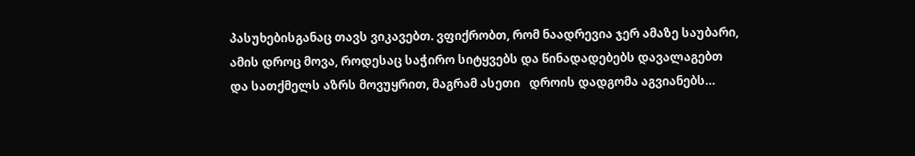პასუხებისგანაც თავს ვიკავებთ. ვფიქრობთ, რომ ნაადრევია ჯერ ამაზე საუბარი, ამის დროც მოვა, როდესაც საჭირო სიტყვებს და წინადადებებს დავალაგებთ და სათქმელს აზრს მოვუყრით, მაგრამ ასეთი   დროის დადგომა აგვიანებს…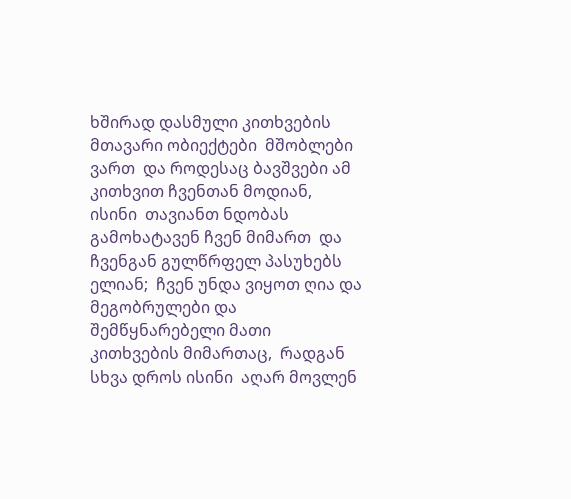ხშირად დასმული კითხვების მთავარი ობიექტები  მშობლები ვართ  და როდესაც ბავშვები ამ კითხვით ჩვენთან მოდიან, ისინი  თავიანთ ნდობას გამოხატავენ ჩვენ მიმართ  და ჩვენგან გულწრფელ პასუხებს ელიან;  ჩვენ უნდა ვიყოთ ღია და მეგობრულები და შემწყნარებელი მათი კითხვების მიმართაც,  რადგან სხვა დროს ისინი  აღარ მოვლენ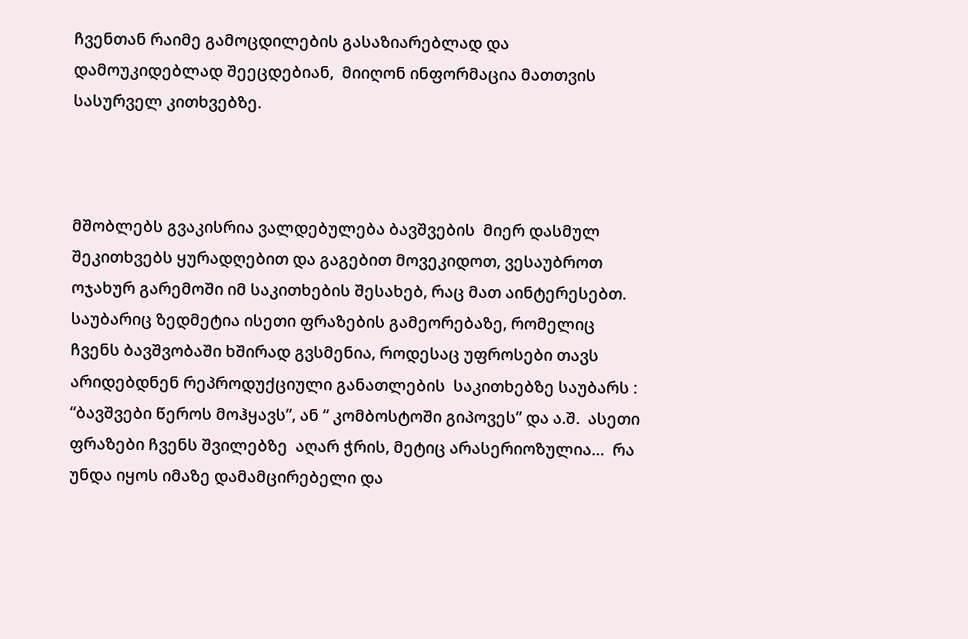ჩვენთან რაიმე გამოცდილების გასაზიარებლად და დამოუკიდებლად შეეცდებიან,  მიიღონ ინფორმაცია მათთვის სასურველ კითხვებზე.



მშობლებს გვაკისრია ვალდებულება ბავშვების  მიერ დასმულ შეკითხვებს ყურადღებით და გაგებით მოვეკიდოთ, ვესაუბროთ ოჯახურ გარემოში იმ საკითხების შესახებ, რაც მათ აინტერესებთ. საუბარიც ზედმეტია ისეთი ფრაზების გამეორებაზე, რომელიც ჩვენს ბავშვობაში ხშირად გვსმენია, როდესაც უფროსები თავს არიდებდნენ რეპროდუქციული განათლების  საკითხებზე საუბარს : “ბავშვები წეროს მოჰყავს”, ან “ კომბოსტოში გიპოვეს” და ა.შ.  ასეთი ფრაზები ჩვენს შვილებზე  აღარ ჭრის, მეტიც არასერიოზულია…  რა უნდა იყოს იმაზე დამამცირებელი და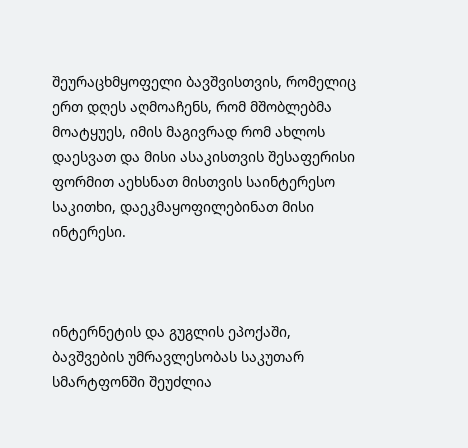შეურაცხმყოფელი ბავშვისთვის, რომელიც ერთ დღეს აღმოაჩენს, რომ მშობლებმა მოატყუეს, იმის მაგივრად რომ ახლოს დაესვათ და მისი ასაკისთვის შესაფერისი ფორმით აეხსნათ მისთვის საინტერესო საკითხი, დაეკმაყოფილებინათ მისი ინტერესი.



ინტერნეტის და გუგლის ეპოქაში,  ბავშვების უმრავლესობას საკუთარ სმარტფონში შეუძლია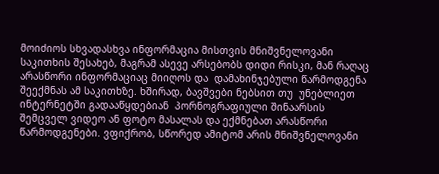მოიძიოს სხვადასხვა ინფორმაცია მისთვის მნიშვნელოვანი საკითხის შესახებ, მაგრამ ასევე არსებობს დიდი რისკი, მან რაღაც არასწორი ინფორმაციაც მიიღოს და  დამახინჯებული წარმოდგენა შეექმნას ამ საკითხზე. ხშირად, ბავშვები ნებსით თუ  უნებლიეთ ინტერნეტში გადააწყდებიან  პორნოგრაფიული შინაარსის შემცველ ვიდეო ან ფოტო მასალას და ექმნებათ არასწორი წარმოდგენები. ვფიქრობ, სწორედ ამიტომ არის მნიშვნელოვანი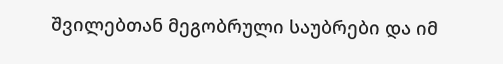შვილებთან მეგობრული საუბრები და იმ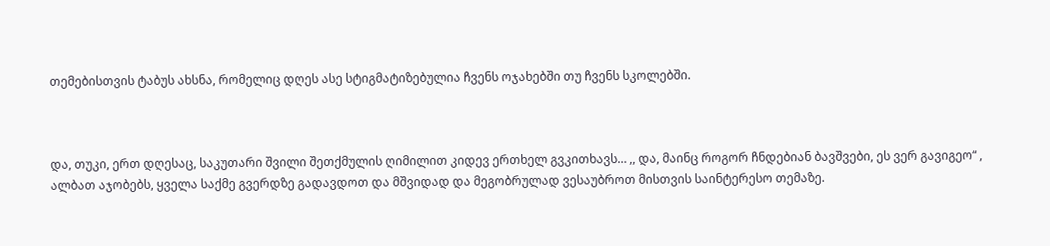თემებისთვის ტაბუს ახსნა, რომელიც დღეს ასე სტიგმატიზებულია ჩვენს ოჯახებში თუ ჩვენს სკოლებში.



და, თუკი, ერთ დღესაც, საკუთარი შვილი შეთქმულის ღიმილით კიდევ ერთხელ გვკითხავს… ,, და, მაინც როგორ ჩნდებიან ბავშვები, ეს ვერ გავიგეო“ , ალბათ აჯობებს, ყველა საქმე გვერდზე გადავდოთ და მშვიდად და მეგობრულად ვესაუბროთ მისთვის საინტერესო თემაზე.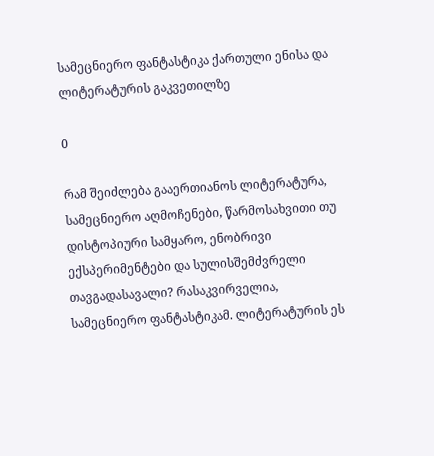სამეცნიერო ფანტასტიკა ქართული ენისა და ლიტერატურის გაკვეთილზე

0

რამ შეიძლება გააერთიანოს ლიტერატურა, სამეცნიერო აღმოჩენები, წარმოსახვითი თუ დისტოპიური სამყარო, ენობრივი ექსპერიმენტები და სულისშემძვრელი თავგადასავალი? რასაკვირველია, სამეცნიერო ფანტასტიკამ. ლიტერატურის ეს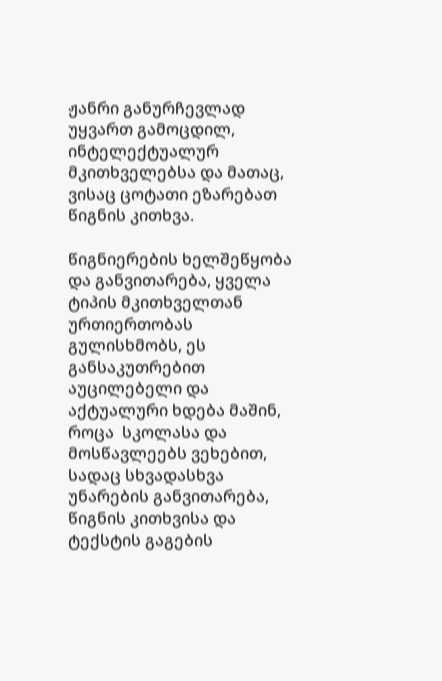ჟანრი განურჩევლად უყვართ გამოცდილ, ინტელექტუალურ მკითხველებსა და მათაც, ვისაც ცოტათი ეზარებათ წიგნის კითხვა.

წიგნიერების ხელშეწყობა და განვითარება, ყველა ტიპის მკითხველთან ურთიერთობას გულისხმობს, ეს განსაკუთრებით აუცილებელი და აქტუალური ხდება მაშინ, როცა  სკოლასა და მოსწავლეებს ვეხებით, სადაც სხვადასხვა უნარების განვითარება, წიგნის კითხვისა და ტექსტის გაგების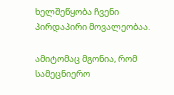ხელშეწყობა ჩვენი პირდაპირი მოვალეობაა.

ამიტომაც მგონია, რომ სამეცნიერო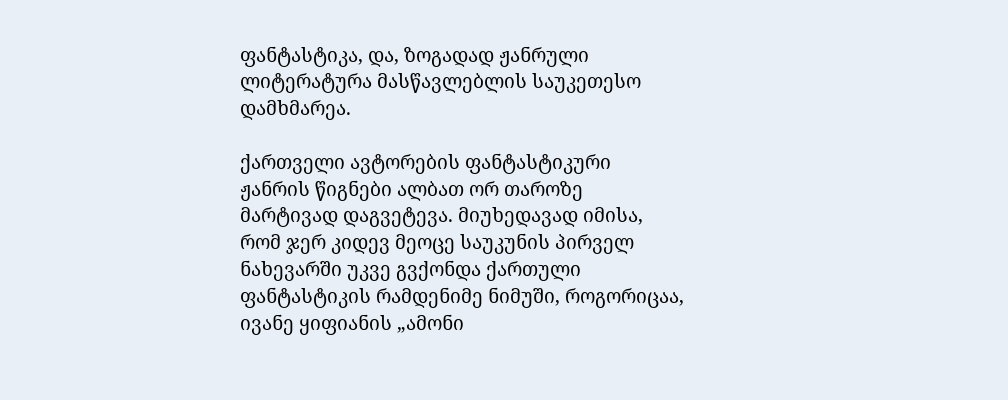ფანტასტიკა, და, ზოგადად ჟანრული ლიტერატურა მასწავლებლის საუკეთესო დამხმარეა.

ქართველი ავტორების ფანტასტიკური ჟანრის წიგნები ალბათ ორ თაროზე მარტივად დაგვეტევა. მიუხედავად იმისა, რომ ჯერ კიდევ მეოცე საუკუნის პირველ ნახევარში უკვე გვქონდა ქართული ფანტასტიკის რამდენიმე ნიმუში, როგორიცაა, ივანე ყიფიანის „ამონი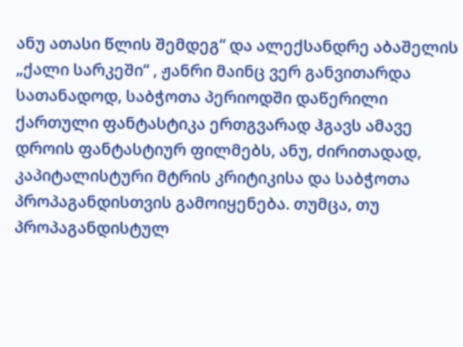ანუ ათასი წლის შემდეგ“ და ალექსანდრე აბაშელის „ქალი სარკეში“ , ჟანრი მაინც ვერ განვითარდა სათანადოდ, საბჭოთა პერიოდში დაწერილი ქართული ფანტასტიკა ერთგვარად ჰგავს ამავე დროის ფანტასტიურ ფილმებს, ანუ, ძირითადად, კაპიტალისტური მტრის კრიტიკისა და საბჭოთა პროპაგანდისთვის გამოიყენება. თუმცა, თუ პროპაგანდისტულ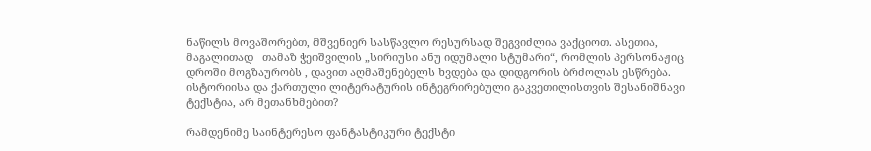ნაწილს მოვაშორებთ, მშვენიერ სასწავლო რესურსად შეგვიძლია ვაქციოთ. ასეთია, მაგალითად   თამაზ ჭეიშვილის „სირიუსი ანუ იდუმალი სტუმარი“, რომლის პერსონაჟიც დროში მოგზაურობს , დავით აღმაშენებელს ხვდება და დიდგორის ბრძოლას ესწრება. ისტორიისა და ქართული ლიტერატურის ინტეგრირებული გაკვეთილისთვის შესანიშნავი ტექსტია, არ მეთანხმებით?

რამდენიმე საინტერესო ფანტასტიკური ტექსტი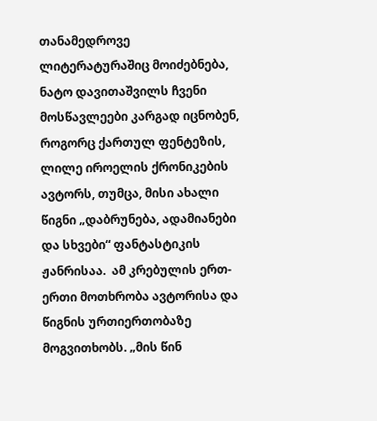თანამედროვე ლიტერატურაშიც მოიძებნება, ნატო დავითაშვილს ჩვენი მოსწავლეები კარგად იცნობენ, როგორც ქართულ ფენტეზის, ლილე იროელის ქრონიკების ავტორს, თუმცა, მისი ახალი წიგნი „დაბრუნება, ადამიანები და სხვები“ ფანტასტიკის ჟანრისაა.  ამ კრებულის ერთ-ერთი მოთხრობა ავტორისა და წიგნის ურთიერთობაზე მოგვითხობს. „მის წინ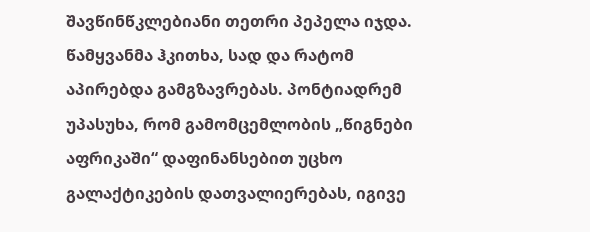შავწინწკლებიანი თეთრი პეპელა იჯდა. წამყვანმა ჰკითხა, სად და რატომ აპირებდა გამგზავრებას. პონტიადრემ უპასუხა, რომ გამომცემლობის „წიგნები აფრიკაში“ დაფინანსებით უცხო გალაქტიკების დათვალიერებას, იგივე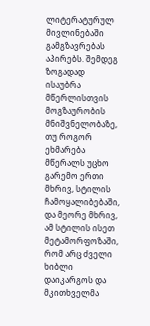ლიტერატურულ მივლინებაში გამგზავრებას აპირებს. შემდეგ ზოგადად ისაუბრა მწერლისთვის მოგზაურობის მნიშვნელობაზე, თუ როგორ ეხმარება მწერალს უცხო გარემო ერთი მხრივ, სტილის ჩამოყალიბებაში, და მეორე მხრივ, ამ სტილის ისეთ მეტამორფოზაში, რომ არც ძველი ხიბლი დაიკარგოს და მკითხველმა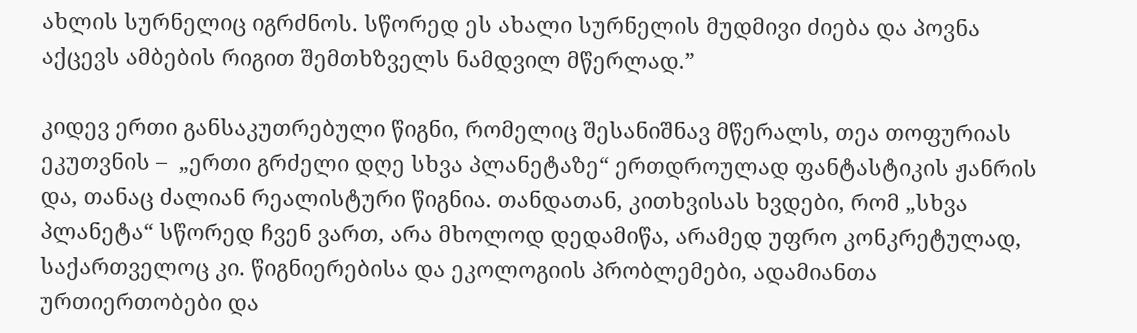ახლის სურნელიც იგრძნოს. სწორედ ეს ახალი სურნელის მუდმივი ძიება და პოვნა აქცევს ამბების რიგით შემთხზველს ნამდვილ მწერლად.”

კიდევ ერთი განსაკუთრებული წიგნი, რომელიც შესანიშნავ მწერალს, თეა თოფურიას ეკუთვნის –  „ერთი გრძელი დღე სხვა პლანეტაზე“ ერთდროულად ფანტასტიკის ჟანრის და, თანაც ძალიან რეალისტური წიგნია. თანდათან, კითხვისას ხვდები, რომ „სხვა პლანეტა“ სწორედ ჩვენ ვართ, არა მხოლოდ დედამიწა, არამედ უფრო კონკრეტულად, საქართველოც კი. წიგნიერებისა და ეკოლოგიის პრობლემები, ადამიანთა ურთიერთობები და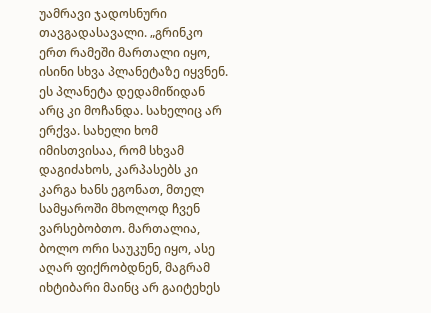უამრავი ჯადოსნური თავგადასავალი. „გრინკო ერთ რამეში მართალი იყო, ისინი სხვა პლანეტაზე იყვნენ. ეს პლანეტა დედამიწიდან არც კი მოჩანდა. სახელიც არ ერქვა. სახელი ხომ იმისთვისაა, რომ სხვამ დაგიძახოს, კარპასებს კი კარგა ხანს ეგონათ, მთელ სამყაროში მხოლოდ ჩვენ ვარსებობთო. მართალია, ბოლო ორი საუკუნე იყო, ასე აღარ ფიქრობდნენ, მაგრამ იხტიბარი მაინც არ გაიტეხეს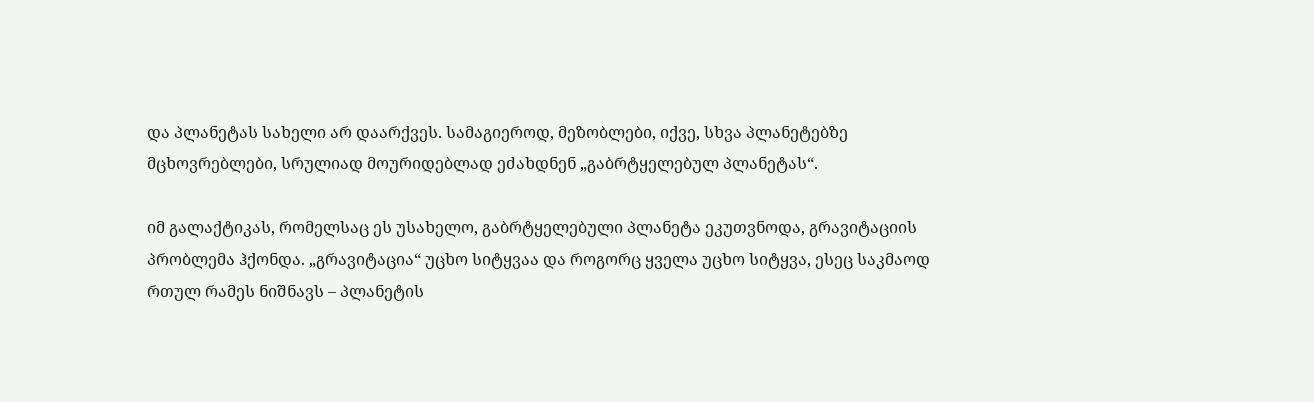და პლანეტას სახელი არ დაარქვეს. სამაგიეროდ, მეზობლები, იქვე, სხვა პლანეტებზე მცხოვრებლები, სრულიად მოურიდებლად ეძახდნენ „გაბრტყელებულ პლანეტას“.

იმ გალაქტიკას, რომელსაც ეს უსახელო, გაბრტყელებული პლანეტა ეკუთვნოდა, გრავიტაციის პრობლემა ჰქონდა. „გრავიტაცია“ უცხო სიტყვაა და როგორც ყველა უცხო სიტყვა, ესეც საკმაოდ რთულ რამეს ნიშნავს – პლანეტის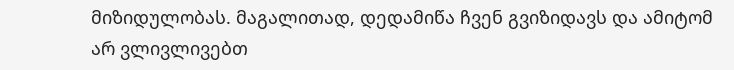მიზიდულობას. მაგალითად, დედამიწა ჩვენ გვიზიდავს და ამიტომ არ ვლივლივებთ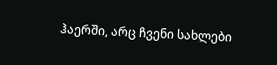ჰაერში, არც ჩვენი სახლები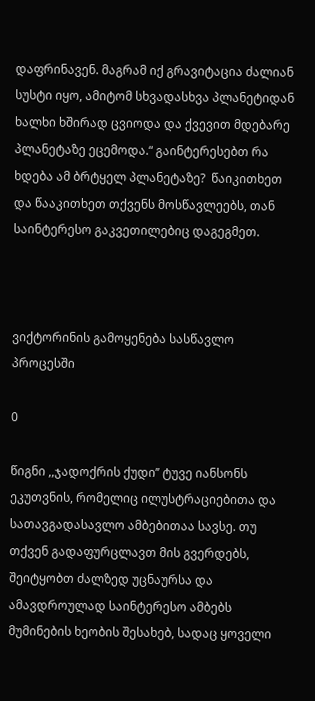დაფრინავენ. მაგრამ იქ გრავიტაცია ძალიან სუსტი იყო, ამიტომ სხვადასხვა პლანეტიდან ხალხი ხშირად ცვიოდა და ქვევით მდებარე პლანეტაზე ეცემოდა.“ გაინტერესებთ რა ხდება ამ ბრტყელ პლანეტაზე?  წაიკითხეთ და წააკითხეთ თქვენს მოსწავლეებს, თან საინტერესო გაკვეთილებიც დაგეგმეთ.



ვიქტორინის გამოყენება სასწავლო პროცესში

0

წიგნი ,,ჯადოქრის ქუდი’’ ტუვე იანსონს ეკუთვნის, რომელიც ილუსტრაციებითა და სათავგადასავლო ამბებითაა სავსე. თუ თქვენ გადაფურცლავთ მის გვერდებს, შეიტყობთ ძალზედ უცნაურსა და ამავდროულად საინტერესო ამბებს მუმინების ხეობის შესახებ, სადაც ყოველი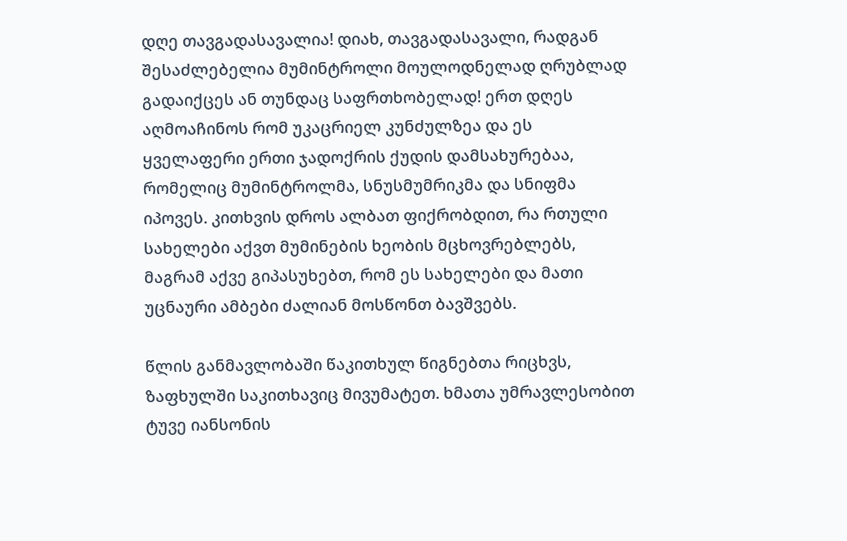დღე თავგადასავალია! დიახ, თავგადასავალი, რადგან შესაძლებელია მუმინტროლი მოულოდნელად ღრუბლად გადაიქცეს ან თუნდაც საფრთხობელად! ერთ დღეს აღმოაჩინოს რომ უკაცრიელ კუნძულზეა და ეს ყველაფერი ერთი ჯადოქრის ქუდის დამსახურებაა, რომელიც მუმინტროლმა, სნუსმუმრიკმა და სნიფმა იპოვეს. კითხვის დროს ალბათ ფიქრობდით, რა რთული სახელები აქვთ მუმინების ხეობის მცხოვრებლებს, მაგრამ აქვე გიპასუხებთ, რომ ეს სახელები და მათი უცნაური ამბები ძალიან მოსწონთ ბავშვებს.

წლის განმავლობაში წაკითხულ წიგნებთა რიცხვს, ზაფხულში საკითხავიც მივუმატეთ. ხმათა უმრავლესობით ტუვე იანსონის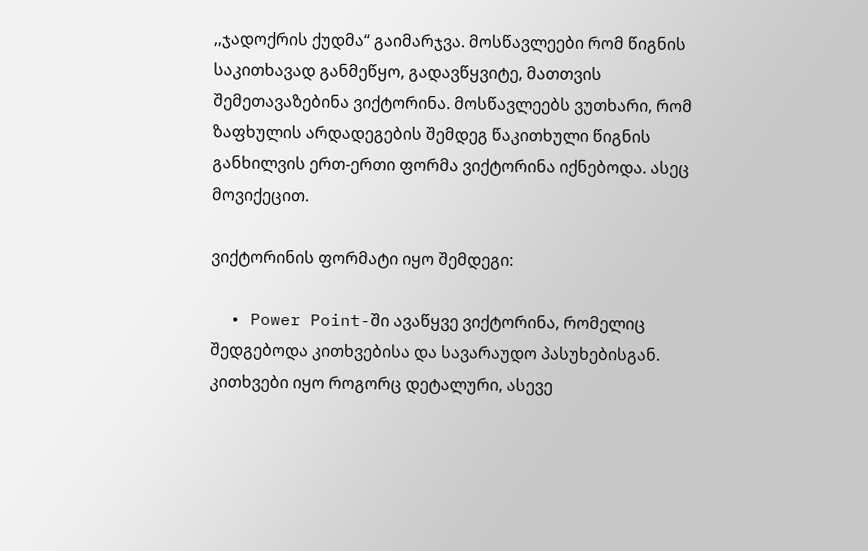,,ჯადოქრის ქუდმა“ გაიმარჯვა. მოსწავლეები რომ წიგნის საკითხავად განმეწყო, გადავწყვიტე, მათთვის შემეთავაზებინა ვიქტორინა. მოსწავლეებს ვუთხარი, რომ ზაფხულის არდადეგების შემდეგ წაკითხული წიგნის განხილვის ერთ-ერთი ფორმა ვიქტორინა იქნებოდა. ასეც  მოვიქეცით.

ვიქტორინის ფორმატი იყო შემდეგი:

  • Power Point-ში ავაწყვე ვიქტორინა, რომელიც შედგებოდა კითხვებისა და სავარაუდო პასუხებისგან. კითხვები იყო როგორც დეტალური, ასევე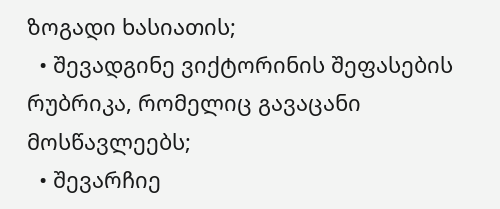ზოგადი ხასიათის;
  • შევადგინე ვიქტორინის შეფასების რუბრიკა, რომელიც გავაცანი მოსწავლეებს;
  • შევარჩიე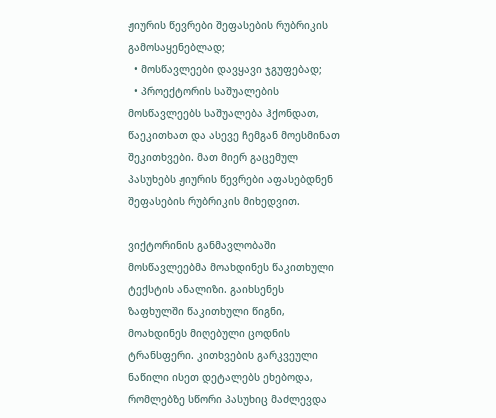ჟიურის წევრები შეფასების რუბრიკის გამოსაყენებლად;
  • მოსწავლეები დავყავი ჯგუფებად;
  • პროექტორის საშუალების მოსწავლეებს საშუალება ჰქონდათ, წაეკითხათ და ასევე ჩემგან მოესმინათ შეკითხვები. მათ მიერ გაცემულ პასუხებს ჟიურის წევრები აფასებდნენ შეფასების რუბრიკის მიხედვით.

ვიქტორინის განმავლობაში მოსწავლეებმა მოახდინეს წაკითხული ტექსტის ანალიზი. გაიხსენეს ზაფხულში წაკითხული წიგნი, მოახდინეს მიღებული ცოდნის ტრანსფერი. კითხვების გარკვეული ნაწილი ისეთ დეტალებს ეხებოდა, რომლებზე სწორი პასუხიც მაძლევდა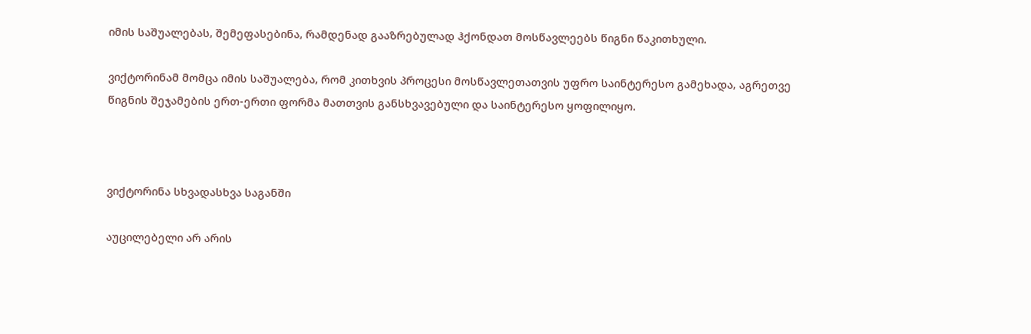იმის საშუალებას, შემეფასებინა, რამდენად გააზრებულად ჰქონდათ მოსწავლეებს წიგნი წაკითხული.

ვიქტორინამ მომცა იმის საშუალება, რომ კითხვის პროცესი მოსწავლეთათვის უფრო საინტერესო გამეხადა, აგრეთვე წიგნის შეჯამების ერთ-ერთი ფორმა მათთვის განსხვავებული და საინტერესო ყოფილიყო.



ვიქტორინა სხვადასხვა საგანში

აუცილებელი არ არის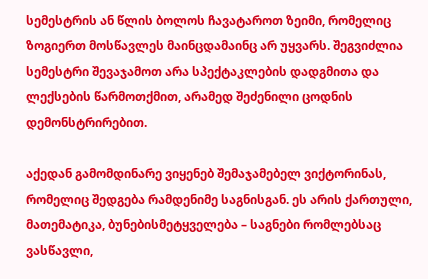სემესტრის ან წლის ბოლოს ჩავატაროთ ზეიმი, რომელიც ზოგიერთ მოსწავლეს მაინცდამაინც არ უყვარს. შეგვიძლია სემესტრი შევაჯამოთ არა სპექტაკლების დადგმითა და ლექსების წარმოთქმით, არამედ შეძენილი ცოდნის დემონსტრირებით.

აქედან გამომდინარე ვიყენებ შემაჯამებელ ვიქტორინას, რომელიც შედგება რამდენიმე საგნისგან. ეს არის ქართული, მათემატიკა, ბუნებისმეტყველება – საგნები რომლებსაც ვასწავლი,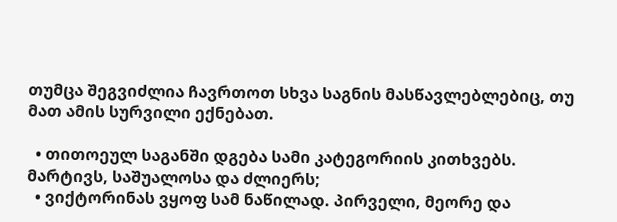თუმცა შეგვიძლია ჩავრთოთ სხვა საგნის მასწავლებლებიც, თუ მათ ამის სურვილი ექნებათ.

  • თითოეულ საგანში დგება სამი კატეგორიის კითხვებს. მარტივს, საშუალოსა და ძლიერს;
  • ვიქტორინას ვყოფ სამ ნაწილად. პირველი, მეორე და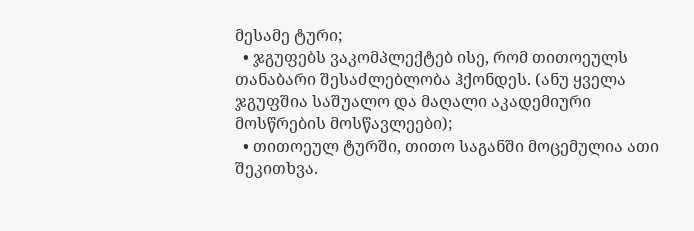მესამე ტური;
  • ჯგუფებს ვაკომპლექტებ ისე, რომ თითოეულს თანაბარი შესაძლებლობა ჰქონდეს. (ანუ ყველა ჯგუფშია საშუალო და მაღალი აკადემიური მოსწრების მოსწავლეები);
  • თითოეულ ტურში, თითო საგანში მოცემულია ათი შეკითხვა.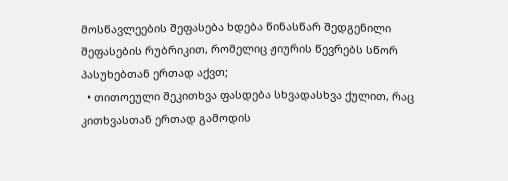მოსწავლეების შეფასება ხდება წინასწარ შედგენილი შეფასების რუბრიკით, რომელიც ჟიურის წევრებს სწორ პასუხებთან ერთად აქვთ;
  • თითოეული შეკითხვა ფასდება სხვადასხვა ქულით, რაც კითხვასთან ერთად გამოდის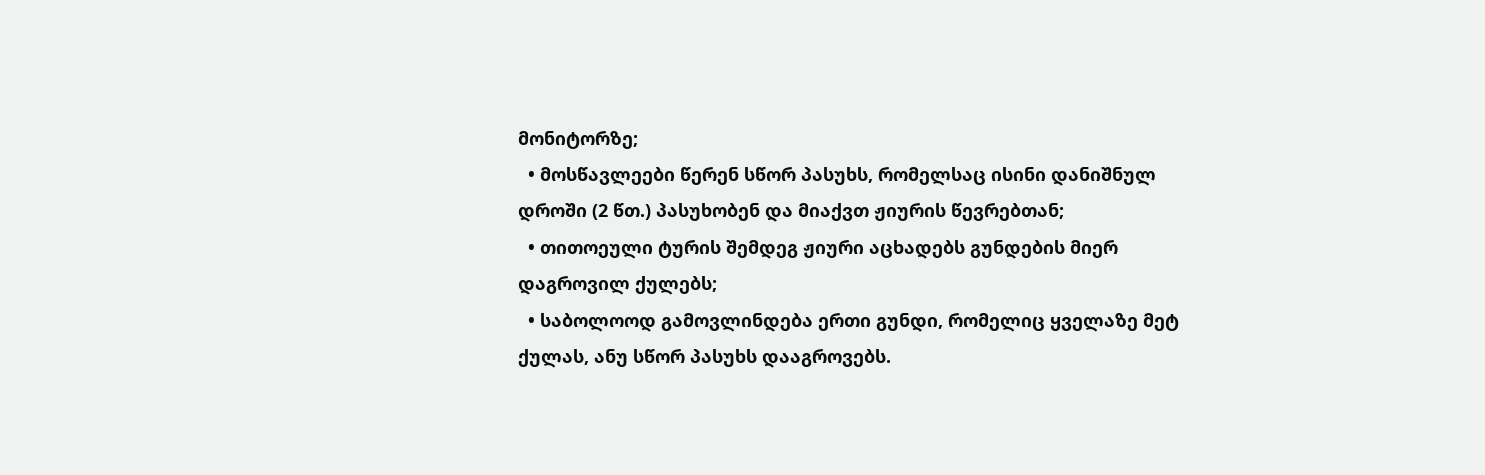მონიტორზე;
  • მოსწავლეები წერენ სწორ პასუხს, რომელსაც ისინი დანიშნულ დროში (2 წთ.) პასუხობენ და მიაქვთ ჟიურის წევრებთან;
  • თითოეული ტურის შემდეგ ჟიური აცხადებს გუნდების მიერ დაგროვილ ქულებს;
  • საბოლოოდ გამოვლინდება ერთი გუნდი, რომელიც ყველაზე მეტ ქულას, ანუ სწორ პასუხს დააგროვებს.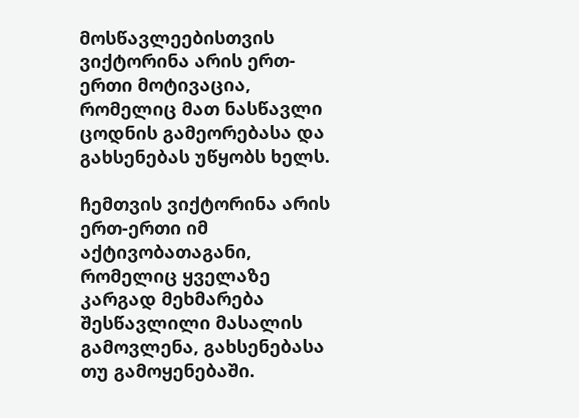მოსწავლეებისთვის ვიქტორინა არის ერთ-ერთი მოტივაცია, რომელიც მათ ნასწავლი ცოდნის გამეორებასა და გახსენებას უწყობს ხელს.

ჩემთვის ვიქტორინა არის ერთ-ერთი იმ აქტივობათაგანი, რომელიც ყველაზე კარგად მეხმარება შესწავლილი მასალის გამოვლენა, გახსენებასა თუ გამოყენებაში.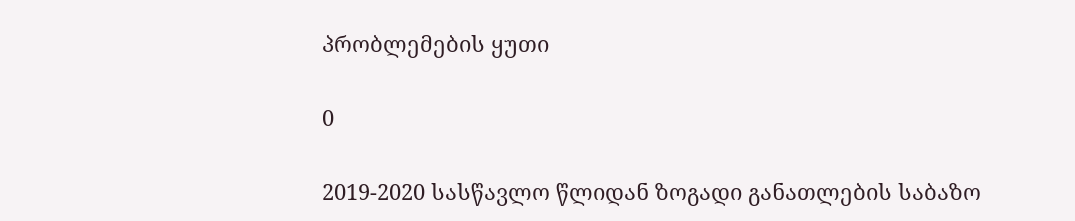პრობლემების ყუთი

0

2019-2020 სასწავლო წლიდან ზოგადი განათლების საბაზო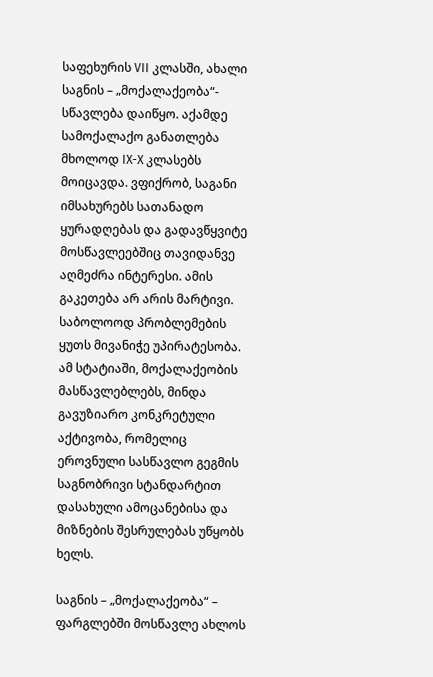საფეხურის VII კლასში, ახალი საგნის – „მოქალაქეობა“- სწავლება დაიწყო. აქამდე სამოქალაქო განათლება მხოლოდ IX-X კლასებს მოიცავდა. ვფიქრობ, საგანი იმსახურებს სათანადო ყურადღებას და გადავწყვიტე მოსწავლეებშიც თავიდანვე აღმეძრა ინტერესი. ამის გაკეთება არ არის მარტივი. საბოლოოდ პრობლემების ყუთს მივანიჭე უპირატესობა. ამ სტატიაში, მოქალაქეობის მასწავლებლებს, მინდა გავუზიარო კონკრეტული აქტივობა, რომელიც ეროვნული სასწავლო გეგმის საგნობრივი სტანდარტით დასახული ამოცანებისა და მიზნების შესრულებას უწყობს ხელს.

საგნის – „მოქალაქეობა“ – ფარგლებში მოსწავლე ახლოს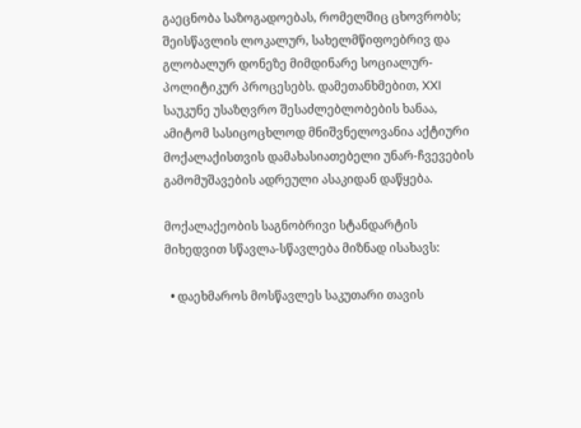გაეცნობა საზოგადოებას, რომელშიც ცხოვრობს; შეისწავლის ლოკალურ, სახელმწიფოებრივ და გლობალურ დონეზე მიმდინარე სოციალურ-პოლიტიკურ პროცესებს. დამეთანხმებით, XXI საუკუნე უსაზღვრო შესაძლებლობების ხანაა, ამიტომ სასიცოცხლოდ მნიშვნელოვანია აქტიური მოქალაქისთვის დამახასიათებელი უნარ-ჩვევების გამომუშავების ადრეული ასაკიდან დაწყება.

მოქალაქეობის საგნობრივი სტანდარტის მიხედვით სწავლა-სწავლება მიზნად ისახავს:

  • დაეხმაროს მოსწავლეს საკუთარი თავის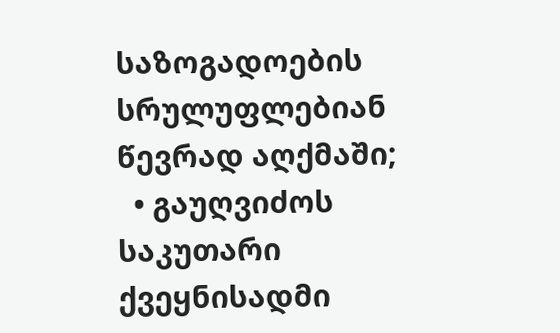საზოგადოების სრულუფლებიან წევრად აღქმაში;
  • გაუღვიძოს საკუთარი ქვეყნისადმი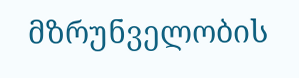მზრუნველობის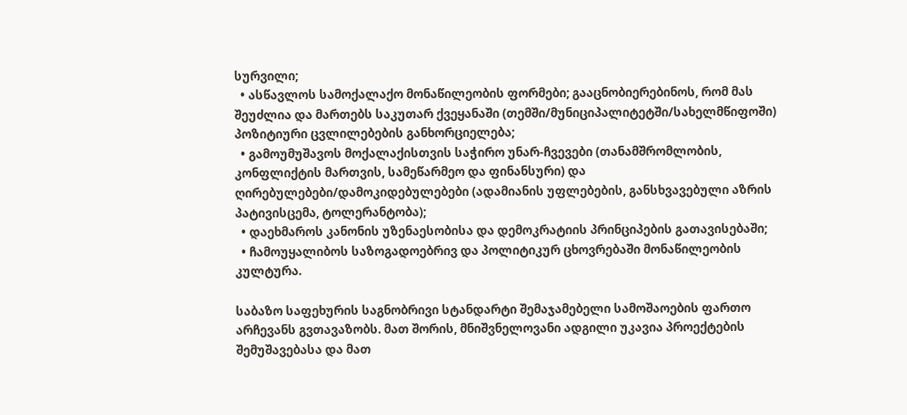სურვილი;
  • ასწავლოს სამოქალაქო მონაწილეობის ფორმები; გააცნობიერებინოს, რომ მას შეუძლია და მართებს საკუთარ ქვეყანაში (თემში/მუნიციპალიტეტში/სახელმწიფოში) პოზიტიური ცვლილებების განხორციელება;
  • გამოუმუშავოს მოქალაქისთვის საჭირო უნარ-ჩვევები (თანამშრომლობის, კონფლიქტის მართვის, სამეწარმეო და ფინანსური) და ღირებულებები/დამოკიდებულებები (ადამიანის უფლებების, განსხვავებული აზრის პატივისცემა, ტოლერანტობა);
  • დაეხმაროს კანონის უზენაესობისა და დემოკრატიის პრინციპების გათავისებაში;
  • ჩამოუყალიბოს საზოგადოებრივ და პოლიტიკურ ცხოვრებაში მონაწილეობის კულტურა.

საბაზო საფეხურის საგნობრივი სტანდარტი შემაჯამებელი სამოშაოების ფართო არჩევანს გვთავაზობს. მათ შორის, მნიშვნელოვანი ადგილი უკავია პროექტების შემუშავებასა და მათ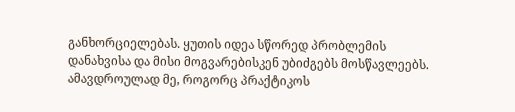განხორციელებას. ყუთის იდეა სწორედ პრობლემის დანახვისა და მისი მოგვარებისკენ უბიძგებს მოსწავლეებს. ამავდროულად მე, როგორც პრაქტიკოს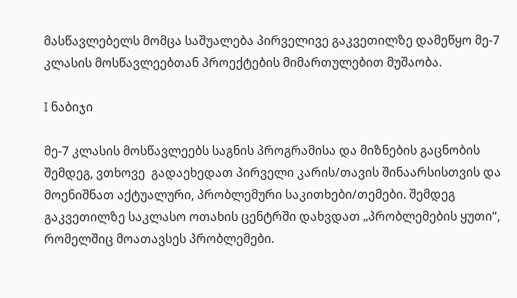მასწავლებელს მომცა საშუალება პირველივე გაკვეთილზე დამეწყო მე-7 კლასის მოსწავლეებთან პროექტების მიმართულებით მუშაობა.

I ნაბიჯი

მე-7 კლასის მოსწავლეებს საგნის პროგრამისა და მიზნების გაცნობის შემდეგ, ვთხოვე  გადაეხედათ პირველი კარის/თავის შინაარსისთვის და  მოენიშნათ აქტუალური, პრობლემური საკითხები/თემები. შემდეგ გაკვეთილზე საკლასო ოთახის ცენტრში დახვდათ „პრობლემების ყუთი“, რომელშიც მოათავსეს პრობლემები.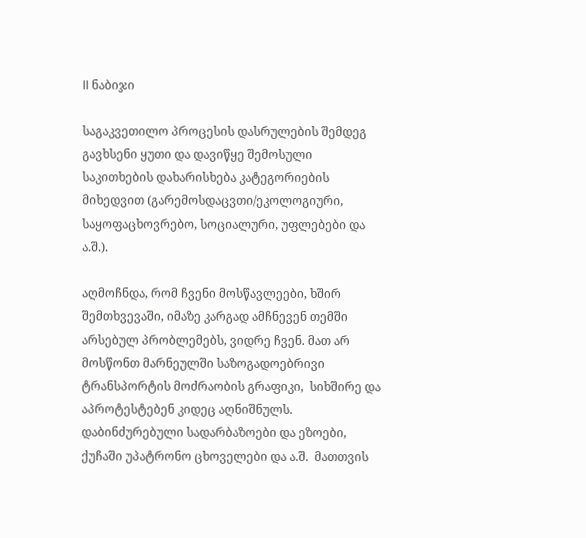II ნაბიჯი

საგაკვეთილო პროცესის დასრულების შემდეგ გავხსენი ყუთი და დავიწყე შემოსული საკითხების დახარისხება კატეგორიების მიხედვით (გარემოსდაცვთი/ეკოლოგიური, საყოფაცხოვრებო, სოციალური, უფლებები და ა.შ.).

აღმოჩნდა, რომ ჩვენი მოსწავლეები, ხშირ შემთხვევაში, იმაზე კარგად ამჩნევენ თემში არსებულ პრობლემებს, ვიდრე ჩვენ. მათ არ მოსწონთ მარნეულში საზოგადოებრივი ტრანსპორტის მოძრაობის გრაფიკი,  სიხშირე და აპროტესტებენ კიდეც აღნიშნულს. დაბინძურებული სადარბაზოები და ეზოები, ქუჩაში უპატრონო ცხოველები და ა.შ.  მათთვის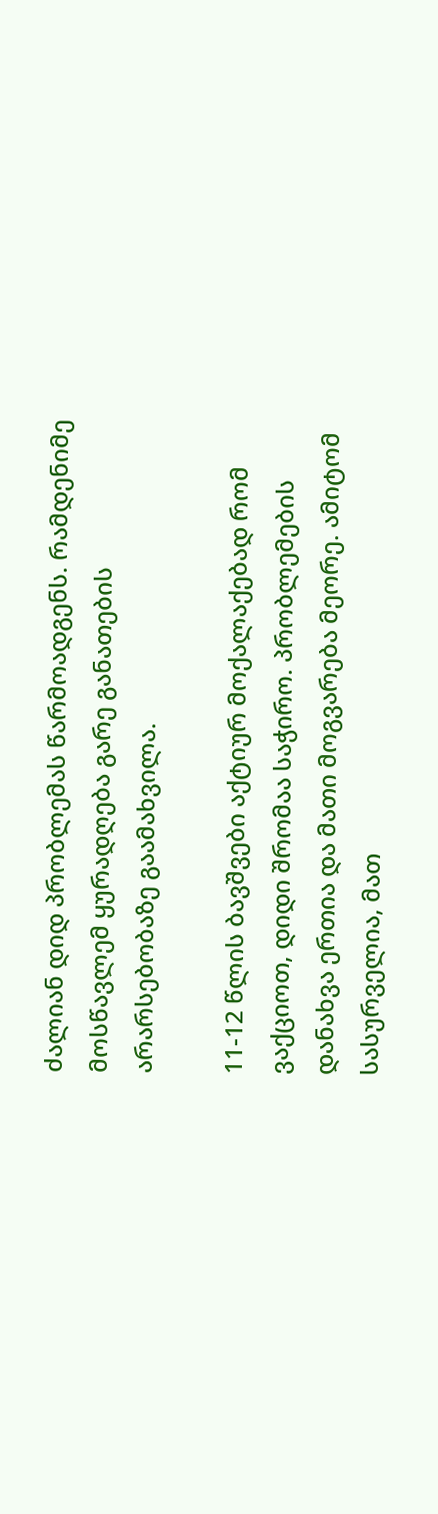ძალიან დიდ პრობლემას წარმოადგენს. რამდენიმე მოსწავლემ ყურადღება გარე განათების არარსებობაზე გაამახვილა.

11-12 წლის ბავშვები აქტიურ მოქალაქებად რომ ვაქციოთ, დიდი შრომაა საჭირო. პრობლემების დანახვა ერთია და მათი მოგვარება მეორე. ამიტომ სასურველია, მათ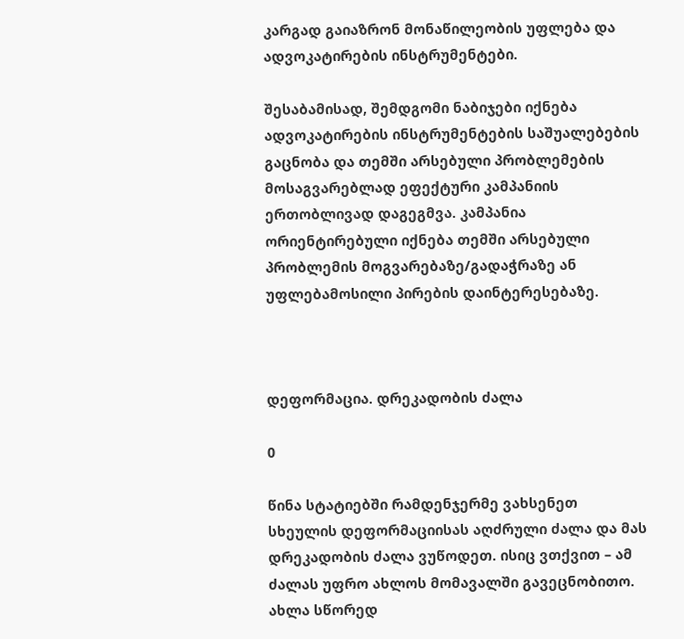კარგად გაიაზრონ მონაწილეობის უფლება და ადვოკატირების ინსტრუმენტები.

შესაბამისად, შემდგომი ნაბიჯები იქნება ადვოკატირების ინსტრუმენტების საშუალებების გაცნობა და თემში არსებული პრობლემების მოსაგვარებლად ეფექტური კამპანიის ერთობლივად დაგეგმვა. კამპანია ორიენტირებული იქნება თემში არსებული პრობლემის მოგვარებაზე/გადაჭრაზე ან უფლებამოსილი პირების დაინტერესებაზე.



დეფორმაცია. დრეკადობის ძალა

0

წინა სტატიებში რამდენჯერმე ვახსენეთ სხეულის დეფორმაციისას აღძრული ძალა და მას დრეკადობის ძალა ვუწოდეთ. ისიც ვთქვით – ამ ძალას უფრო ახლოს მომავალში გავეცნობითო. ახლა სწორედ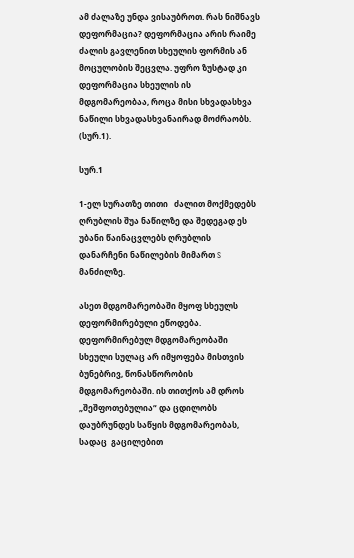ამ ძალაზე უნდა ვისაუბროთ. რას ნიშნავს დეფორმაცია? დეფორმაცია არის რაიმე ძალის გავლენით სხეულის ფორმის ან მოცულობის შეცვლა. უფრო ზუსტად კი დეფორმაცია სხეულის ის მდგომარეობაა, როცა მისი სხვადასხვა ნაწილი სხვადასხვანაირად მოძრაობს. (სურ.1).

სურ.1

1-ელ სურათზე თითი   ძალით მოქმედებს ღრუბლის შუა ნაწილზე და შედეგად ეს უბანი წაინაცვლებს ღრუბლის დანარჩენი ნაწილების მიმართ S მანძილზე.

ასეთ მდგომარეობაში მყოფ სხეულს  დეფორმირებული ეწოდება. დეფორმირებულ მდგომარეობაში სხეული სულაც არ იმყოფება მისთვის ბუნებრივ, წონასწორობის მდგომარეობაში. ის თითქოს ამ დროს „შეშფოთებულია“ და ცდილობს დაუბრუნდეს საწყის მდგომარეობას, სადაც  გაცილებით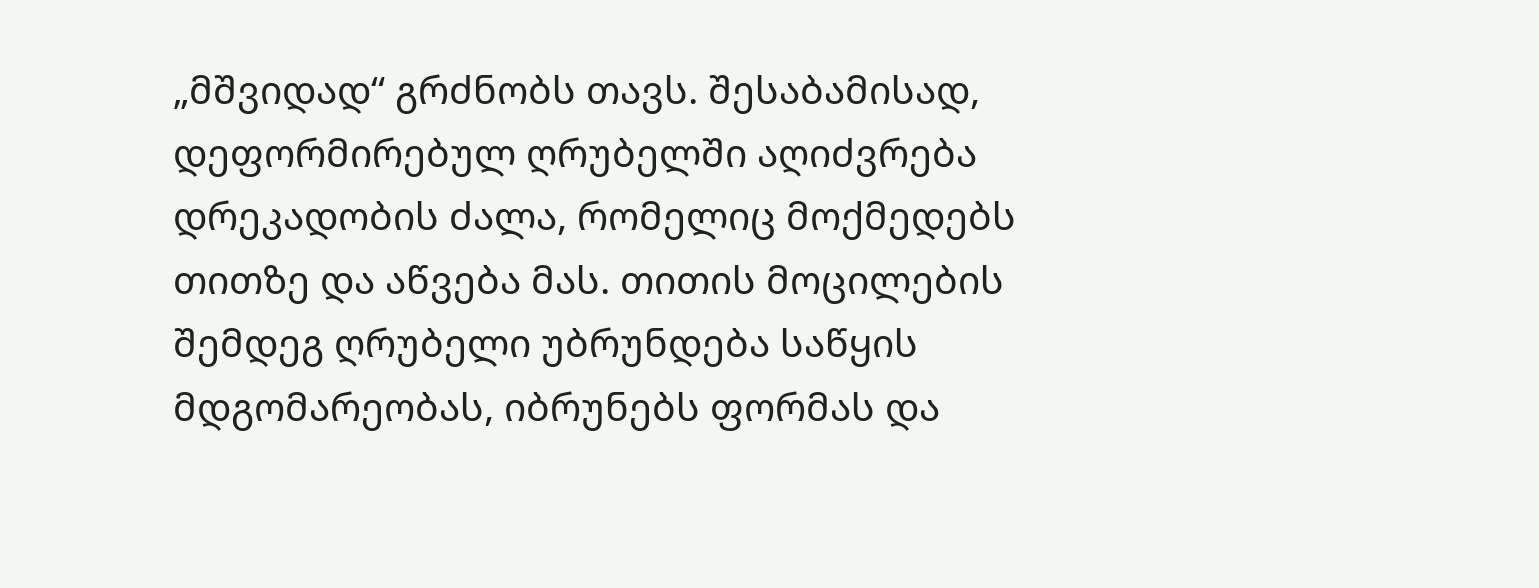„მშვიდად“ გრძნობს თავს. შესაბამისად, დეფორმირებულ ღრუბელში აღიძვრება დრეკადობის ძალა, რომელიც მოქმედებს თითზე და აწვება მას. თითის მოცილების შემდეგ ღრუბელი უბრუნდება საწყის მდგომარეობას, იბრუნებს ფორმას და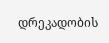დრეკადობის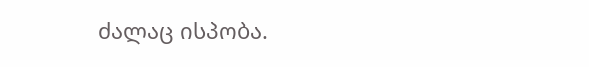ძალაც ისპობა.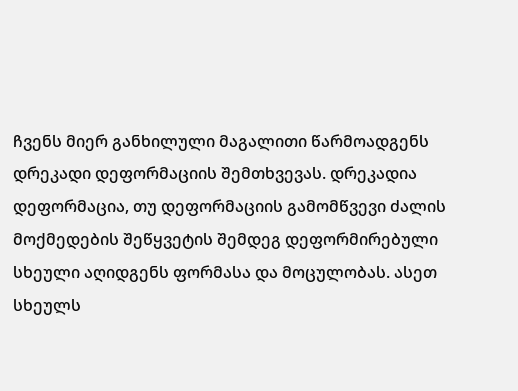ჩვენს მიერ განხილული მაგალითი წარმოადგენს დრეკადი დეფორმაციის შემთხვევას. დრეკადია დეფორმაცია, თუ დეფორმაციის გამომწვევი ძალის მოქმედების შეწყვეტის შემდეგ დეფორმირებული სხეული აღიდგენს ფორმასა და მოცულობას. ასეთ სხეულს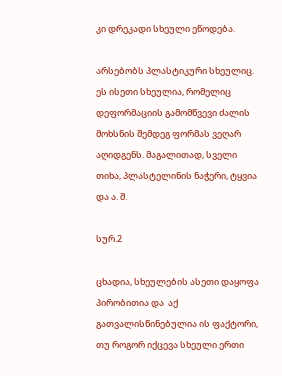კი დრეკადი სხეული ეწოდება.

არსებობს პლასტიკური სხეულიც. ეს ისეთი სხეულია, რომელიც დეფორმაციის გამომწვევი ძალის მოხსნის შემდეგ ფორმას ვეღარ აღიდგენს. მაგალითად, სველი თიხა, პლასტელინის ნაჭერი, ტყვია და ა. შ.

სურ.2

ცხადია, სხეულების ასეთი დაყოფა პირობითია და  აქ გათვალისწინებულია ის ფაქტორი, თუ როგორ იქცევა სხეული ერთი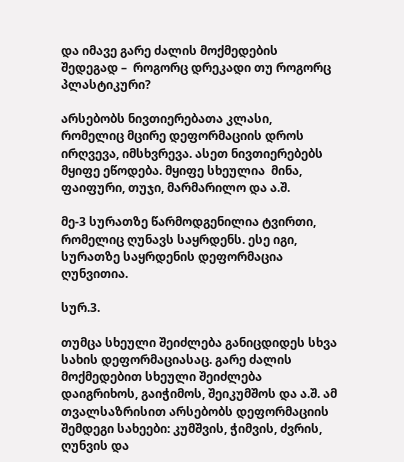და იმავე გარე ძალის მოქმედების შედეგად –  როგორც დრეკადი თუ როგორც პლასტიკური?

არსებობს ნივთიერებათა კლასი, რომელიც მცირე დეფორმაციის დროს ირღვევა, იმსხვრევა. ასეთ ნივთიერებებს მყიფე ეწოდება. მყიფე სხეულია  მინა, ფაიფური, თუჯი, მარმარილო და ა.შ.

მე-3 სურათზე წარმოდგენილია ტვირთი, რომელიც ღუნავს საყრდენს. ესე იგი, სურათზე საყრდენის დეფორმაცია ღუნვითია.

სურ.3.

თუმცა სხეული შეიძლება განიცდიდეს სხვა სახის დეფორმაციასაც. გარე ძალის მოქმედებით სხეული შეიძლება დაიგრიხოს, გაიჭიმოს, შეიკუმშოს და ა.შ. ამ თვალსაზრისით არსებობს დეფორმაციის შემდეგი სახეები: კუმშვის, ჭიმვის, ძვრის, ღუნვის და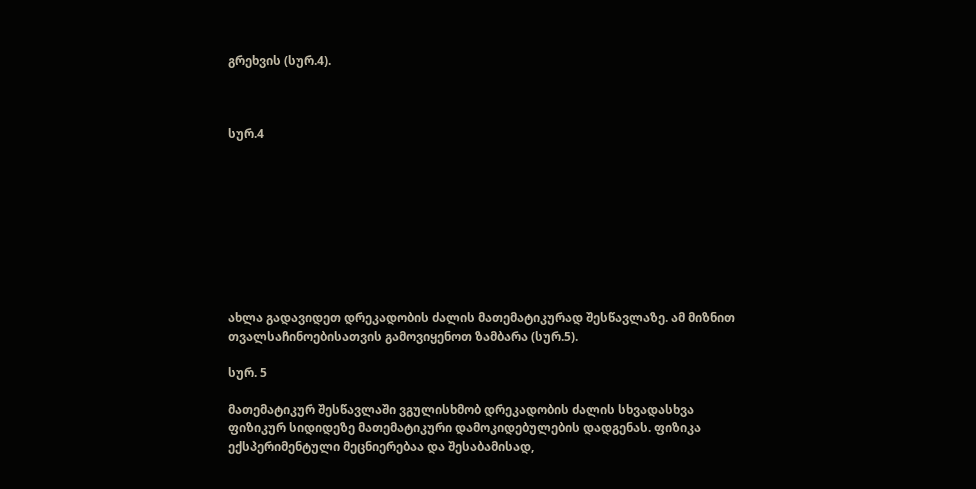გრეხვის (სურ.4).



სურ.4









ახლა გადავიდეთ დრეკადობის ძალის მათემატიკურად შესწავლაზე. ამ მიზნით თვალსაჩინოებისათვის გამოვიყენოთ ზამბარა (სურ.5).

სურ. 5

მათემატიკურ შესწავლაში ვგულისხმობ დრეკადობის ძალის სხვადასხვა ფიზიკურ სიდიდეზე მათემატიკური დამოკიდებულების დადგენას. ფიზიკა ექსპერიმენტული მეცნიერებაა და შესაბამისად,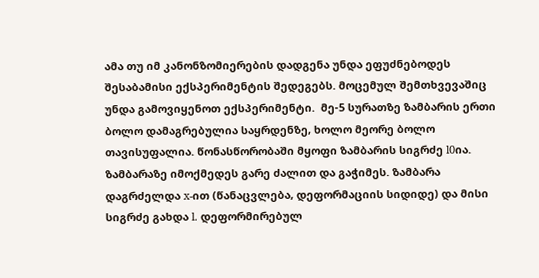ამა თუ იმ კანონზომიერების დადგენა უნდა ეფუძნებოდეს  შესაბამისი ექსპერიმენტის შედეგებს. მოცემულ შემთხვევაშიც უნდა გამოვიყენოთ ექსპერიმენტი.  მე-5 სურათზე ზამბარის ერთი ბოლო დამაგრებულია საყრდენზე, ხოლო მეორე ბოლო თავისუფალია. წონასწორობაში მყოფი ზამბარის სიგრძე l0ია. ზამბარაზე იმოქმედეს გარე ძალით და გაჭიმეს. ზამბარა დაგრძელდა x-ით (წანაცვლება, დეფორმაციის სიდიდე) და მისი  სიგრძე გახდა l. დეფორმირებულ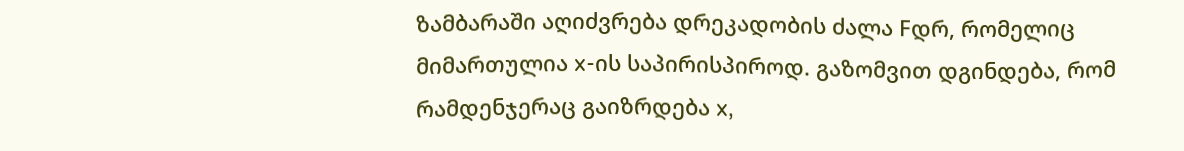ზამბარაში აღიძვრება დრეკადობის ძალა Fდრ, რომელიც მიმართულია x-ის საპირისპიროდ. გაზომვით დგინდება, რომ რამდენჯერაც გაიზრდება x,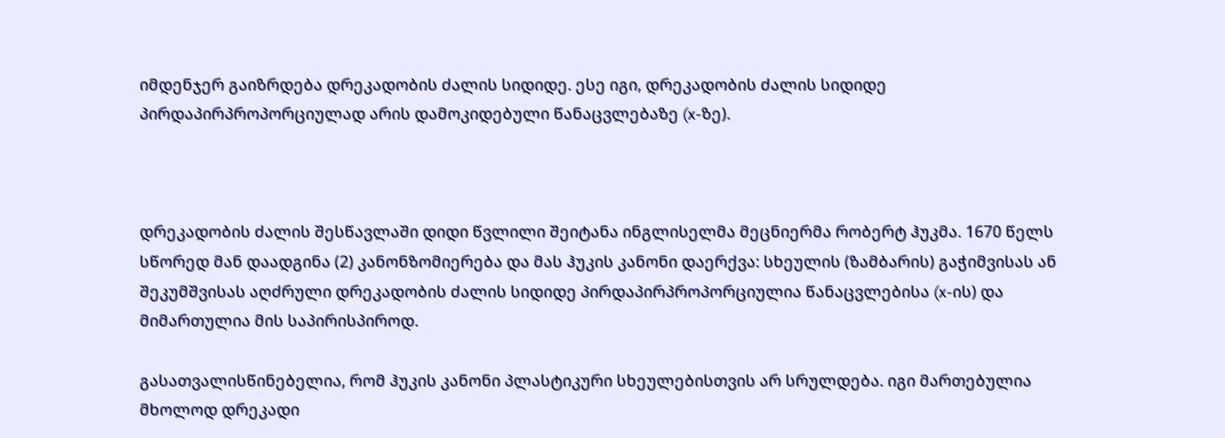იმდენჯერ გაიზრდება დრეკადობის ძალის სიდიდე. ესე იგი, დრეკადობის ძალის სიდიდე პირდაპირპროპორციულად არის დამოკიდებული წანაცვლებაზე (x-ზე).



დრეკადობის ძალის შესწავლაში დიდი წვლილი შეიტანა ინგლისელმა მეცნიერმა რობერტ ჰუკმა. 1670 წელს სწორედ მან დაადგინა (2) კანონზომიერება და მას ჰუკის კანონი დაერქვა: სხეულის (ზამბარის) გაჭიმვისას ან შეკუმშვისას აღძრული დრეკადობის ძალის სიდიდე პირდაპირპროპორციულია წანაცვლებისა (x-ის) და მიმართულია მის საპირისპიროდ.

გასათვალისწინებელია, რომ ჰუკის კანონი პლასტიკური სხეულებისთვის არ სრულდება. იგი მართებულია მხოლოდ დრეკადი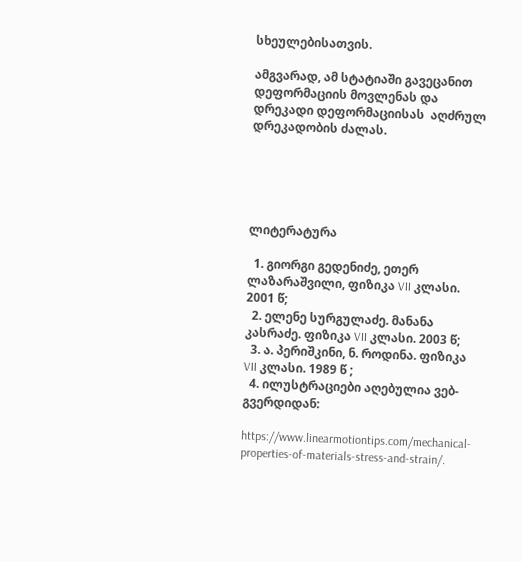სხეულებისათვის.

ამგვარად, ამ სტატიაში გავეცანით დეფორმაციის მოვლენას და დრეკადი დეფორმაციისას  აღძრულ დრეკადობის ძალას.





ლიტერატურა

  1. გიორგი გედენიძე, ეთერ ლაზარაშვილი, ფიზიკა VII კლასი. 2001 წ;
  2. ელენე სურგულაძე. მანანა კასრაძე. ფიზიკა VII კლასი. 2003 წ;
  3. ა. პერიშკინი, ნ. როდინა. ფიზიკა VII კლასი. 1989 წ ;
  4. ილუსტრაციები აღებულია ვებ-გვერდიდან:

https://www.linearmotiontips.com/mechanical-properties-of-materials-stress-and-strain/.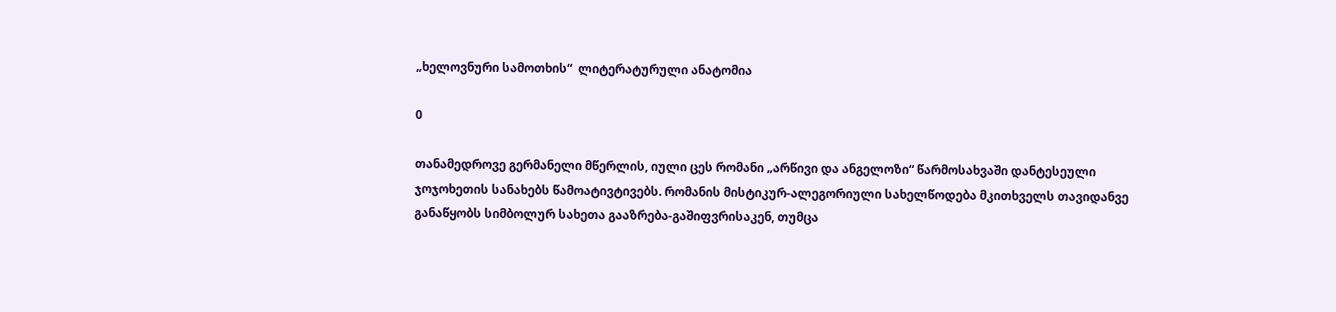„ხელოვნური სამოთხის“  ლიტერატურული ანატომია

0

თანამედროვე გერმანელი მწერლის, იული ცეს რომანი „არწივი და ანგელოზი“ წარმოსახვაში დანტესეული ჯოჯოხეთის სანახებს წამოატივტივებს. რომანის მისტიკურ-ალეგორიული სახელწოდება მკითხველს თავიდანვე განაწყობს სიმბოლურ სახეთა გააზრება-გაშიფვრისაკენ, თუმცა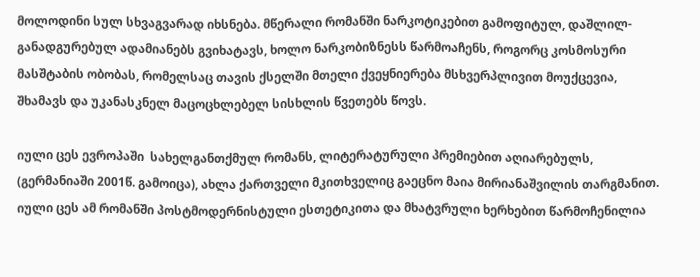მოლოდინი სულ სხვაგვარად იხსნება. მწერალი რომანში ნარკოტიკებით გამოფიტულ, დაშლილ-განადგურებულ ადამიანებს გვიხატავს, ხოლო ნარკობიზნესს წარმოაჩენს, როგორც კოსმოსური მასშტაბის ობობას, რომელსაც თავის ქსელში მთელი ქვეყნიერება მსხვერპლივით მოუქცევია, შხამავს და უკანასკნელ მაცოცხლებელ სისხლის წვეთებს წოვს.

იული ცეს ევროპაში  სახელგანთქმულ რომანს, ლიტერატურული პრემიებით აღიარებულს, (გერმანიაში 2001წ. გამოიცა), ახლა ქართველი მკითხველიც გაეცნო მაია მირიანაშვილის თარგმანით.  იული ცეს ამ რომანში პოსტმოდერნისტული ესთეტიკითა და მხატვრული ხერხებით წარმოჩენილია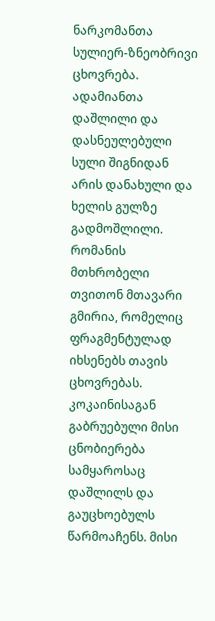ნარკომანთა სულიერ-ზნეობრივი ცხოვრება. ადამიანთა დაშლილი და დასნეულებული სული შიგნიდან არის დანახული და ხელის გულზე გადმოშლილი. რომანის მთხრობელი თვითონ მთავარი გმირია, რომელიც ფრაგმენტულად იხსენებს თავის ცხოვრებას. კოკაინისაგან გაბრუებული მისი ცნობიერება სამყაროსაც  დაშლილს და გაუცხოებულს წარმოაჩენს. მისი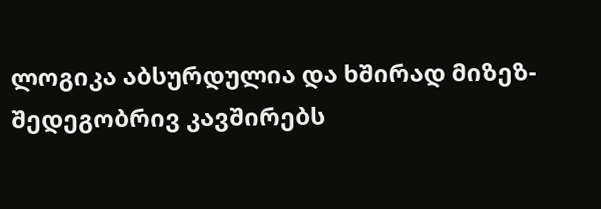ლოგიკა აბსურდულია და ხშირად მიზეზ-შედეგობრივ კავშირებს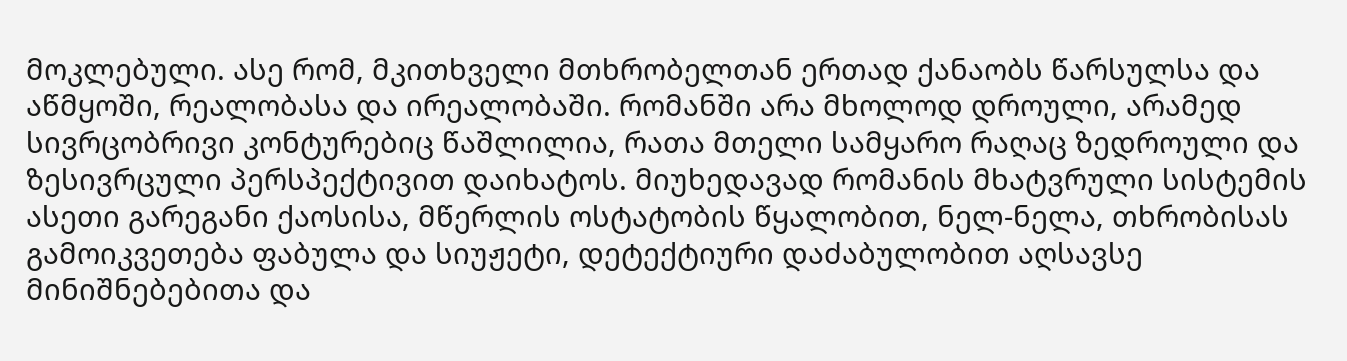მოკლებული. ასე რომ, მკითხველი მთხრობელთან ერთად ქანაობს წარსულსა და აწმყოში, რეალობასა და ირეალობაში. რომანში არა მხოლოდ დროული, არამედ სივრცობრივი კონტურებიც წაშლილია, რათა მთელი სამყარო რაღაც ზედროული და ზესივრცული პერსპექტივით დაიხატოს. მიუხედავად რომანის მხატვრული სისტემის ასეთი გარეგანი ქაოსისა, მწერლის ოსტატობის წყალობით, ნელ-ნელა, თხრობისას გამოიკვეთება ფაბულა და სიუჟეტი, დეტექტიური დაძაბულობით აღსავსე  მინიშნებებითა და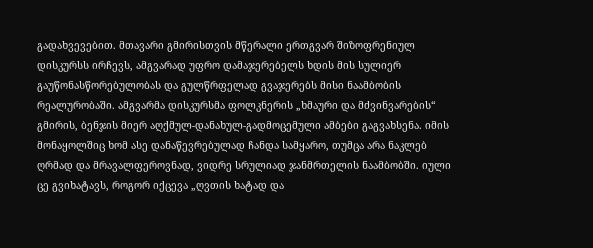გადახვევებით. მთავარი გმირისთვის მწერალი ერთგვარ შიზოფრენიულ დისკურსს ირჩევს, ამგვარად უფრო დამაჯერებელს ხდის მის სულიერ გაუწონასწორებულობას და გულწრფელად გვაჯერებს მისი ნაამბობის რეალურობაში. ამგვარმა დისკურსმა ფოლკნერის „ხმაური და მძვინვარების“ გმირის, ბენჯის მიერ აღქმულ-დანახულ-გადმოცემული ამბები გაგვახსენა. იმის მონაყოლშიც ხომ ასე დანაწევრებულად ჩანდა სამყარო, თუმცა არა ნაკლებ ღრმად და მრავალფეროვნად, ვიდრე სრულიად ჯანმრთელის ნაამბობში. იული ცე გვიხატავს, როგორ იქცევა „ღვთის ხატად და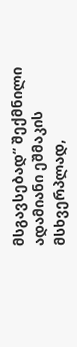მსგავსებად“ შექმნილი ადამიანი ეშმაკის მსხვერპლად,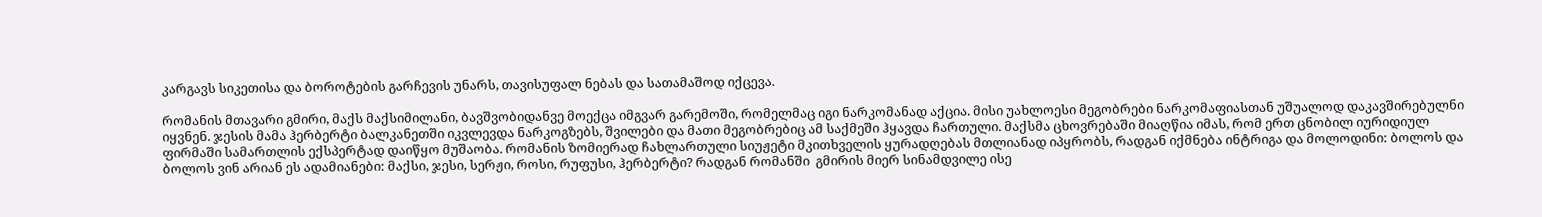კარგავს სიკეთისა და ბოროტების გარჩევის უნარს, თავისუფალ ნებას და სათამაშოდ იქცევა.

რომანის მთავარი გმირი, მაქს მაქსიმილანი, ბავშვობიდანვე მოექცა იმგვარ გარემოში, რომელმაც იგი ნარკომანად აქცია. მისი უახლოესი მეგობრები ნარკომაფიასთან უშუალოდ დაკავშირებულნი იყვნენ. ჯესის მამა ჰერბერტი ბალკანეთში იკვლევდა ნარკოგზებს, შვილები და მათი მეგობრებიც ამ საქმეში ჰყავდა ჩართული. მაქსმა ცხოვრებაში მიაღწია იმას, რომ ერთ ცნობილ იურიდიულ ფირმაში სამართლის ექსპერტად დაიწყო მუშაობა. რომანის ზომიერად ჩახლართული სიუჟეტი მკითხველის ყურადღებას მთლიანად იპყრობს, რადგან იქმნება ინტრიგა და მოლოდინი: ბოლოს და ბოლოს ვინ არიან ეს ადამიანები: მაქსი, ჯესი, სერჟი, როსი, რუფუსი, ჰერბერტი? რადგან რომანში  გმირის მიერ სინამდვილე ისე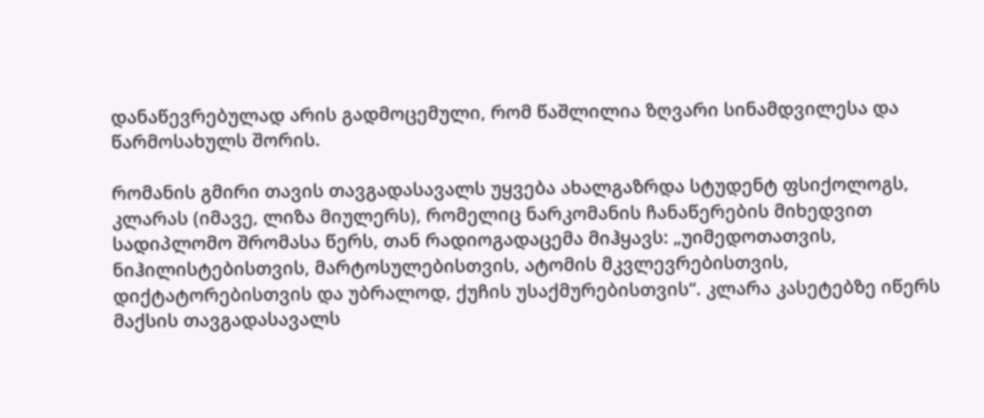დანაწევრებულად არის გადმოცემული, რომ წაშლილია ზღვარი სინამდვილესა და წარმოსახულს შორის.

რომანის გმირი თავის თავგადასავალს უყვება ახალგაზრდა სტუდენტ ფსიქოლოგს, კლარას (იმავე, ლიზა მიულერს), რომელიც ნარკომანის ჩანაწერების მიხედვით სადიპლომო შრომასა წერს, თან რადიოგადაცემა მიჰყავს: „უიმედოთათვის, ნიჰილისტებისთვის, მარტოსულებისთვის, ატომის მკვლევრებისთვის, დიქტატორებისთვის და უბრალოდ, ქუჩის უსაქმურებისთვის“. კლარა კასეტებზე იწერს მაქსის თავგადასავალს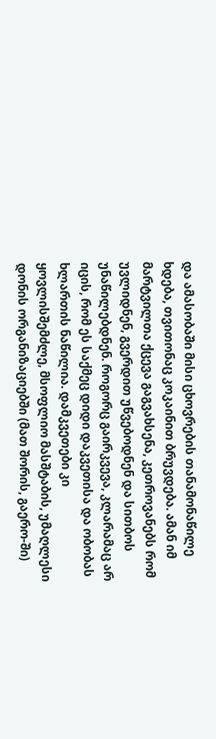და ამასობაში მისი ცხოვრების თანამონაწილე ხდება, თვითონაც კოკაინით ბრუვდება. ამან იმ მარტვილთა ქცევა გაგვახსენა, კეთროვანებს რომ უვლიდნენ, გვერდით უწვებოდნენ და სითბოს უნაწილებდნენ. როგორც გაირკვევა, კლარამაც არ იცის, რომ ეს საქმეც დიდი დაკვეთისა და ობობას ხლართის ნაწილია. დამკვეთები კი ყოვლისშემძლე, მსოფლიო მასშტაბის, უმაღლესი დონის ორგანიზაციებში (მათ შორის, გაერო-ში)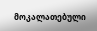მოკალათებული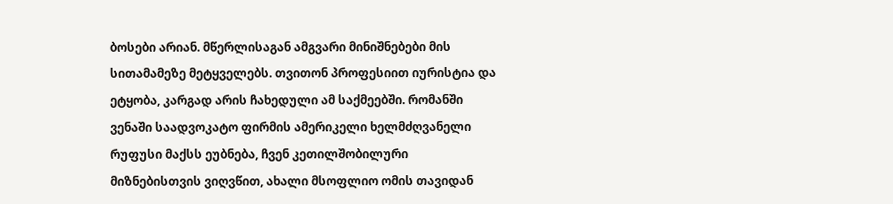ბოსები არიან. მწერლისაგან ამგვარი მინიშნებები მის სითამამეზე მეტყველებს. თვითონ პროფესიით იურისტია და ეტყობა, კარგად არის ჩახედული ამ საქმეებში. რომანში ვენაში საადვოკატო ფირმის ამერიკელი ხელმძღვანელი რუფუსი მაქსს ეუბნება, ჩვენ კეთილშობილური მიზნებისთვის ვიღვწით, ახალი მსოფლიო ომის თავიდან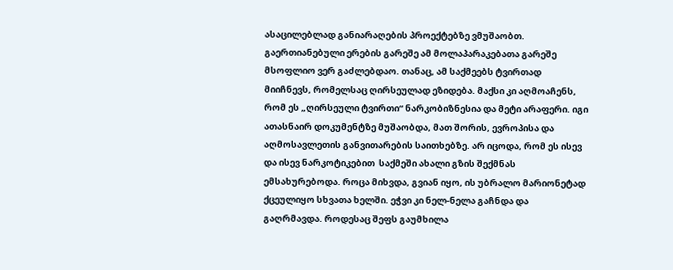ასაცილებლად განიარაღების პროექტებზე ვმუშაობთ. გაერთიანებული ერების გარეშე ამ მოლაპარაკებათა გარეშე მსოფლიო ვერ გაძლებდაო. თანაც, ამ საქმეებს ტვირთად მიიჩნევს, რომელსაც ღირსეულად ეზიდება. მაქსი კი აღმოაჩენს, რომ ეს „ღირსეული ტვირთი“ ნარკობიზნესია და მეტი არაფერი. იგი ათასნაირ დოკუმენტზე მუშაობდა, მათ შორის, ევროპისა და აღმოსავლეთის განვითარების საითხებზე. არ იცოდა, რომ ეს ისევ და ისევ ნარკოტიკებით  საქმეში ახალი გზის შექმნას ემსახურებოდა. როცა მიხვდა, გვიან იყო, ის უბრალო მარიონეტად ქცეულიყო სხვათა ხელში. ეჭვი კი ნელ-ნელა გაჩნდა და გაღრმავდა. როდესაც შეფს გაუმხილა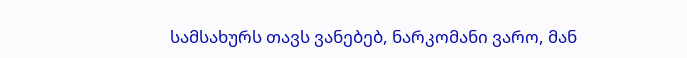სამსახურს თავს ვანებებ, ნარკომანი ვარო, მან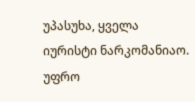უპასუხა, ყველა იურისტი ნარკომანიაო. უფრო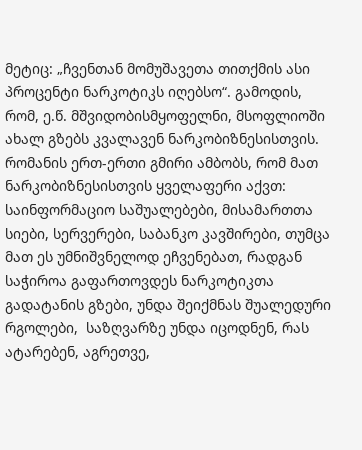მეტიც: „ჩვენთან მომუშავეთა თითქმის ასი პროცენტი ნარკოტიკს იღებსო“. გამოდის, რომ, ე.წ. მშვიდობისმყოფელნი, მსოფლიოში ახალ გზებს კვალავენ ნარკობიზნესისთვის. რომანის ერთ-ერთი გმირი ამბობს, რომ მათ ნარკობიზნესისთვის ყველაფერი აქვთ: საინფორმაციო საშუალებები, მისამართთა სიები, სერვერები, საბანკო კავშირები, თუმცა მათ ეს უმნიშვნელოდ ეჩვენებათ, რადგან საჭიროა გაფართოვდეს ნარკოტიკთა გადატანის გზები, უნდა შეიქმნას შუალედური რგოლები,  საზღვარზე უნდა იცოდნენ, რას ატარებენ, აგრეთვე,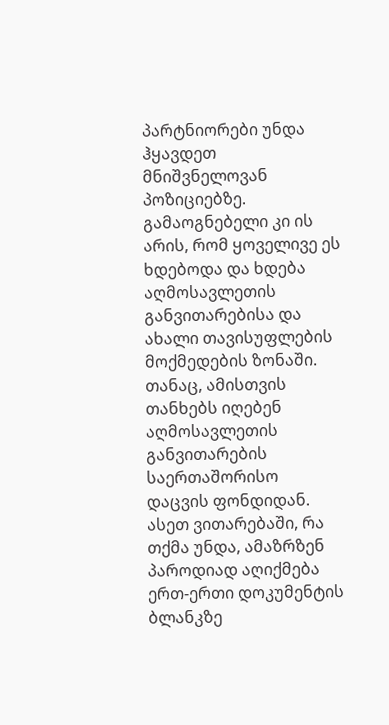პარტნიორები უნდა ჰყავდეთ მნიშვნელოვან პოზიციებზე. გამაოგნებელი კი ის არის, რომ ყოველივე ეს ხდებოდა და ხდება აღმოსავლეთის განვითარებისა და ახალი თავისუფლების მოქმედების ზონაში. თანაც, ამისთვის თანხებს იღებენ აღმოსავლეთის განვითარების საერთაშორისო დაცვის ფონდიდან. ასეთ ვითარებაში, რა თქმა უნდა, ამაზრზენ პაროდიად აღიქმება ერთ-ერთი დოკუმენტის ბლანკზე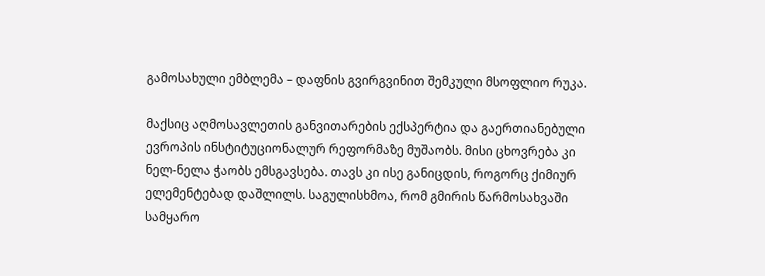გამოსახული ემბლემა – დაფნის გვირგვინით შემკული მსოფლიო რუკა.

მაქსიც აღმოსავლეთის განვითარების ექსპერტია და გაერთიანებული ევროპის ინსტიტუციონალურ რეფორმაზე მუშაობს. მისი ცხოვრება კი ნელ-ნელა ჭაობს ემსგავსება. თავს კი ისე განიცდის, როგორც ქიმიურ ელემენტებად დაშლილს. საგულისხმოა, რომ გმირის წარმოსახვაში სამყარო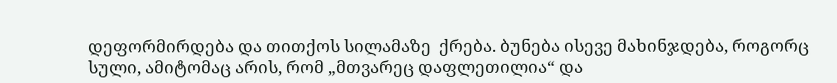დეფორმირდება და თითქოს სილამაზე  ქრება. ბუნება ისევე მახინჯდება, როგორც სული, ამიტომაც არის, რომ „მთვარეც დაფლეთილია“ და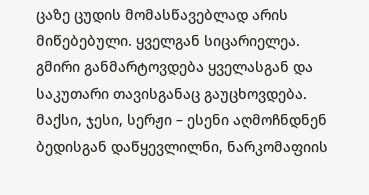ცაზე ცუდის მომასწავებლად არის მიწებებული. ყველგან სიცარიელეა. გმირი განმარტოვდება ყველასგან და საკუთარი თავისგანაც გაუცხოვდება. მაქსი, ჯესი, სერჟი – ესენი აღმოჩნდნენ ბედისგან დაწყევლილნი, ნარკომაფიის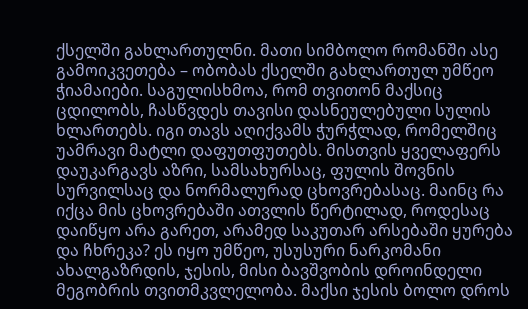ქსელში გახლართულნი. მათი სიმბოლო რომანში ასე გამოიკვეთება – ობობას ქსელში გახლართულ უმწეო ჭიამაიები. საგულისხმოა, რომ თვითონ მაქსიც ცდილობს, ჩასწვდეს თავისი დასნეულებული სულის ხლართებს. იგი თავს აღიქვამს ჭურჭლად, რომელშიც უამრავი მატლი დაფუთფუთებს. მისთვის ყველაფერს დაუკარგავს აზრი, სამსახურსაც, ფულის შოვნის სურვილსაც და ნორმალურად ცხოვრებასაც. მაინც რა იქცა მის ცხოვრებაში ათვლის წერტილად, როდესაც დაიწყო არა გარეთ, არამედ საკუთარ არსებაში ყურება და ჩხრეკა? ეს იყო უმწეო, უსუსური ნარკომანი ახალგაზრდის, ჯესის, მისი ბავშვობის დროინდელი მეგობრის თვითმკვლელობა. მაქსი ჯესის ბოლო დროს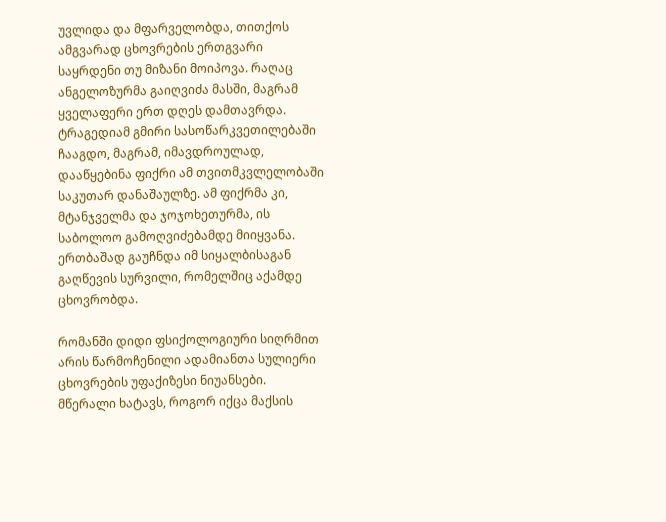უვლიდა და მფარველობდა, თითქოს ამგვარად ცხოვრების ერთგვარი საყრდენი თუ მიზანი მოიპოვა. რაღაც ანგელოზურმა გაიღვიძა მასში, მაგრამ ყველაფერი ერთ დღეს დამთავრდა. ტრაგედიამ გმირი სასოწარკვეთილებაში ჩააგდო, მაგრამ, იმავდროულად, დააწყებინა ფიქრი ამ თვითმკვლელობაში საკუთარ დანაშაულზე. ამ ფიქრმა კი, მტანჯველმა და ჯოჯოხეთურმა, ის საბოლოო გამოღვიძებამდე მიიყვანა. ერთბაშად გაუჩნდა იმ სიყალბისაგან  გაღწევის სურვილი, რომელშიც აქამდე ცხოვრობდა.

რომანში დიდი ფსიქოლოგიური სიღრმით არის წარმოჩენილი ადამიანთა სულიერი ცხოვრების უფაქიზესი ნიუანსები. მწერალი ხატავს, როგორ იქცა მაქსის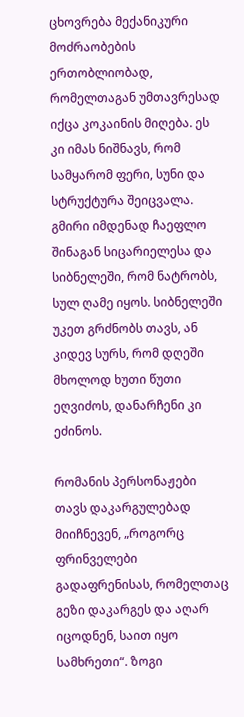ცხოვრება მექანიკური მოძრაობების ერთობლიობად, რომელთაგან უმთავრესად იქცა კოკაინის მიღება. ეს კი იმას ნიშნავს, რომ სამყარომ ფერი, სუნი და სტრუქტურა შეიცვალა. გმირი იმდენად ჩაეფლო შინაგან სიცარიელესა და სიბნელეში, რომ ნატრობს, სულ ღამე იყოს. სიბნელეში უკეთ გრძნობს თავს, ან კიდევ სურს, რომ დღეში მხოლოდ ხუთი წუთი ეღვიძოს, დანარჩენი კი ეძინოს.

რომანის პერსონაჟები თავს დაკარგულებად მიიჩნევენ, „როგორც ფრინველები გადაფრენისას, რომელთაც გეზი დაკარგეს და აღარ იცოდნენ, საით იყო სამხრეთი“. ზოგი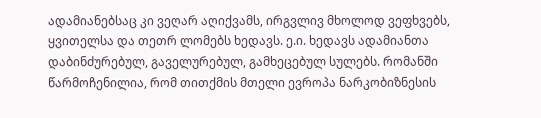ადამიანებსაც კი ვეღარ აღიქვამს, ირგვლივ მხოლოდ ვეფხვებს, ყვითელსა და თეთრ ლომებს ხედავს. ე.ი. ხედავს ადამიანთა დაბინძურებულ, გაველურებულ, გამხეცებულ სულებს. რომანში წარმოჩენილია, რომ თითქმის მთელი ევროპა ნარკობიზნესის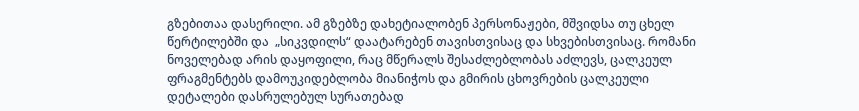გზებითაა დასერილი. ამ გზებზე დახეტიალობენ პერსონაჟები, მშვიდსა თუ ცხელ წერტილებში და  „სიკვდილს“ დაატარებენ თავისთვისაც და სხვებისთვისაც. რომანი ნოველებად არის დაყოფილი, რაც მწერალს შესაძლებლობას აძლევს, ცალკეულ ფრაგმენტებს დამოუკიდებლობა მიანიჭოს და გმირის ცხოვრების ცალკეული დეტალები დასრულებულ სურათებად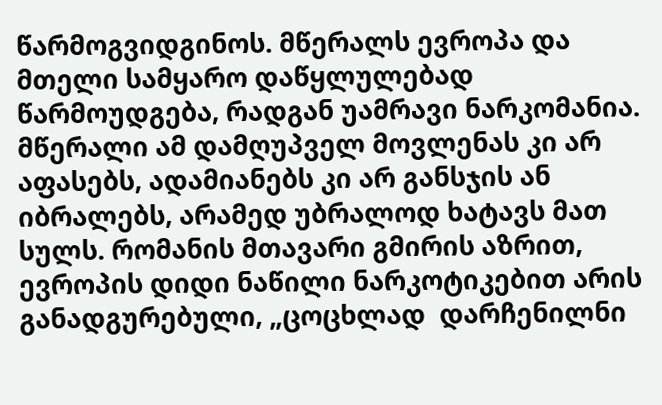წარმოგვიდგინოს. მწერალს ევროპა და მთელი სამყარო დაწყლულებად წარმოუდგება, რადგან უამრავი ნარკომანია. მწერალი ამ დამღუპველ მოვლენას კი არ აფასებს, ადამიანებს კი არ განსჯის ან იბრალებს, არამედ უბრალოდ ხატავს მათ სულს. რომანის მთავარი გმირის აზრით, ევროპის დიდი ნაწილი ნარკოტიკებით არის განადგურებული, „ცოცხლად  დარჩენილნი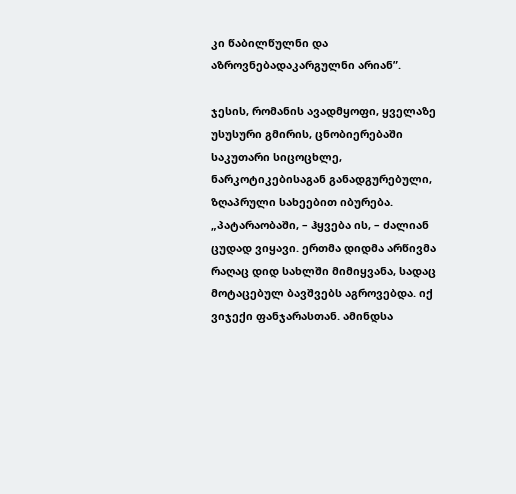კი წაბილწულნი და აზროვნებადაკარგულნი არიან”.

ჯესის, რომანის ავადმყოფი, ყველაზე უსუსური გმირის, ცნობიერებაში საკუთარი სიცოცხლე, ნარკოტიკებისაგან განადგურებული, ზღაპრული სახეებით იბურება. „პატარაობაში, – ჰყვება ის, – ძალიან ცუდად ვიყავი. ერთმა დიდმა არწივმა რაღაც დიდ სახლში მიმიყვანა, სადაც მოტაცებულ ბავშვებს აგროვებდა. იქ ვიჯექი ფანჯარასთან. ამინდსა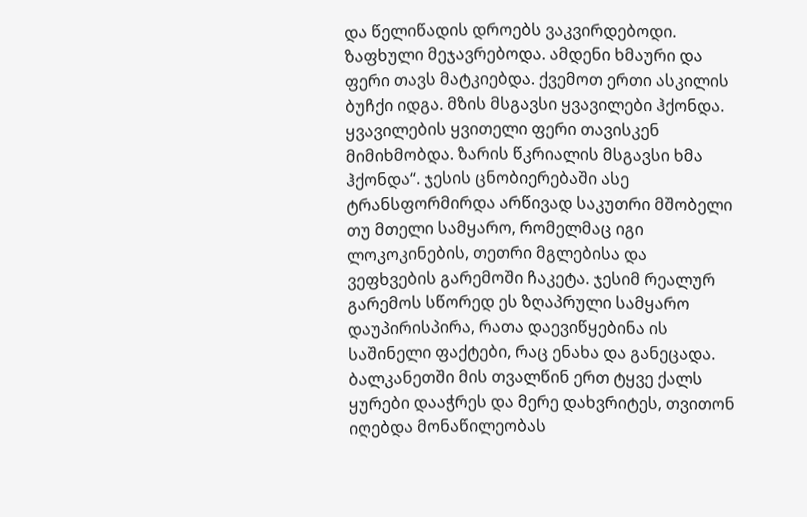და წელიწადის დროებს ვაკვირდებოდი. ზაფხული მეჯავრებოდა. ამდენი ხმაური და ფერი თავს მატკიებდა. ქვემოთ ერთი ასკილის ბუჩქი იდგა. მზის მსგავსი ყვავილები ჰქონდა. ყვავილების ყვითელი ფერი თავისკენ მიმიხმობდა. ზარის წკრიალის მსგავსი ხმა ჰქონდა“. ჯესის ცნობიერებაში ასე ტრანსფორმირდა არწივად საკუთრი მშობელი თუ მთელი სამყარო, რომელმაც იგი ლოკოკინების, თეთრი მგლებისა და ვეფხვების გარემოში ჩაკეტა. ჯესიმ რეალურ გარემოს სწორედ ეს ზღაპრული სამყარო დაუპირისპირა, რათა დაევიწყებინა ის საშინელი ფაქტები, რაც ენახა და განეცადა. ბალკანეთში მის თვალწინ ერთ ტყვე ქალს ყურები დააჭრეს და მერე დახვრიტეს, თვითონ იღებდა მონაწილეობას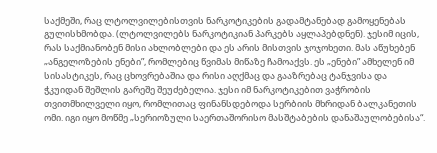საქმეში, რაც ლტოლვილებისთვის ნარკოტიკების გადამტანებად გამოყენებას გულისხმობდა. (ლტოლვილებს ნარკოტიკიან პარკებს აყლაპებდნენ). ჯესიმ იცის, რას საქმიანობენ მისი ახლობლები და ეს არის მისთვის ჯოჯოხეთი. მას აწუხებენ „ანგელოზების ენები”, რომლებიც წვიმას მიწაზე ჩამოაქვს. ეს „ენები” ამხელენ იმ სისასტიკეს, რაც ცხოვრებაშია და რისი აღქმაც და გააზრებაც ტანჯვისა და ჭკუიდან შეშლის გარეშე შეუძებელია. ჯესი იმ ნარკოტიკებით ვაჭრობის თვითმხილველი იყო, რომლითაც ფინანსდებოდა სერბიის მხრიდან ბალკანეთის ომი. იგი იყო მოწმე „სერიოზული საერთაშორისო მასშტაბების დანაშაულობებისა“.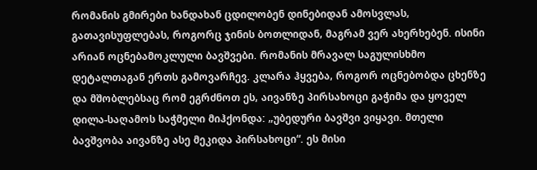რომანის გმირები ხანდახან ცდილობენ დინებიდან ამოსვლას, გათავისუფლებას, როგორც ჯინის ბოთლიდან, მაგრამ ვერ ახერხებენ. ისინი არიან ოცნებამოკლული ბავშვები. რომანის მრავალ საგულისხმო დეტალთაგან ერთს გამოვარჩევ. კლარა ჰყვება, როგორ ოცნებობდა ცხენზე და მშობლებსაც რომ ეგრძნოთ ეს, აივანზე პირსახოცი გაჭიმა და ყოველ დილა-საღამოს საჭმელი მიჰქონდა: „უბედური ბავშვი ვიყავი. მთელი ბავშვობა აივანზე ასე მეკიდა პირსახოცი“. ეს მისი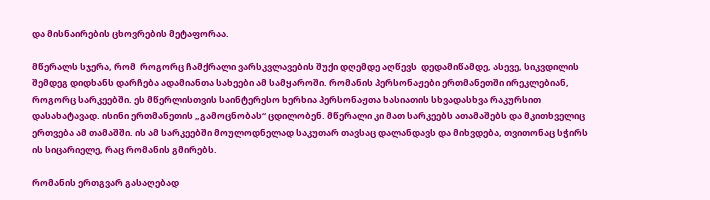და მისნაირების ცხოვრების მეტაფორაა.

მწერალს სჯერა, რომ  როგორც ჩამქრალი ვარსკვლავების შუქი დღემდე აღწევს  დედამიწამდე, ასევე, სიკვდილის შემდეგ დიდხანს დარჩება ადამიანთა სახეები ამ სამყაროში. რომანის პერსონაჟები ერთმანეთში ირეკლებიან, როგორც სარკეებში. ეს მწერლისთვის საინტერესო ხერხია პერსონაჟთა ხასიათის სხვადასხვა რაკურსით დასახატავად. ისინი ერთმანეთის „გამოცნობას“ ცდილობენ. მწერალი კი მათ სარკეებს ათამაშებს და მკითხველიც ერთვება ამ თამაშში. ის ამ სარკეებში მოულოდნელად საკუთარ თავსაც დალანდავს და მიხვდება, თვითონაც სჭირს ის სიცარიელე, რაც რომანის გმირებს.

რომანის ერთგვარ გასაღებად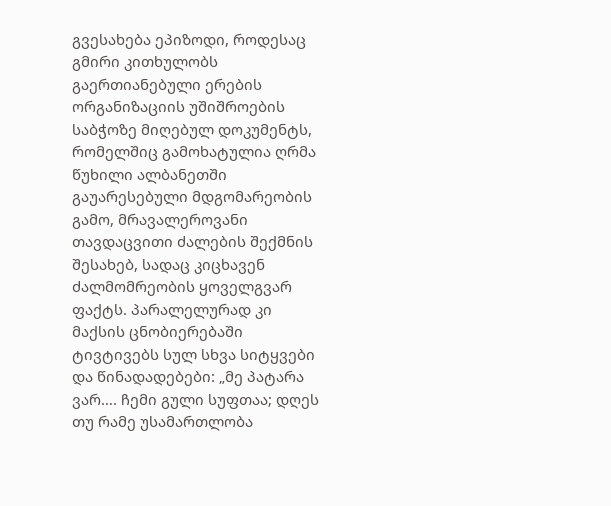გვესახება ეპიზოდი, როდესაც გმირი კითხულობს გაერთიანებული ერების ორგანიზაციის უშიშროების საბჭოზე მიღებულ დოკუმენტს, რომელშიც გამოხატულია ღრმა წუხილი ალბანეთში გაუარესებული მდგომარეობის გამო, მრავალეროვანი თავდაცვითი ძალების შექმნის შესახებ, სადაც კიცხავენ ძალმომრეობის ყოველგვარ ფაქტს. პარალელურად კი მაქსის ცნობიერებაში ტივტივებს სულ სხვა სიტყვები და წინადადებები: „მე პატარა ვარ…. ჩემი გული სუფთაა; დღეს თუ რამე უსამართლობა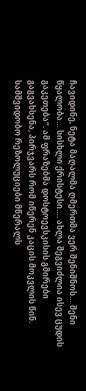ჩავიდინე, ნეტა მაღალმა ღმერთმა ვერ შენიშნოს… შენი წყალობა… სისხლი ქრისტესი…. ახლა შეგვიძლია ისევ ცუდის გაკეთება“. ამ ფრაზებმა დოსტოევსკისის გმირები გაგვახსენა, პირჯვარს რომ იწერენ კაცის მოკვლის წინ. სამშვიდობო რეზოლუციები მწერალს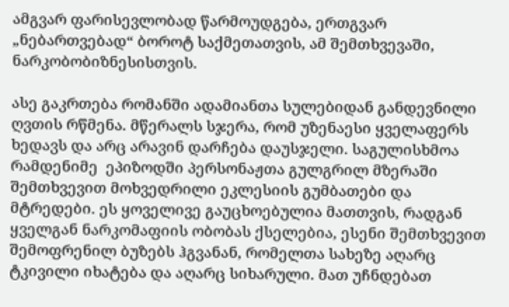ამგვარ ფარისევლობად წარმოუდგება, ერთგვარ „ნებართვებად“ ბოროტ საქმეთათვის, ამ შემთხვევაში, ნარკობობიზნესისთვის.

ასე გაკრთება რომანში ადამიანთა სულებიდან განდევნილი ღვთის რწმენა. მწერალს სჯერა, რომ უზენაესი ყველაფერს ხედავს და არც არავინ დარჩება დაუსჯელი. საგულისხმოა რამდენიმე  ეპიზოდში პერსონაჟთა გულგრილ მზერაში შემთხვევით მოხვედრილი ეკლესიის გუმბათები და მტრედები. ეს ყოველივე გაუცხოებულია მათთვის, რადგან ყველგან ნარკომაფიის ობობას ქსელებია, ესენი შემთხვევით შემოფრენილ ბუზებს ჰგვანან, რომელთა სახეზე აღარც ტკივილი იხატება და აღარც სიხარული. მათ უჩნდებათ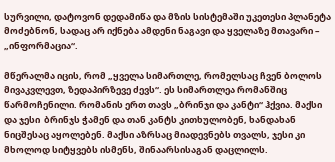სურვილი, დატოვონ დედამიწა და მზის სისტემაში უკეთესი პლანეტა მოძებნონ, სადაც არ იქნება ამდენი ნაგავი და ყველაზე მთავარი – „ინფორმაცია“.

მწერალმა იცის, რომ „ყველა სიმართლე, რომელსაც ჩვენ ბოლოს მივაკვლევთ, ზედაპირზევე ძევს“. ეს სიმართლეა რომანშიც წარმოჩენილი. რომანის ერთ თავს „ბრინჯი და კანტი“ ჰქვია. მაქსი და ჯესი  ბრინჯს ჭამენ და თან კანტს კითხულობენ, ხანდახან ნიცშესაც აყოლებენ. მაქსი აზრსაც მიადევნებს თვალს, ჯესი კი მხოლოდ სიტყვებს ისმენს, შინაარსისაგან დაცლილს.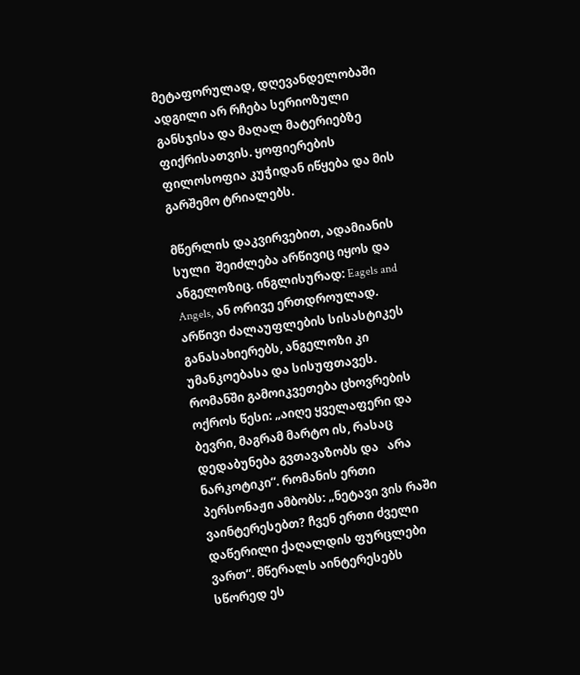მეტაფორულად, დღევანდელობაში ადგილი არ რჩება სერიოზული განსჯისა და მაღალ მატერიებზე ფიქრისათვის. ყოფიერების ფილოსოფია კუჭიდან იწყება და მის გარშემო ტრიალებს.

მწერლის დაკვირვებით, ადამიანის სული  შეიძლება არწივიც იყოს და ანგელოზიც. ინგლისურად: Eagels and Angels, ან ორივე ერთდროულად. არწივი ძალაუფლების სისასტიკეს განასახიერებს, ანგელოზი კი უმანკოებასა და სისუფთავეს. რომანში გამოიკვეთება ცხოვრების ოქროს წესი: „აიღე ყველაფერი და ბევრი, მაგრამ მარტო ის, რასაც დედაბუნება გვთავაზობს და   არა ნარკოტიკი“. რომანის ერთი პერსონაჟი ამბობს: „ნეტავი ვის რაში ვაინტერესებთ? ჩვენ ერთი ძველი დაწერილი ქაღალდის ფურცლები ვართ“. მწერალს აინტერესებს სწორედ ეს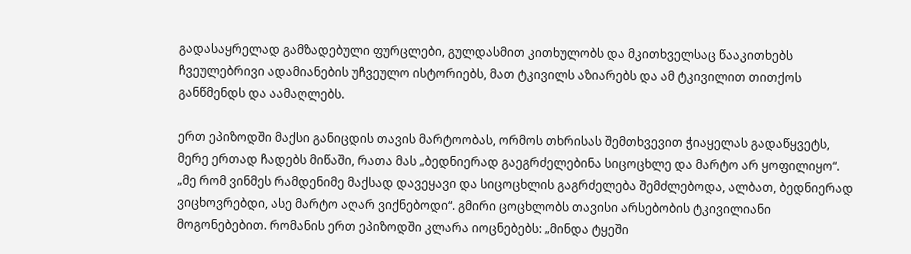გადასაყრელად გამზადებული ფურცლები, გულდასმით კითხულობს და მკითხველსაც წააკითხებს ჩვეულებრივი ადამიანების უჩვეულო ისტორიებს, მათ ტკივილს აზიარებს და ამ ტკივილით თითქოს განწმენდს და აამაღლებს.

ერთ ეპიზოდში მაქსი განიცდის თავის მარტოობას, ორმოს თხრისას შემთხვევით ჭიაყელას გადაწყვეტს, მერე ერთად ჩადებს მიწაში, რათა მას „ბედნიერად გაეგრძელებინა სიცოცხლე და მარტო არ ყოფილიყო“. „მე რომ ვინმეს რამდენიმე მაქსად დავეყავი და სიცოცხლის გაგრძელება შემძლებოდა, ალბათ, ბედნიერად ვიცხოვრებდი, ასე მარტო აღარ ვიქნებოდი“. გმირი ცოცხლობს თავისი არსებობის ტკივილიანი მოგონებებით. რომანის ერთ ეპიზოდში კლარა იოცნებებს: „მინდა ტყეში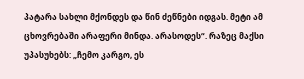პატარა სახლი მქონდეს და წინ ძეწნები იდგას. მეტი ამ ცხოვრებაში არაფერი მინდა. არასოდეს“. რაზეც მაქსი უპასუხებს: „ჩემო კარგო, ეს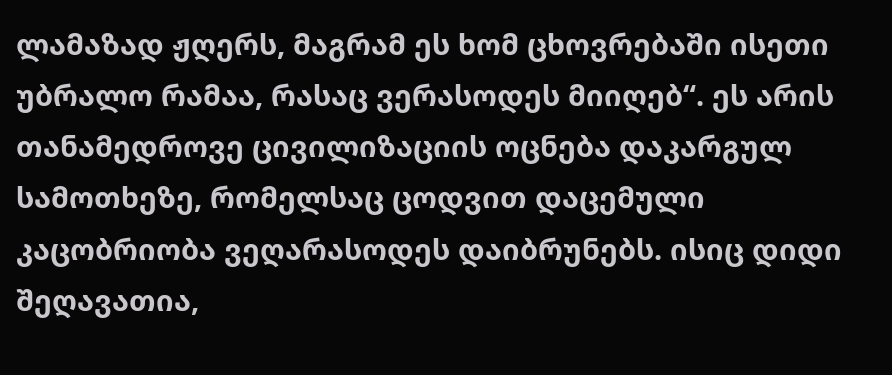ლამაზად ჟღერს, მაგრამ ეს ხომ ცხოვრებაში ისეთი უბრალო რამაა, რასაც ვერასოდეს მიიღებ“. ეს არის თანამედროვე ცივილიზაციის ოცნება დაკარგულ სამოთხეზე, რომელსაც ცოდვით დაცემული კაცობრიობა ვეღარასოდეს დაიბრუნებს. ისიც დიდი შეღავათია,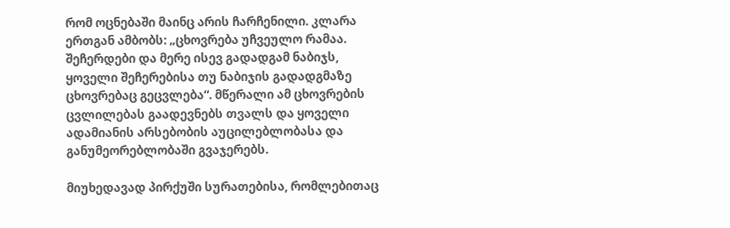რომ ოცნებაში მაინც არის ჩარჩენილი. კლარა ერთგან ამბობს: „ცხოვრება უჩვეულო რამაა. შეჩერდები და მერე ისევ გადადგამ ნაბიჯს, ყოველი შეჩერებისა თუ ნაბიჯის გადადგმაზე ცხოვრებაც გეცვლება“. მწერალი ამ ცხოვრების ცვლილებას გაადევნებს თვალს და ყოველი ადამიანის არსებობის აუცილებლობასა და განუმეორებლობაში გვაჯერებს.

მიუხედავად პირქუში სურათებისა, რომლებითაც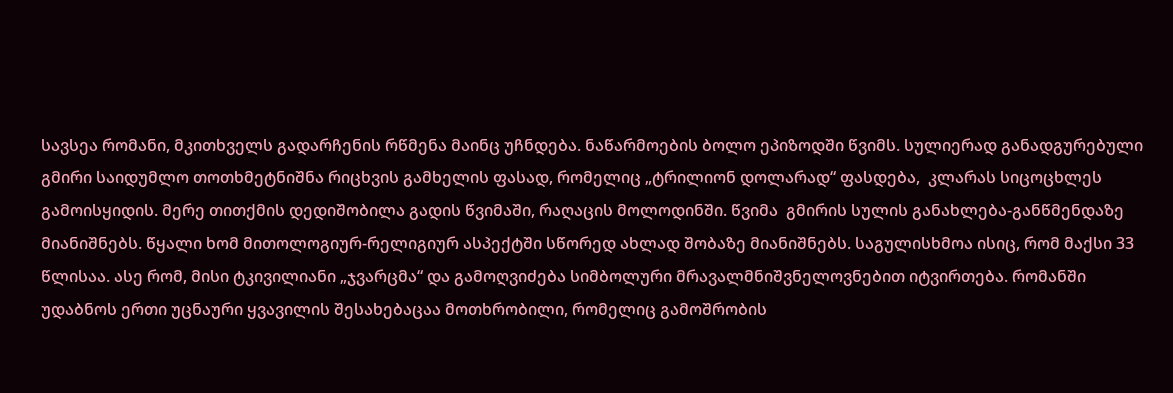სავსეა რომანი, მკითხველს გადარჩენის რწმენა მაინც უჩნდება. ნაწარმოების ბოლო ეპიზოდში წვიმს. სულიერად განადგურებული გმირი საიდუმლო თოთხმეტნიშნა რიცხვის გამხელის ფასად, რომელიც „ტრილიონ დოლარად“ ფასდება,  კლარას სიცოცხლეს გამოისყიდის. მერე თითქმის დედიშობილა გადის წვიმაში, რაღაცის მოლოდინში. წვიმა  გმირის სულის განახლება-განწმენდაზე მიანიშნებს. წყალი ხომ მითოლოგიურ-რელიგიურ ასპექტში სწორედ ახლად შობაზე მიანიშნებს. საგულისხმოა ისიც, რომ მაქსი 33 წლისაა. ასე რომ, მისი ტკივილიანი „ჯვარცმა“ და გამოღვიძება სიმბოლური მრავალმნიშვნელოვნებით იტვირთება. რომანში უდაბნოს ერთი უცნაური ყვავილის შესახებაცაა მოთხრობილი, რომელიც გამოშრობის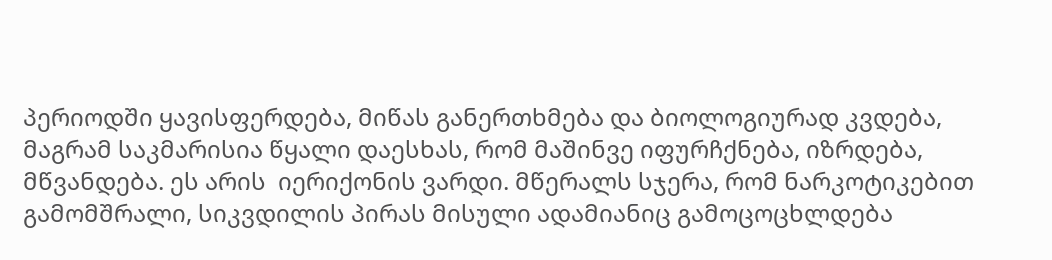პერიოდში ყავისფერდება, მიწას განერთხმება და ბიოლოგიურად კვდება, მაგრამ საკმარისია წყალი დაესხას, რომ მაშინვე იფურჩქნება, იზრდება, მწვანდება. ეს არის  იერიქონის ვარდი. მწერალს სჯერა, რომ ნარკოტიკებით გამომშრალი, სიკვდილის პირას მისული ადამიანიც გამოცოცხლდება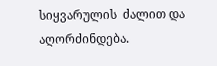სიყვარულის  ძალით და აღორძინდება.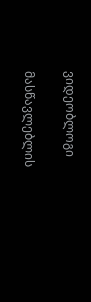ვიდეობლოგი

მასწავლებლის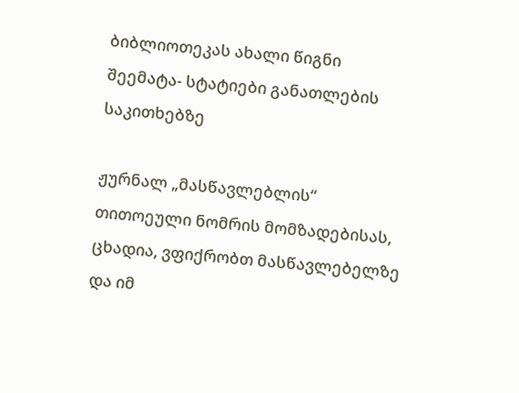ბიბლიოთეკას ახალი წიგნი შეემატა- სტატიები განათლების საკითხებზე

ჟურნალ „მასწავლებლის“ თითოეული ნომრის მომზადებისას, ცხადია, ვფიქრობთ მასწავლებელზე და იმ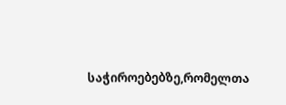საჭიროებებზე,რომელთა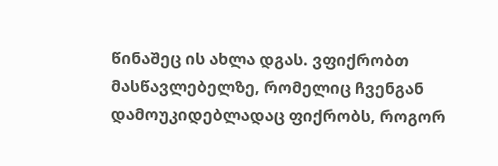წინაშეც ის ახლა დგას. ვფიქრობთ მასწავლებელზე, რომელიც ჩვენგან დამოუკიდებლადაც ფიქრობს, როგორ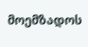მოემზადოს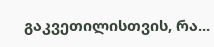გაკვეთილისთვის, რა...